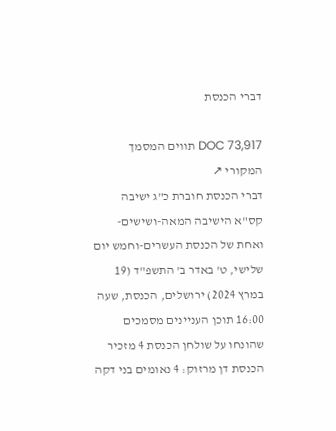דברי הכנסת

DOC 73,917 תווים המסמך המקורי ↗
דברי הכנסת חוברת כ"ג ישיבה קס"א הישיבה המאה-ושישים-ואחת של הכנסת העשרים-וחמש יום שלישי, ט' באדר ב' התשפ"ד (19 במרץ 2024) ירושלים, הכנסת, שעה 16:00 תוכן העניינים מסמכים שהונחו על שולחן הכנסת 4 מזכיר הכנסת דן מרזוק: 4 נאומים בני דקה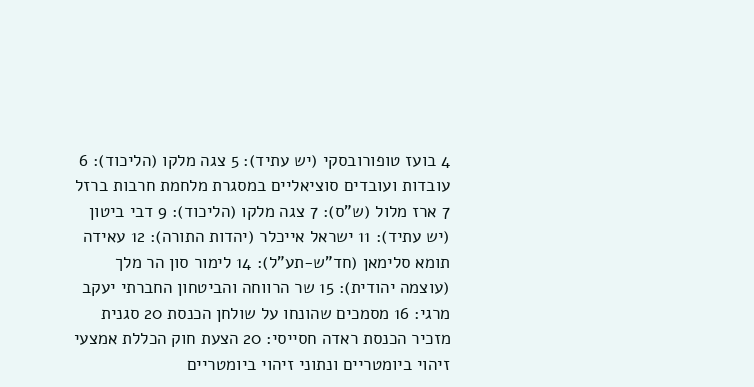4 בועז טופורובסקי (יש עתיד): 5 צגה מלקו (הליכוד): 6 עובדות ועובדים סוציאליים במסגרת מלחמת חרבות ברזל 7 ארז מלול (ש"ס): 7 צגה מלקו (הליכוד): 9 דבי ביטון (יש עתיד): 11 ישראל אייכלר (יהדות התורה): 12 עאידה תומא סלימאן (חד"ש-תע"ל): 14 לימור סון הר מלך (עוצמה יהודית): 15 שר הרווחה והביטחון החברתי יעקב מרגי: 16 מסמכים שהונחו על שולחן הכנסת 20 סגנית מזכיר הכנסת ראדה חסייסי: 20 הצעת חוק הכללת אמצעי זיהוי ביומטריים ונתוני זיהוי ביומטריים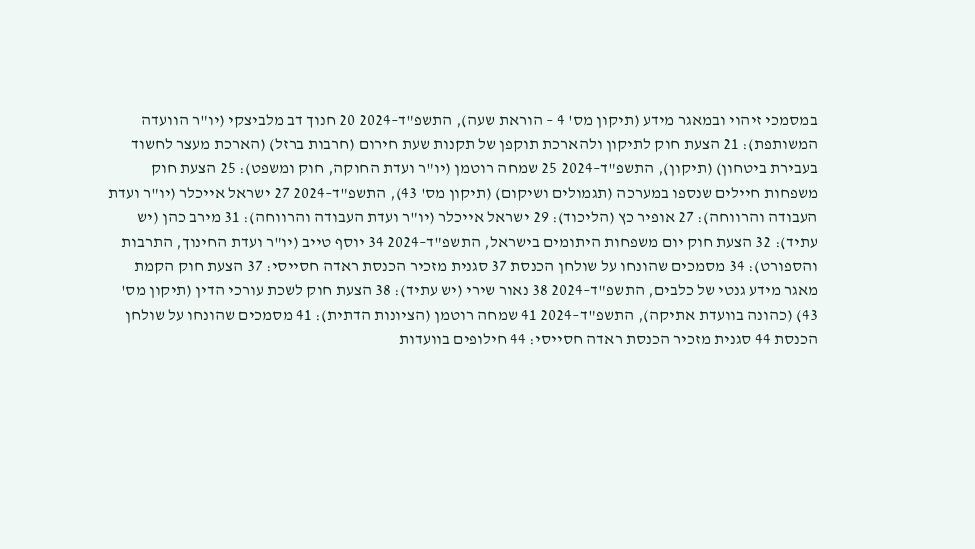במסמכי זיהוי ובמאגר מידע (תיקון מס' 4 – הוראת שעה), התשפ"ד–2024 20 חנוך דב מלביצקי (יו"ר הוועדה המשותפת): 21 הצעת חוק לתיקון ולהארכת תוקפן של תקנות שעת חירום (חרבות ברזל) (הארכת מעצר לחשוד בעבירת ביטחון) (תיקון), התשפ"ד–2024 25 שמחה רוטמן (יו"ר ועדת החוקה, חוק ומשפט): 25 הצעת חוק משפחות חיילים שנספו במערכה (תגמולים ושיקום) (תיקון מס' 43), התשפ"ד–2024 27 ישראל אייכלר (יו"ר ועדת העבודה והרווחה): 27 אופיר כץ (הליכוד): 29 ישראל אייכלר (יו"ר ועדת העבודה והרווחה): 31 מירב כהן (יש עתיד): 32 הצעת חוק יום משפחות היתומים בישראל, התשפ"ד–2024 34 יוסף טייב (יו"ר ועדת החינוך, התרבות והספורט): 34 מסמכים שהונחו על שולחן הכנסת 37 סגנית מזכיר הכנסת ראדה חסייסי: 37 הצעת חוק הקמת מאגר מידע גנטי של כלבים, התשפ"ד–2024 38 נאור שירי (יש עתיד): 38 הצעת חוק לשכת עורכי הדין (תיקון מס' 43) (כהונה בוועדת אתיקה), התשפ"ד–2024 41 שמחה רוטמן (הציונות הדתית): 41 מסמכים שהונחו על שולחן הכנסת 44 סגנית מזכיר הכנסת ראדה חסייסי: 44 חילופים בוועדות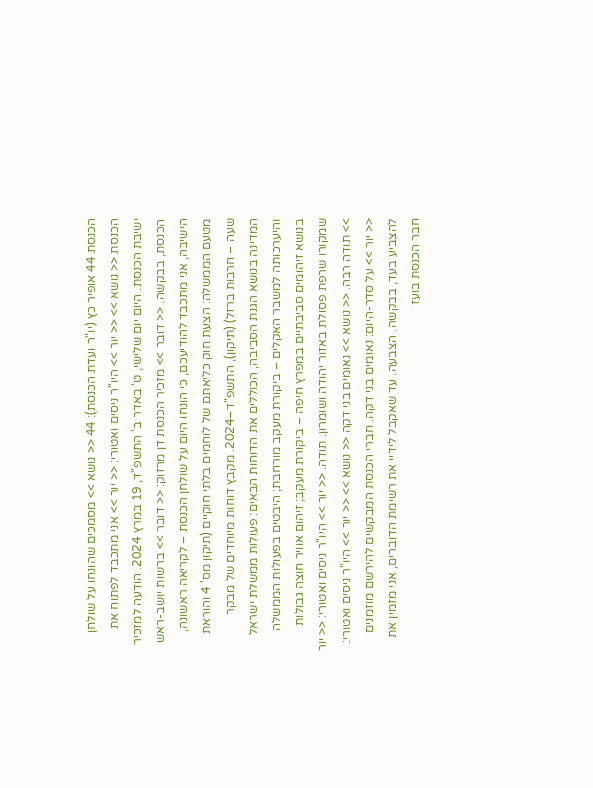הכנסת 44 אופיר כץ (יו"ר ועדת הכנסת): 44 << נושא >> מסמכים שהונחו על שולחן הכנסת << נושא >> << יור >> היו"ר ניסים ואטורי: << יור >> אני מתכבד לפתוח את ישיבת הכנסת. היום יום שלישי, ט' באדר ב' התשפ"ד, 19 במרץ 2024. הודעה למזכיר הכנסת, בבקשה. << דובר >> מזכיר הכנסת דן מרזוק: << דובר >> ברשות יושב-ראש הישיבה, אני מתכבד להודיעכם, כי הונחו היום על שולחן הכנסת – לקריאה ראשונה, מטעם הממשלה: הצעת חוק כליאתם של לוחמים בלתי חוקיים (תיקון מס' 4 והוראת שעה – חרבות ברזל) (תיקון), התשפ"ד–2024. מקבץ דוחות מיוחדים של מבקר המדינה בנושא הגנת הסביבה, הכוללים את הדוחות הבאים: פעולות ממשלת ישראל והיערכותה למשבר האקלים – ביקורת מעקב מורחבת; היבטים בפעולות הממשלה בנושא זיהומים סביבתיים במפרץ חיפה – ביקורת מעקב; זיהום אוויר חוצה גבולות שמקורו שרפת פסולת באזור יהודה ושומרון. תודה. << יור >> היו"ר ניסים ואטורי: << יור >> תודה רבה. << נושא >> נאומים בני דקה << נושא >> << יור >> היו"ר ניסים ואטורי: << יור >> על סדר-היום: נאומים בני דקה. חברי הכנסת המבקשים להירשם מוזמנים להצביע בעד, בבקשה. הצבעה. עד שאקבל לידיי את רשימת הדוברים, אני מזמין את חבר הכנסת בועז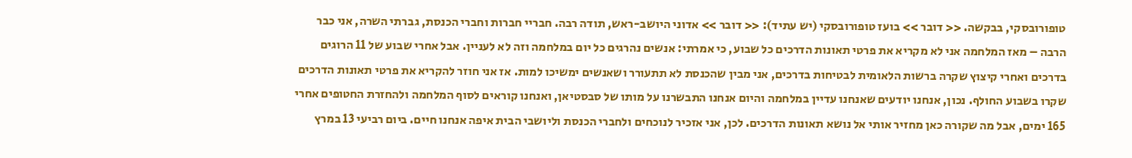טופורובסקי, בבקשה. << דובר >> בועז טופורובסקי (יש עתיד): << דובר >> אדוני היושב-ראש, תודה רבה. חבריי חברות וחברי הכנסת, גברתי השרה, אני כבר הרבה – מאז המלחמה אני לא מקריא את פרטי תאונות הדרכים כל שבוע, כי אמרתי: אנשים נהרגים כל יום במלחמה וזה לא לעניין. אבל אחרי שבוע של 11 הרוגים בדרכים ואחרי קיצוץ שקרה ברשות הלאומית לבטיחות בדרכים, אני מבין שהכנסת לא תתעורר ושאנשים ימשיכו למות. אז אני חוזר להקריא את פרטי תאונות הדרכים שקרו בשבוע החולף. נכון, אנחנו יודעים שאנחנו עדיין במלחמה והיום אנחנו התבשרנו על מותו של סבסטיאן, ואנחנו קוראים לסוף המלחמה ולהחזרת החטופים אחרי 165 ימים, אבל מה שקורה כאן מחזיר אותי אל נושא תאונות הדרכים. לכן, אני אזכיר לנוכחים ולחברי הכנסת וליושבי הבית איפה אנחנו חיים. ביום רביעי 13 במרץ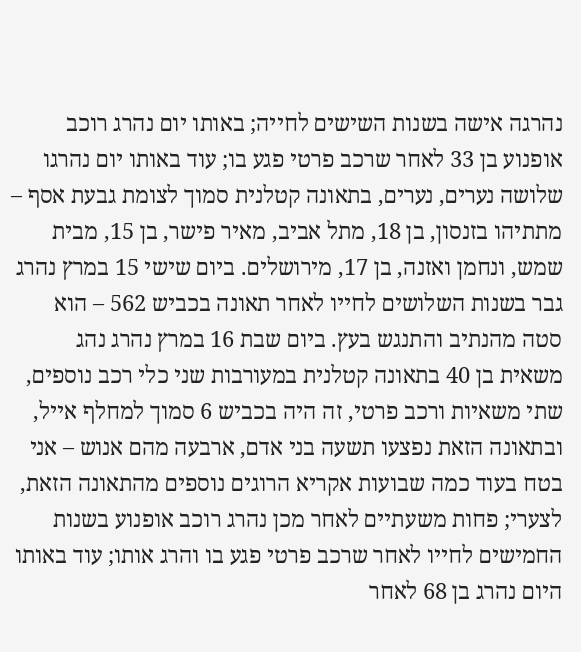נהרגה אישה בשנות השישים לחייה; באותו יום נהרג רוכב אופנוע בן 33 לאחר שרכב פרטי פגע בו; עוד באותו יום נהרגו שלושה נערים, נערים, בתאונה קטלנית סמוך לצומת גבעת אסף – מתתיהו בזנסון, בן 18, מתל אביב, מאיר פישר, בן 15, מבית שמש, ונחמן ואזנה, בן 17, מירושלים. ביום שישי 15 במרץ נהרג גבר בשנות השלושים לחייו לאחר תאונה בכביש 562 – הוא סטה מהנתיב והתנגש בעץ. ביום שבת 16 במרץ נהרג נהג משאית בן 40 בתאונה קטלנית במעורבות שני כלי רכב נוספים, שתי משאיות ורכב פרטי, זה היה בכביש 6 סמוך למחלף אייל, ובתאונה הזאת נפצעו תשעה בני אדם, ארבעה מהם אנוש – אני בטח בעוד כמה שבועות אקריא הרוגים נוספים מהתאונה הזאת, לצערי; פחות משעתיים לאחר מכן נהרג רוכב אופנוע בשנות החמישים לחייו לאחר שרכב פרטי פגע בו והרג אותו; עוד באותו היום נהרג בן 68 לאחר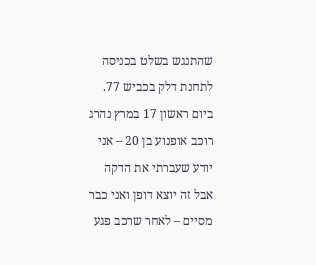שהתנגש בשלט בכניסה לתחנת דלק בכביש 77. ביום ראשון 17 במרץ נהרג רוכב אופנוע בן 20 – אני יודע שעברתי את הדקה אבל זה יוצא דופן ואני כבר מסיים – לאחר שרכב פגע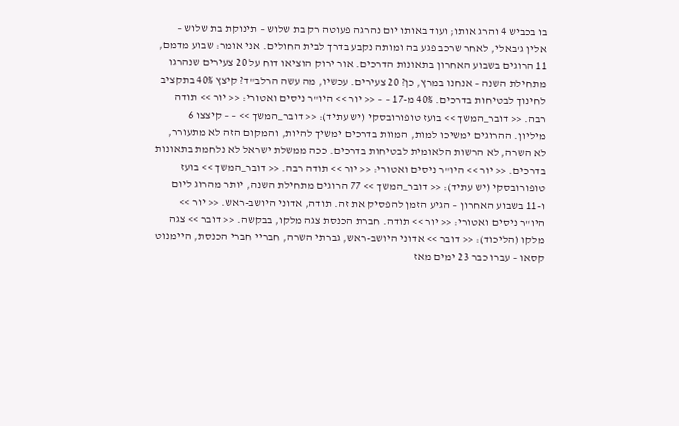בו בכביש 4 והרג אותו; ועוד באותו יום נהרגה פעוטה רק בת שלוש – תינוקת בת שלוש – אלין ג'באלי, לאחר שרכב פגע בה ומותה נקבע בדרך לבית החולים. אני אומר: שבוע מדמם, 11 הרוגים בשבוע האחרון בתאונות הדרכים. אור ירוק הוציאו דוח על 20 צעירים שנהרגו מתחילת השנה – אנחנו במרץ, כן? 20 צעירים. עכשיו, מה עשה הרלב"ד? קיצץ 40% בתקציב לחינוך לבטיחות בדרכים. 40% מ-17 – – << יור >> היו"ר ניסים ואטורי: << יור >> תודה רבה. << דובר_המשך >> בועז טופורובסקי (יש עתיד): << דובר_המשך >> – – קיצצו 6 מיליון. ההרוגים ימשיכו למות, המוות בדרכים ימשיך להיות, והמקום הזה לא מתעורר, לא השרה, לא הרשות הלאומית לבטיחות בדרכים. ככה ממשלת ישראל לא נלחמת בתאונות בדרכים. << יור >> היו"ר ניסים ואטורי: << יור >> תודה רבה. << דובר_המשך >> בועז טופורובסקי (יש עתיד): << דובר_המשך >> 77 הרוגים מתחילת השנה, יותר מהרוג ליום ו-11 בשבוע האחרון – הגיע הזמן להפסיק את זה. תודה, אדוני היושב-ראש. << יור >> היו"ר ניסים ואטורי: << יור >> תודה. חברת הכנסת צגה מלקו, בבקשה. << דובר >> צגה מלקו (הליכוד): << דובר >> אדוני היושב-ראש, גברתי השרה, חבריי חברי הכנסת, היימנוט קסאו – עברו כבר 23 ימים מאז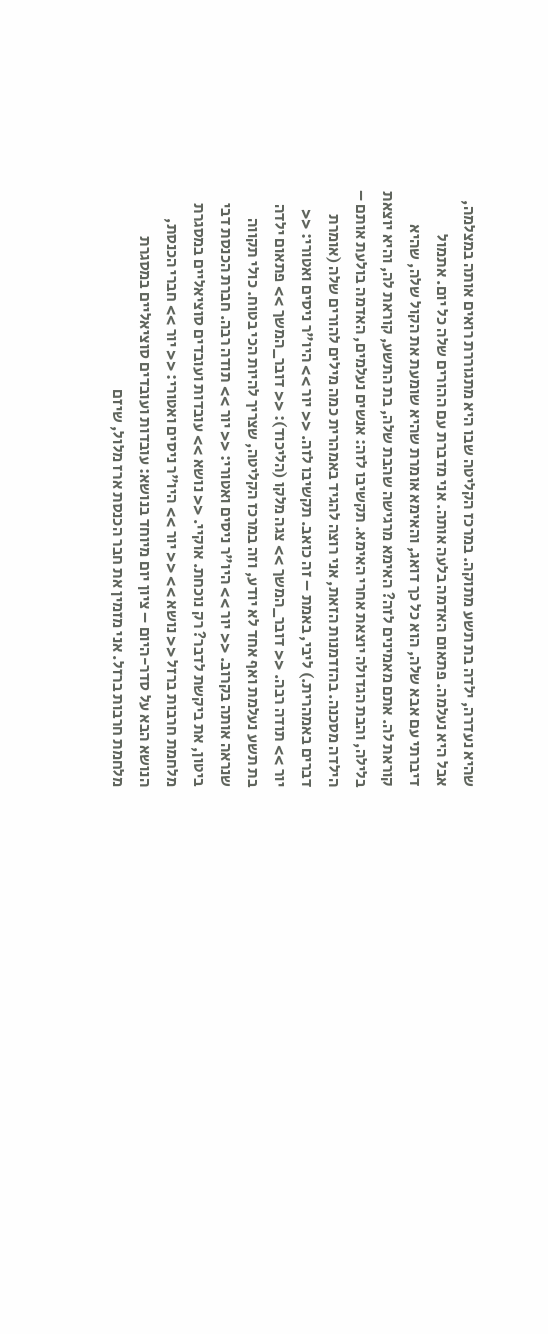שהיא נעדרה, ילדה בת תשע מתוקה. במרכז הקליטה שבו היא מתגוררת רואים אותה במצלמה, אבל היא נעלמה. פתאום האדמה בלעה אותה. אני מדברת עם ההורים שלה כל יום. אתמול דיברתי עם אבא שלה, הוא כל כך דואג, והאימא אומרת שהיא שומעת את הקול שלה, שהיא קוראת לה. אתם מאמינים לזה? האימא מרגישה שהבת שלה, בת התשע, קוראת לה, והיא יוצאת בלילה, והבת הגדולה יוצאת אחרי האימא. תקשיבו לזה: אנשים נעלמים, האדמה בולעת אותם – הילדה מסכנה. בהזדמנות הזאת, אני רוצה להגיד באמהרית כמה מילים להורים שלה (אומרת דברים באמהרית.) ליבי, באמת – זה כואב. תקשיבו לזה. << יור >> היו"ר ניסים ואטורי: << יור >> תודה רבה. << דובר_המשך >> צגה מלקו (הליכוד): << דובר_המשך >> פתאום ילדה בת תשע נעלמת ואף אחד לא יודע, וזה במרכז הקליטה, שצריך להיות הכי בטוח. כולי תקווה שנראה אותה בקרוב. << יור >> היו"ר ניסים ואטורי: << יור >> תודה רבה. חברת הכנסת דבי ביטון, את ביקשת לדבר? רק נוכחת. אוקיי. << נושא >> עובדות ועובדים סוציאליים במסגרת מלחמת חרבות ברזל << נושא >> << יור >> היו"ר ניסים ואטורי: << יור >> חברי הכנסת, הנושא הבא על סדר-היום – ציון יום מיוחד בנושא: עובדות ועובדים סוציאליים במסגרת מלחמת חרבות ברזל. אני מזמין את חבר הכנסת ארז מלול, שיזם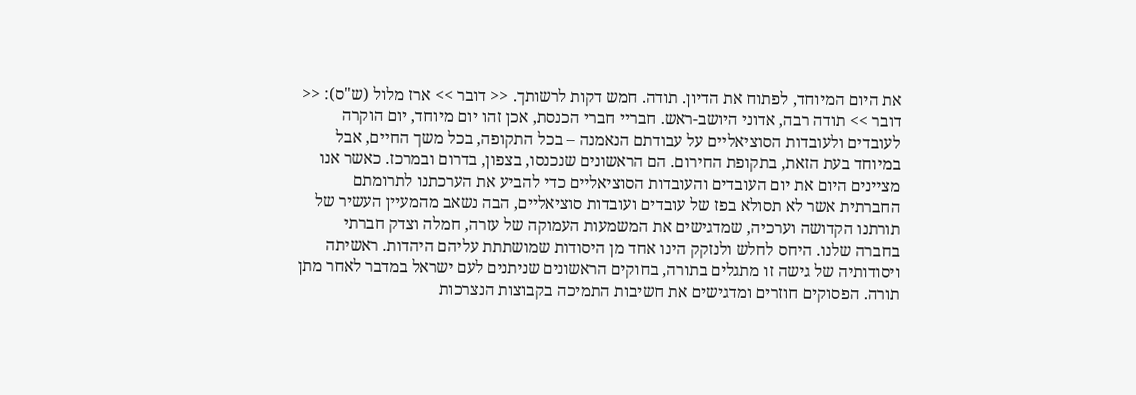את היום המיוחד, לפתוח את הדיון. תודה. חמש דקות לרשותך. << דובר >> ארז מלול (ש"ס): << דובר >> תודה רבה, אדוני היושב-ראש. חבריי חברי הכנסת, אכן זהו יום מיוחד, יום הוקרה לעובדים ולעובדות הסוציאליים על עבודתם הנאמנה – בכל התקופה, בכל משך החיים, אבל במיוחד בעת הזאת, בתקופת החירום. הם הראשונים שנכנסו, בצפון, בדרום ובמרכז. כאשר אנו מציינים היום את יום העובדים והעובדות הסוציאליים כדי להביע את הערכתנו לתרומתם החברתית אשר לא תסולא בפז של עובדים ועובדות סוציאליים, הבה נשאב מהמעיין העשיר של תורתנו הקדושה וערכיה, שמדגישים את המשמעות העמוקה של עזרה, חמלה וצדק חברתי בחברה שלנו. היחס לחלש ולנזקק הינו אחד מן היסודות שמושתתת עליהם היהדות. ראשיתה ויסודותיה של גישה זו מתגלים בתורה, בחוקים הראשונים שניתנים לעם ישראל במדבר לאחר מתן תורה. הפסוקים חוזרים ומדגישים את חשיבות התמיכה בקבוצות הנצרכות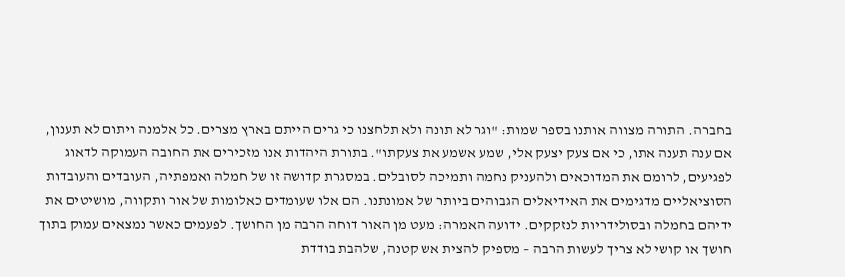בחברה. התורה מצווה אותנו בספר שמות: "וגר לא תונה ולא תלחצנו כי גרים הייתם בארץ מצרים. כל אלמנה ויתום לא תענון, אם ענה תענה אתו, כי אם צעק יצעק אלי, שמע אשמע את צעקתו". בתורת היהדות אנו מזכירים את החובה העמוקה לדאוג לפגיעים, לרומם את המדוכאים ולהעניק נחמה ותמיכה לסובלים. במסגרת קדושה זו של חמלה ואמפתיה, העובדים והעובדות הסוציאליים מדגימים את האידיאלים הגבוהים ביותר של אמונתנו. הם אלו שעומדים כאלומות של אור ותקווה, מושיטים את ידיהם בחמלה ובסולידריות לנזקקים. ידועה האמרה: מעט מן האור דוחה הרבה מן החושך. לפעמים כאשר נמצאים עמוק בתוך חושך או קושי לא צריך לעשות הרבה – מספיק להצית אש קטנה, שלהבת בודדת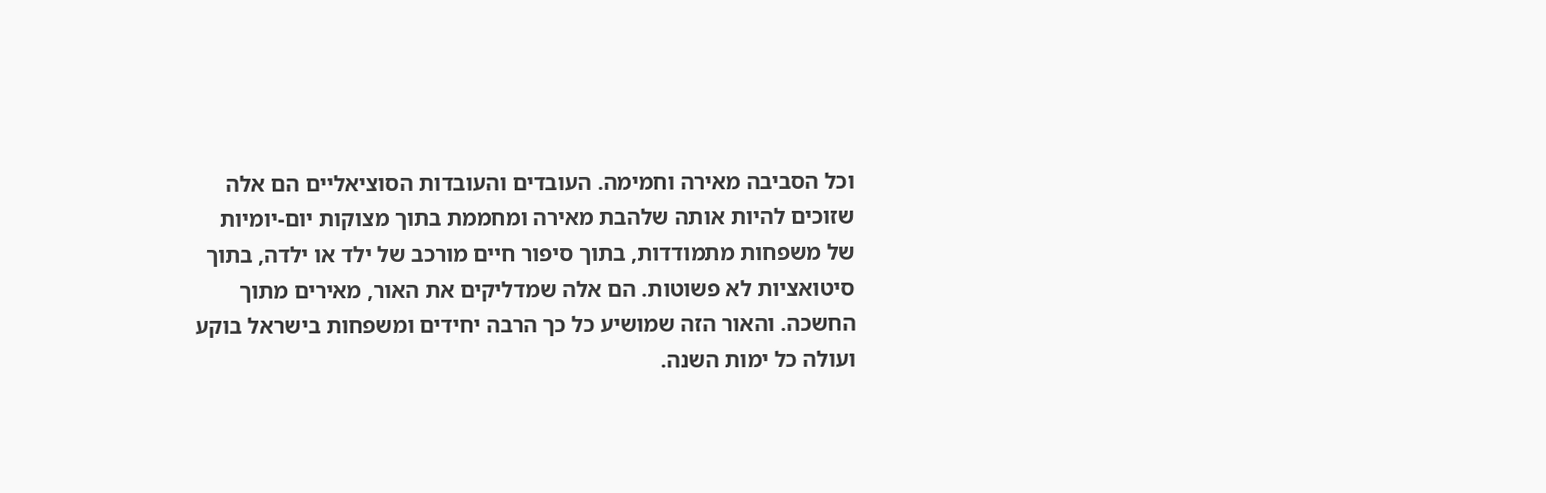וכל הסביבה מאירה וחמימה. העובדים והעובדות הסוציאליים הם אלה שזוכים להיות אותה שלהבת מאירה ומחממת בתוך מצוקות יום-יומיות של משפחות מתמודדות, בתוך סיפור חיים מורכב של ילד או ילדה, בתוך סיטואציות לא פשוטות. הם אלה שמדליקים את האור, מאירים מתוך החשכה. והאור הזה שמושיע כל כך הרבה יחידים ומשפחות בישראל בוקע ועולה כל ימות השנה.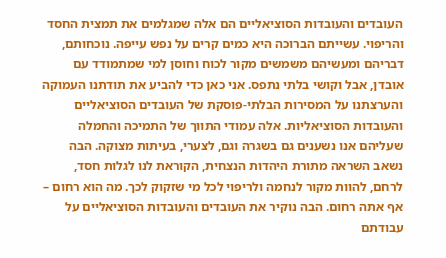העובדים והעובדות הסוציאליים הם אלה שמגלמים את תמצית החסד והריפוי. עשייתם הברוכה היא כמים קרים על נפש עייפה. נוכחותם, דבריהם ומעשיהם משמשים מקור לכוח וחוסן למי שמתמודד עם אובדן, אבל וקושי בלתי נתפס. אני כאן כדי להביע את תודתנו העמוקה והערצתנו על המסירות הבלתי-פוסקת של העובדים הסוציאליים והעובדות הסוציאליות. אלה עמודי התווך של התמיכה והחמלה שעליהם אנו נשענים גם בשגרה וגם, לצערי, בעיתות מצוקה. הבה נשאב השראה מתורת היהדות הנצחית, הקוראת לנו לגלות חסד, לרחם, להוות מקור לנחמה ולריפוי לכל מי שזקוק לכך. מה הוא רחום – אף אתה רחום. הבה נוקיר את העובדים והעובדות הסוציאליים על עבודתם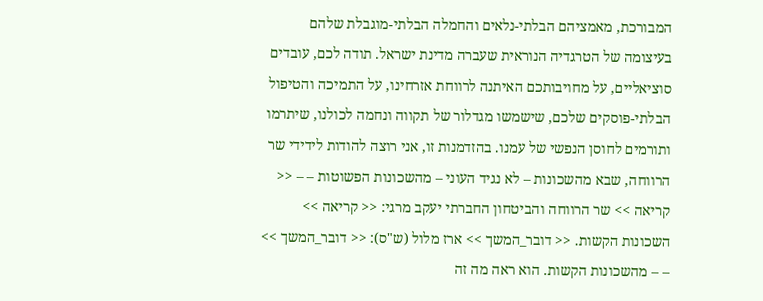המבורכת, מאמציהם הבלתי-נלאים והחמלה הבלתי-מוגבלת שלהם בעיצומה של הטרגדיה הנוראית שעברה מדינת ישראל. תודה לכם, עובדים סוציאליים, על מחויבותכם האיתנה לרווחת אזרחינו, על התמיכה והטיפול הבלתי-פוסקים שלכם, שישמשו מגדלור של תקווה ונחמה לכולנו, שיתרמו ותורמים לחוסן הנפשי של עמנו. בהזדמנות זו, אני רוצה להודות לידידי שר הרווחה, שבא מהשכונות – לא נגיד העוני – מהשכונות הפשוטות – – << קריאה >> שר הרווחה והביטחון החברתי יעקב מרגי: << קריאה >> השכונות הקשות. << דובר_המשך >> ארז מלול (ש"ס): << דובר_המשך >> – – מהשכונות הקשות. הוא ראה מה זה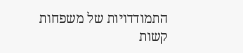התמודדויות של משפחות קשות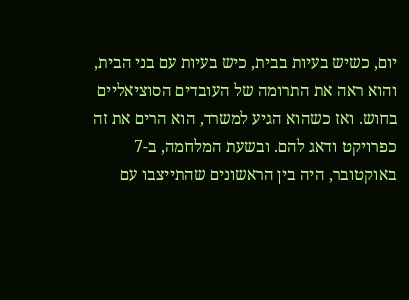יום, כשיש בעיות בבית, כיש בעיות עם בני הבית, והוא ראה את התרומה של העובדים הסוציאליים בחוש. ואז כשהוא הגיע למשרד, הוא הרים את זה כפרויקט ודאג להם. ובשעת המלחמה, ב-7 באוקטובר, היה בין הראשונים שהתייצבו עם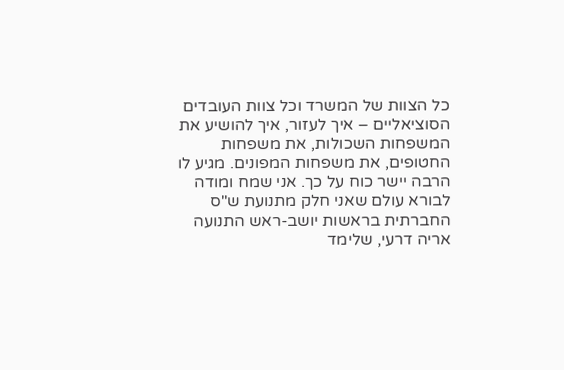כל הצוות של המשרד וכל צוות העובדים הסוציאליים – איך לעזור, איך להושיע את המשפחות השכולות, את משפחות החטופים, את משפחות המפונים. מגיע לו הרבה יישר כוח על כך. אני שמח ומודה לבורא עולם שאני חלק מתנועת ש"ס החברתית בראשות יושב-ראש התנועה אריה דרעי, שלימד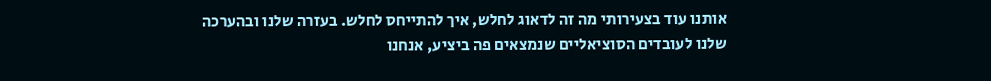אותנו עוד בצעירותי מה זה לדאוג לחלש, איך להתייחס לחלש. בעזרה שלנו ובהערכה שלנו לעובדים הסוציאליים שנמצאים פה ביציע, אנחנו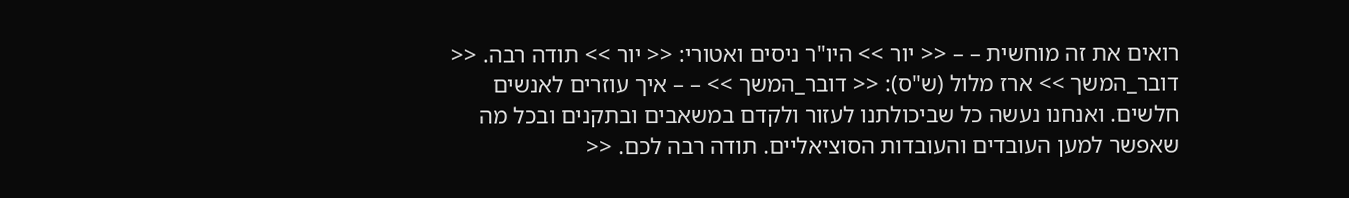רואים את זה מוחשית – – << יור >> היו"ר ניסים ואטורי: << יור >> תודה רבה. << דובר_המשך >> ארז מלול (ש"ס): << דובר_המשך >> – – איך עוזרים לאנשים חלשים. ואנחנו נעשה כל שביכולתנו לעזור ולקדם במשאבים ובתקנים ובכל מה שאפשר למען העובדים והעובדות הסוציאליים. תודה רבה לכם. <<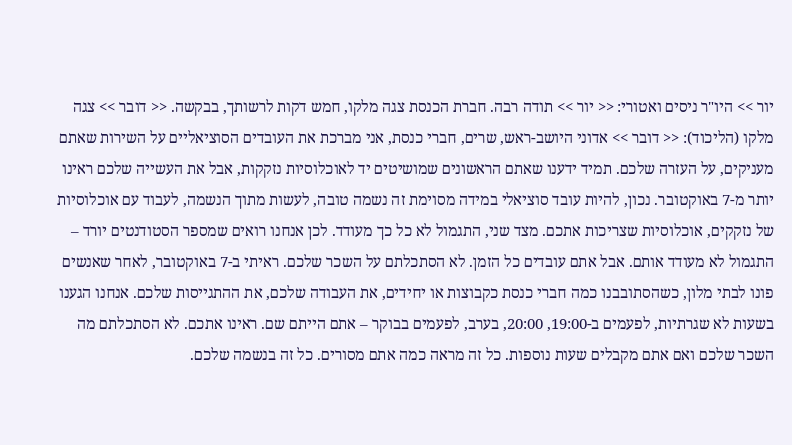יור >> היו"ר ניסים ואטורי: << יור >> תודה רבה. חברת הכנסת צגה מלקו, חמש דקות לרשותך, בבקשה. << דובר >> צגה מלקו (הליכוד): << דובר >> אדוני היושב-ראש, שרים, חברי כנסת, אני מברכת את העובדים הסוציאליים על השירות שאתם מעניקים, על העזרה שלכם. תמיד ידענו שאתם הראשונים שמושיטים יד לאוכלוסיות נזקקות, אבל את העשייה שלכם ראינו יותר מ-7 באוקטובר. נכון, להיות עובד סוציאלי במידה מסוימת זה נשמה טובה, לעשות מתוך הנשמה, לעבוד עם אוכלוסיות של נזקקים, אוכלוסיות שצריכות אתכם. מצד שני, התגמול לא כל כך מעודד. לכן אנחנו רואים שמספר הסטודנטים יורד – התגמול לא מעודד אותם. אבל אתם עובדים כל הזמן. לא הסתכלתם על השכר שלכם. ראיתי ב-7 באוקטובר, לאחר שאנשים פונו לבתי מלון, כשהסתובבנו כמה חברי כנסת כקבוצות או יחידים, את העבודה שלכם, את ההתגייסות שלכם. אנחנו הגענו בשעות לא שגרתיות, לפעמים ב-19:00, 20:00, בערב, לפעמים בבוקר – אתם הייתם שם. ראינו אתכם. לא הסתכלתם מה השכר שלכם ואם אתם מקבלים שעות נוספות. כל זה מראה כמה אתם מסורים. כל זה בנשמה שלכם.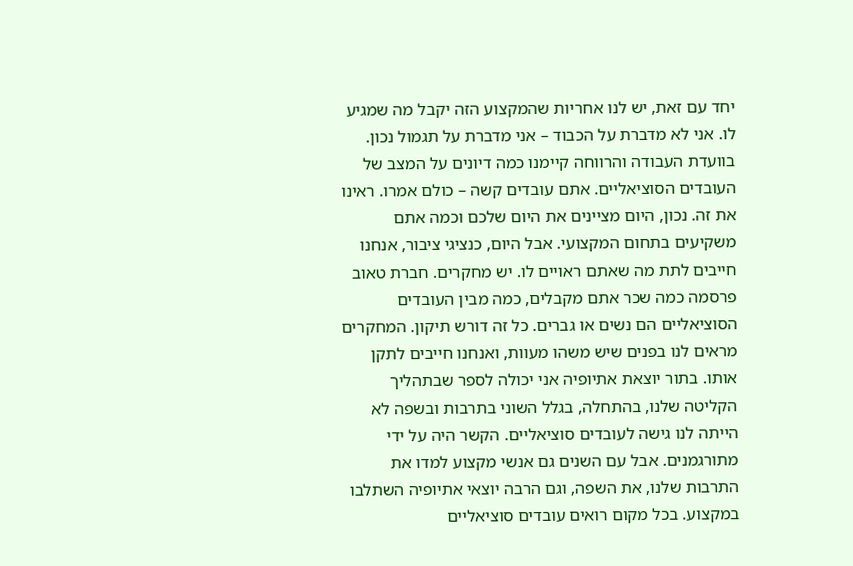יחד עם זאת, יש לנו אחריות שהמקצוע הזה יקבל מה שמגיע לו. אני לא מדברת על הכבוד – אני מדברת על תגמול נכון. בוועדת העבודה והרווחה קיימנו כמה דיונים על המצב של העובדים הסוציאליים. אתם עובדים קשה – כולם אמרו. ראינו את זה. נכון, היום מציינים את היום שלכם וכמה אתם משקיעים בתחום המקצועי. אבל היום, כנציגי ציבור, אנחנו חייבים לתת מה שאתם ראויים לו. יש מחקרים. חברת טאוב פרסמה כמה שכר אתם מקבלים, כמה מבין העובדים הסוציאליים הם נשים או גברים. כל זה דורש תיקון. המחקרים מראים לנו בפנים שיש משהו מעוות, ואנחנו חייבים לתקן אותו. בתור יוצאת אתיופיה אני יכולה לספר שבתהליך הקליטה שלנו, בהתחלה, בגלל השוני בתרבות ובשפה לא הייתה לנו גישה לעובדים סוציאליים. הקשר היה על ידי מתורגמנים. אבל עם השנים גם אנשי מקצוע למדו את התרבות שלנו, את השפה, וגם הרבה יוצאי אתיופיה השתלבו במקצוע. בכל מקום רואים עובדים סוציאליים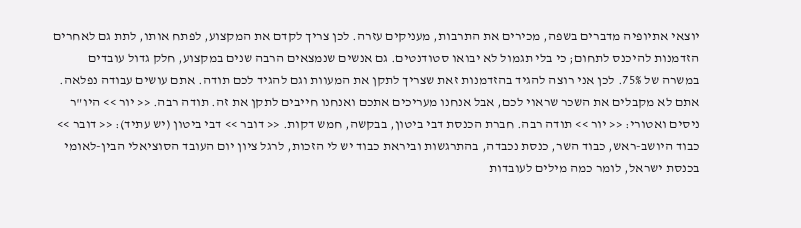יוצאי אתיופיה מדברים בשפה, מכירים את התרבות, מעניקים עזרה. לכן צריך לקדם את המקצוע, לפתח אותו, לתת גם לאחרים הזדמנות להיכנס לתחום; כי בלי תגמול לא יבואו סטודנטים. גם אנשים שנמצאים הרבה שנים במקצוע, חלק גדול עובדים במשרה של 75%. לכן אני רוצה להגיד בהזדמנות זאת שצריך לתקן את המעוות וגם להגיד לכם תודה. אתם עושים עבודה נפלאה. אתם לא מקבלים את השכר שראוי לכם, אבל אנחנו מעריכים אתכם ואנחנו חייבים לתקן את זה. תודה רבה. << יור >> היו"ר ניסים ואטורי: << יור >> תודה רבה. חברת הכנסת דבי ביטון, בבקשה, חמש דקות. << דובר >> דבי ביטון (יש עתיד): << דובר >> כבוד היושב-ראש, כבוד השר, כנסת נכבדה, בהתרגשות וביראת כבוד יש לי הזכות, לרגל ציון יום העובד הסוציאלי הבין-לאומי בכנסת ישראל, לומר כמה מילים לעובדות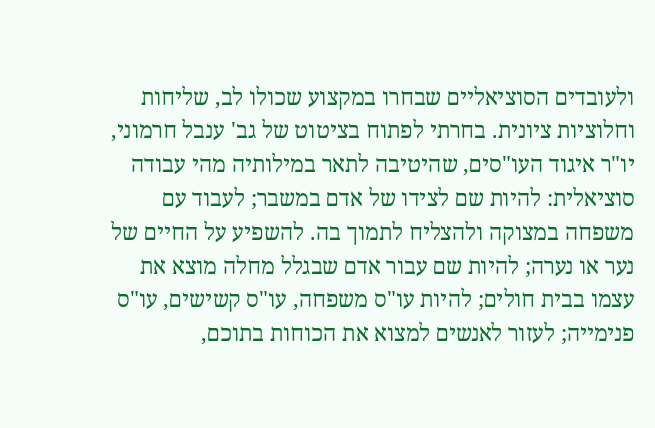ולעובדים הסוציאליים שבחרו במקצוע שכולו לב, שליחות וחלוציות ציונית. בחרתי לפתוח בציטוט של גב' ענבל חרמוני, יו"ר איגוד העו"סים, שהיטיבה לתאר במילותיה מהי עבודה סוציאלית: להיות שם לצידו של אדם במשבר; לעבוד עם משפחה במצוקה ולהצליח לתמוך בה. להשפיע על החיים של נער או נערה; להיות שם עבור אדם שבגלל מחלה מוצא את עצמו בבית חולים; להיות עו"ס משפחה, עו"ס קשישים, עו"ס פנימייה; לעזור לאנשים למצוא את הכוחות בתוכם,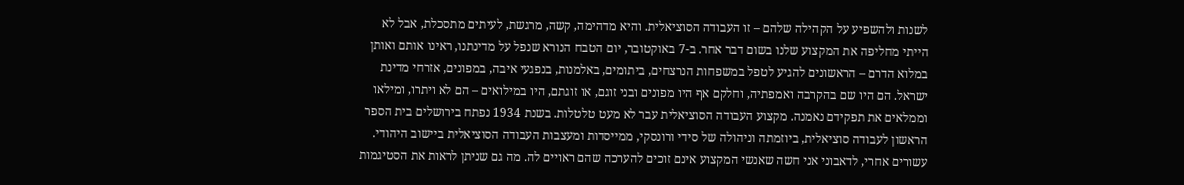לשנות ולהשפיע על הקהילה שלהם – זו העבודה הסוציאלית. והיא מדהימה, קשה, מרגשת, לעיתים מתסכלת, אבל לא הייתי מחליפה את המקצוע שלנו בשום דבר אחר. ב-7 באוקטובר, יום הטבח הנורא שנפל על מדינתנו, ראינו אותם ואותן במלוא הדרם – הראשונים להגיע לטפל במשפחות הנרצחים, ביתומים, באלמנות, בנפגעי איבה, במפונים, אזרחי מדינת ישראל. הם היו שם בהקרבה ואמפתיה, וחלקם אף היו מפונים ובני זוגם, או זוגתם, היו במילואים – הם לא ויתרו, ומילאו וממלאים את תפקידם נאמנה. מקצוע העבודה הסוציאלית עבר לא מעט טלטלות. בשנת 1934 נפתח בירושלים בית הספר הראשון לעבודה סוציאלית, ביוזמתה וניהולה של סידי ורונסקי, ממייסדות ומעצבות העבודה הסוציאלית ביישוב היהודי. עשורים אחרי, לדאבוני אני חשה שאנשי המקצוע אינם זוכים להערכה שהם ראויים לה. מה גם שניתן לראות את הסטיגמות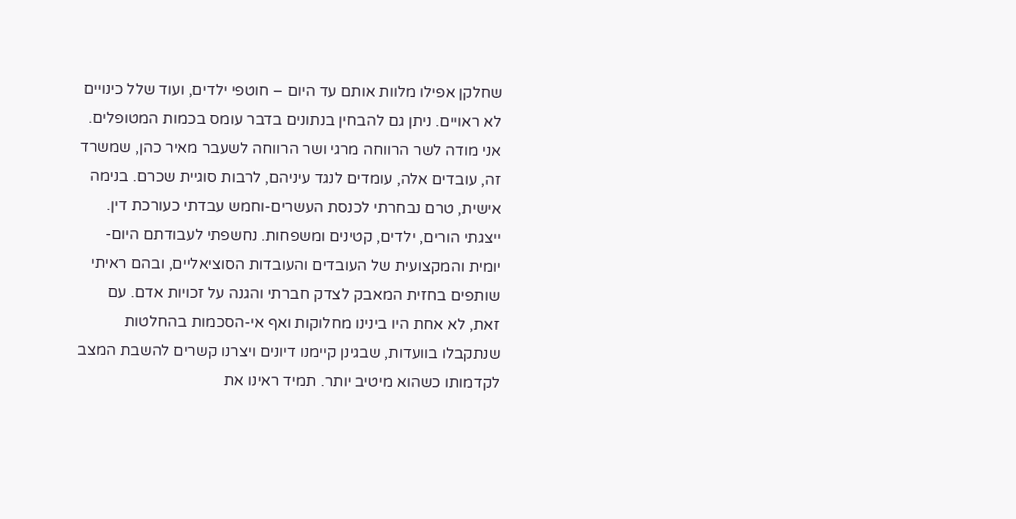שחלקן אפילו מלוות אותם עד היום – חוטפי ילדים, ועוד שלל כינויים לא ראויים. ניתן גם להבחין בנתונים בדבר עומס בכמות המטופלים. אני מודה לשר הרווחה מרגי ושר הרווחה לשעבר מאיר כהן, שמשרד זה, עובדים אלה, עומדים לנגד עיניהם, לרבות סוגיית שכרם. בנימה אישית, טרם נבחרתי לכנסת העשרים-וחמש עבדתי כעורכת דין. ייצגתי הורים, ילדים, קטינים ומשפחות. נחשפתי לעבודתם היום-יומית והמקצועית של העובדים והעובדות הסוציאליים, ובהם ראיתי שותפים בחזית המאבק לצדק חברתי והגנה על זכויות אדם. עם זאת, לא אחת היו בינינו מחלוקות ואף אי-הסכמות בהחלטות שנתקבלו בוועדות, שבגינן קיימנו דיונים ויצרנו קשרים להשבת המצב לקדמותו כשהוא מיטיב יותר. תמיד ראינו את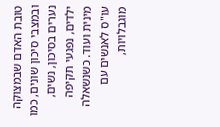טובת האדם שבמצוקה ובמצבי סיכון שונים, כמו נערים בסיכון, נשים, ילדים, נפגעי תקיפה מינית ועוד. כשנשאלה עו"ס לאנשים עם מוגבלויות,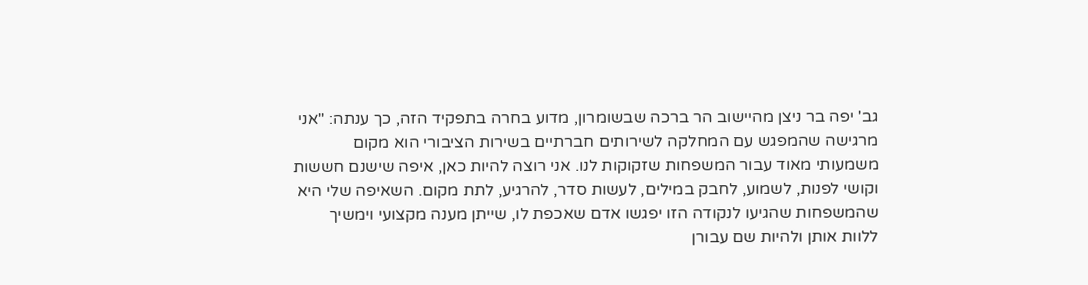גב' יפה בר ניצן מהיישוב הר ברכה שבשומרון, מדוע בחרה בתפקיד הזה, כך ענתה: "אני מרגישה שהמפגש עם המחלקה לשירותים חברתיים בשירות הציבורי הוא מקום משמעותי מאוד עבור המשפחות שזקוקות לנו. אני רוצה להיות כאן, איפה שישנם חששות וקושי לפנות, לשמוע, לחבק במילים, לעשות סדר, להרגיע, לתת מקום. השאיפה שלי היא שהמשפחות שהגיעו לנקודה הזו יפגשו אדם שאכפת לו, שייתן מענה מקצועי וימשיך ללוות אותן ולהיות שם עבורן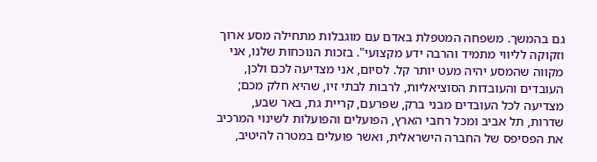גם בהמשך. משפחה המטפלת באדם עם מוגבלות מתחילה מסע ארוך וזקוקה לליווי מתמיד והרבה ידע מקצועי". בזכות הנוכחות שלנו, אני מקווה שהמסע יהיה מעט יותר קל. לסיום, אני מצדיעה לכם ולכן, העובדים והעובדות הסוציאליות, לרבות לבתי זיו, שהיא חלק מכם; מצדיעה לכל העובדים מבני ברק, שפרעם, קריית גת, באר שבע, שדרות, תל אביב ומכל רחבי הארץ, הפועלים והפועלות לשינוי המרכיב את הפסיפס של החברה הישראלית, ואשר פועלים במטרה להיטיב,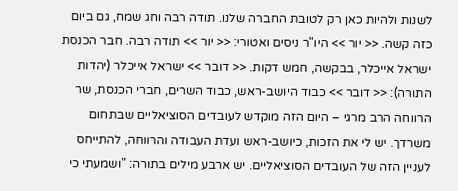לשנות ולהיות כאן רק לטובת החברה שלנו. תודה רבה וחג שמח, גם ביום כזה קשה. << יור >> היו"ר ניסים ואטורי: << יור >> תודה רבה. חבר הכנסת ישראל אייכלר, בבקשה, חמש דקות. << דובר >> ישראל אייכלר (יהדות התורה): << דובר >> כבוד היושב-ראש, כבוד השרים, חברי הכנסת, שר הרווחה הרב מרגי – היום הזה מוקדש לעובדים הסוציאליים שבתחום משרדך. יש לי את הזכות, כיושב-ראש ועדת העבודה והרווחה, להתייחס לעניין הזה של העובדים הסוציאליים. יש ארבע מילים בתורה: "ושמעתי כי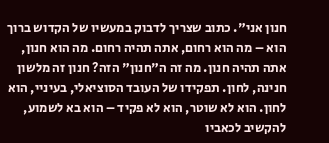חנון אני". כתוב שצריך לדבוק במעשיו של הקדוש ברוך הוא – מה הוא רחום, אתה תהיה רחום. מה הוא חנון, אתה תהיה חנון. מה זה ה"חנון" הזה? חנון זה מלשון חנינה, לחון. תפקידו של העובד הסוציאלי, בעיניי, הוא לחון. הוא לא שוטר, הוא לא פקיד – הוא בא לשמוע, להקשיב לכאביו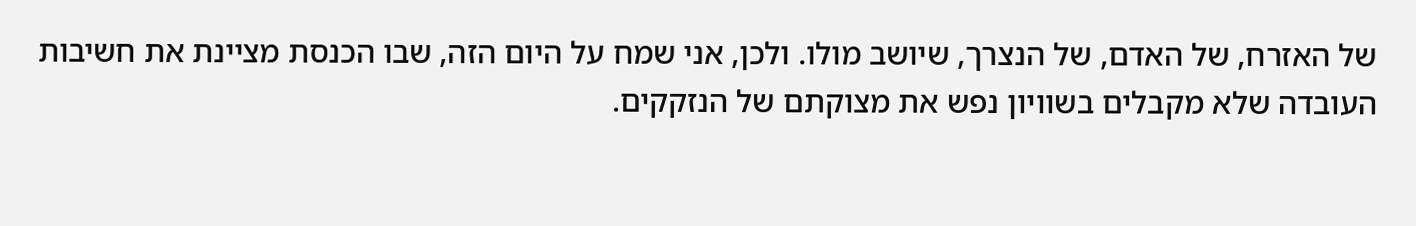של האזרח, של האדם, של הנצרך, שיושב מולו. ולכן, אני שמח על היום הזה, שבו הכנסת מציינת את חשיבות העובדה שלא מקבלים בשוויון נפש את מצוקתם של הנזקקים.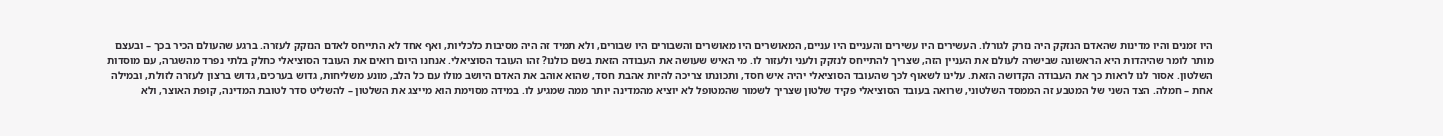היו זמנים והיו מדינות שהאדם הנזקק היה נזרק לגורלו. העשירים היו עשירים והעניים היו עניים, המאושרים היו מאושרים והשבורים היו שבורים, ולא תמיד זה היה מסיבות כלכליות, ואף אחד לא התייחס לאדם הנזקק לעזרה. ברגע שהעולם הכיר בכך – ובעצם מותר לומר שהיהדות היא הראשונה שבישרה לעולם את העניין הזה, שצריך להתייחס לנזקק ולעני ולעזור לו. מי האיש שעושה את העבודה הזאת בשם כולנו? זהו העובד הסוציאלי. אנחנו היום רואים את העובד הסוציאלי כחלק בלתי נפרד מהשגרה, עם מוסדות השלטון. אסור לנו לראות כך את העבודה הקדושה הזאת. עלינו לשאוף לכך שהעובד הסוציאלי יהיה איש חסד, ותכונתו צריכה להיות אהבת חסד, שהוא אוהב את האדם היושב מולו עם כל הלב, מונע משליחות, גדוש בערכים, גדוש ברצון לעזרה לזולת, ובמילה אחת – חמלה. הצד השני של המטבע זה הממסד השלטוני, שרואה בעובד הסוציאלי פקיד שלטון שצריך לשמור שהמטופל לא יוציא מהמדינה יותר ממה שמגיע לו. במידה מסוימת הוא מייצג את השלטון – להשליט סדר לטובת המדינה, קופת האוצר, ולא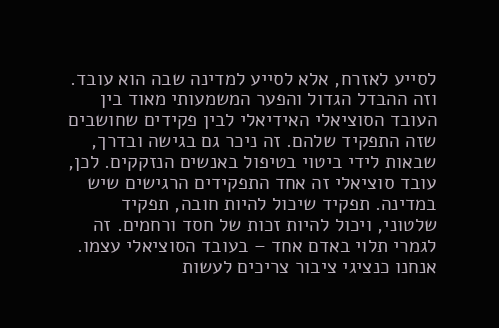לסייע לאזרח, אלא לסייע למדינה שבה הוא עובד. וזה ההבדל הגדול והפער המשמעותי מאוד בין העובד הסוציאלי האידיאלי לבין פקידים שחושבים שזה התפקיד שלהם. זה ניכר גם בגישה ובדרך, שבאות לידי ביטוי בטיפול באנשים הנזקקים. לכן, עובד סוציאלי זה אחד התפקידים הרגישים שיש במדינה. תפקיד שיכול להיות חובה, תפקיד שלטוני, ויכול להיות זכות של חסד ורחמים. זה לגמרי תלוי באדם אחד – בעובד הסוציאלי עצמו. אנחנו כנציגי ציבור צריכים לעשות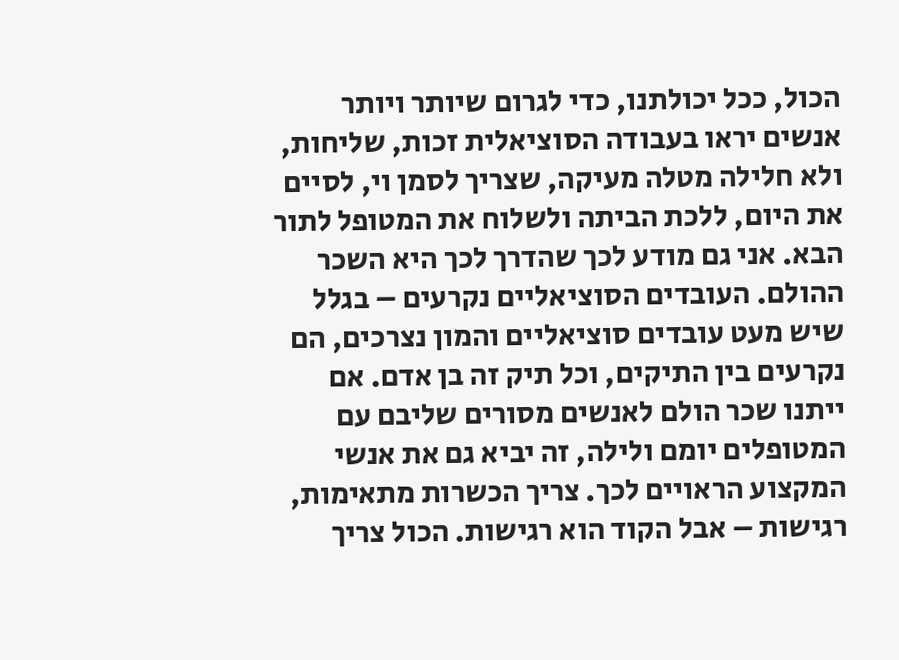הכול, ככל יכולתנו, כדי לגרום שיותר ויותר אנשים יראו בעבודה הסוציאלית זכות, שליחות, ולא חלילה מטלה מעיקה, שצריך לסמן וי, לסיים את היום, ללכת הביתה ולשלוח את המטופל לתור הבא. אני גם מודע לכך שהדרך לכך היא השכר ההולם. העובדים הסוציאליים נקרעים – בגלל שיש מעט עובדים סוציאליים והמון נצרכים, הם נקרעים בין התיקים, וכל תיק זה בן אדם. אם ייתנו שכר הולם לאנשים מסורים שליבם עם המטופלים יומם ולילה, זה יביא גם את אנשי המקצוע הראויים לכך. צריך הכשרות מתאימות, רגישות – אבל הקוד הוא רגישות. הכול צריך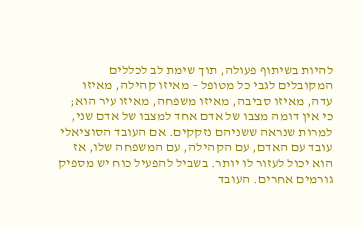להיות בשיתוף פעולה, תוך שימת לב לכללים המקובלים לגבי כל מטופל – מאיזו קהילה, מאיזו עדה, מאיזו סביבה, מאיזו משפחה, מאיזו עיר הוא; כי אין דומה מצבו של אדם אחד למצבו של אדם שני, למרות שנראה ששניהם נזקקים. אם העובד הסוציאלי עובד עם האדם, עם הקהילה, עם המשפחה שלו, אז הוא יכול לעזור לו יותר. בשביל להפעיל כוח יש מספיק גורמים אחרים. העובד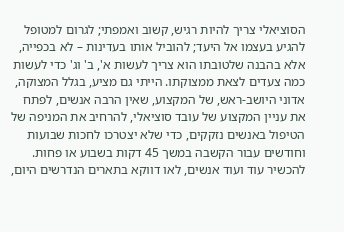הסוציאלי צריך להיות רגיש, קשוב ואמפתי; לגרום למטופל להגיע בעצמו אל היעד; להוביל אותו בעדינות – לא בכפייה, אלא בהבנה שלטובתו הוא צריך לעשות א', ב' וג' כדי לעשות כמה צעדים לצאת ממצוקתו. הייתי גם מציע, בגלל המצוקה, אדוני היושב-ראש, של המקצוע, שאין הרבה אנשים, לפתח את עניין המקצוע של עובד סוציאלי, להרחיב את המניפה של הטיפול באנשים נזקקים, כדי שלא יצטרכו לחכות שבועות וחודשים עבור הקשבה במשך 45 דקות בשבוע או פחות. להכשיר עוד ועוד אנשים, לאו דווקא בתארים הנדרשים היום,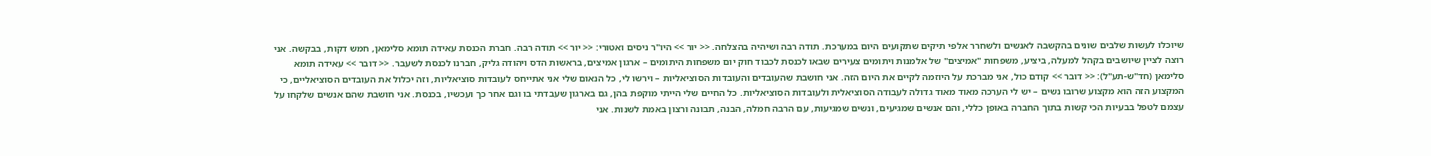שיוכלו לעשות שלבים שונים בהקשבה לאנשים ולשחרר אלפי תיקים שתקועים היום במערכת. תודה רבה ושיהיה בהצלחה. << יור >> היו"ר ניסים ואטורי: << יור >> תודה רבה. חברת הכנסת עאידה תומא סלימאן, חמש דקות, בבקשה. אני רוצה לציין שיושבים בקהל למעלה, ביציע, משפחות "אמיצים" של אלמנות ויתומים צעירים שבאו לכנסת לכבוד חוק יום משפחות היתומים – ארגון אמיצים, בראשות הדס ויהודה גליק, חברנו לכנסת לשעבר. << דובר >> עאידה תומא סלימאן (חד"ש-תע"ל): << דובר >> קודם כול, אני מברכת על היוזמה לקיים את היום הזה. אני חושבת שהעובדים והעובדות הסוציאליות – וירשו לי, כל הנאום שלי אני אתייחס לעובדות סוציאליות, וזה יכלול את העובדים הסוציאליים, כי המקצוע הזה הוא מקצוע שרובו נשים – יש לי הערכה מאוד מאוד גדולה לעבודה הסוציאלית ולעובדות הסוציאליות. כל החיים שלי הייתי מוקפת בהן, גם בארגון שעבדתי בו וגם אחר כך ועכשיו, בכנסת. אני חושבת שהם אנשים שלקחו על עצמם לטפל בבעיות הכי קשות בתוך החברה באופן כללי, והם אנשים שמגיעים, ונשים שמגיעות, עם הרבה חמלה, הבנה, תבונה ורצון באמת לשנות. אני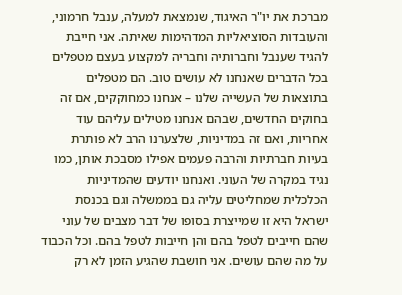מברכת את יו"ר האיגוד, שנמצאת למעלה, ענבל חרמוני, והעובדות הסוציאליות המדהימות שאיתה. אני חייבת להגיד שענבל וחברותיה וחבריה למקצוע בעצם מטפלים בכל הדברים שאנחנו לא עושים טוב. הם מטפלים בתוצאות של העשייה שלנו – אנחנו כמחוקקים, אם זה בחוקים החדשים, שבהם אנחנו מטילים עליהם עוד אחריות, ואם זה במדיניות, שלצערנו הרב לא פותרת בעיות חברתיות והרבה פעמים אפילו מסבכת אותן, כמו נגיד במקרה של העוני. ואנחנו יודעים שהמדיניות הכלכלית שמחליטים עליה גם בממשלה וגם בכנסת ישראל היא זו שמייצרת בסופו של דבר מצבים של עוני שהם חייבים לטפל בהם והן חייבות לטפל בהם. וכל הכבוד על מה שהם עושים. אני חושבת שהגיע הזמן לא רק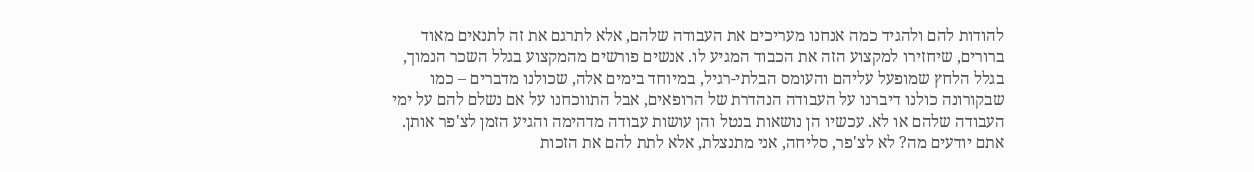להודות להם ולהגיד כמה אנחנו מעריכים את העבודה שלהם, אלא לתרגם את זה לתנאים מאוד ברורים, שיחזירו למקצוע הזה את הכבוד המגיע לו. אנשים פורשים מהמקצוע בגלל השכר הנמוך, בגלל הלחץ שמופעל עליהם והעומס הבלתי-רגיל, במיוחד בימים אלה, שכולנו מדברים – כמו שבקורונה כולנו דיברנו על העבודה הנהדרת של הרופאים, אבל התווכחנו על אם נשלם להם על ימי העבודה שלהם או לא. עכשיו הן נושאות בנטל והן עושות עבודה מדהימה והגיע הזמן לצ'פר אותן. אתם יודעים מה? לא לצ'פר, סליחה, אני מתנצלת, אלא לתת להם את הזכות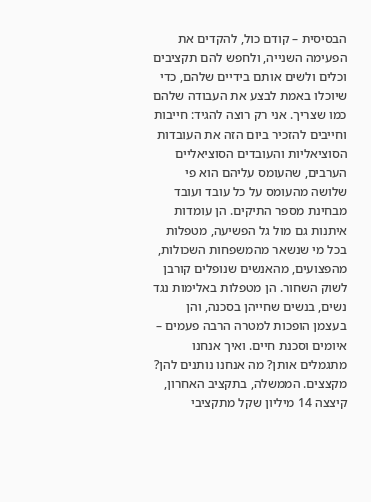הבסיסית – קודם כול, להקדים את הפעימה השנייה, ולחפש להם תקציבים וכלים ולשים אותם בידיים שלהם, כדי שיוכלו באמת לבצע את העבודה שלהם כמו שצריך. אני רק רוצה להגיד: חייבות וחייבים להזכיר ביום הזה את העובדות הסוציאליות והעובדים הסוציאליים הערבים, שהעומס עליהם הוא פי שלושה מהעומס על כל עובד ועובד מבחינת מספר התיקים. הן עומדות איתנות גם מול גל הפשיעה, מטפלות בכל מי שנשאר מהמשפחות השכולות, מהפצועים, מהאנשים שנופלים קורבן לשוק השחור. הן מטפלות באלימות נגד נשים, בנשים שחייהן בסכנה, והן בעצמן הופכות למטרה הרבה פעמים – איומים וסכנת חיים. ואיך אנחנו מתגמלים אותן? מה אנחנו נותנים להן? מקצצים. הממשלה, בתקציב האחרון, קיצצה 14 מיליון שקל מתקציבי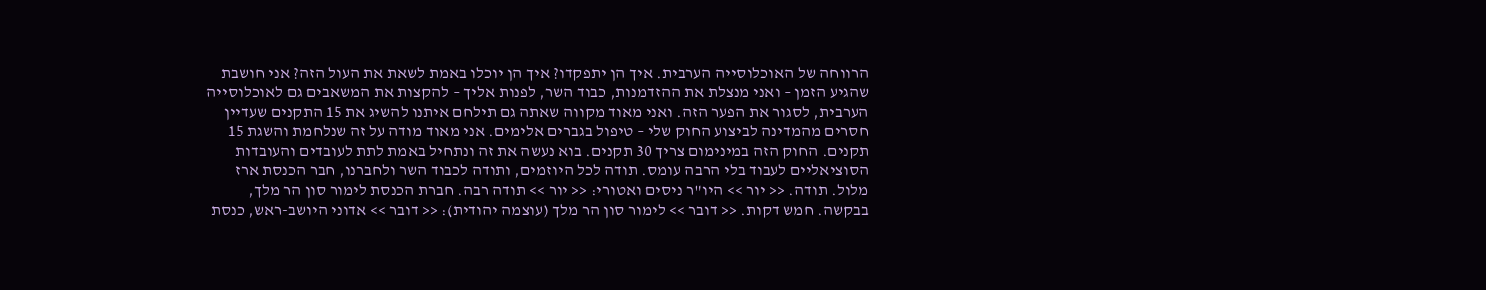הרווחה של האוכלוסייה הערבית. איך הן יתפקדו? איך הן יוכלו באמת לשאת את העול הזה? אני חושבת שהגיע הזמן – ואני מנצלת את ההזדמנות, כבוד השר, לפנות אליך – להקצות את המשאבים גם לאוכלוסייה הערבית, לסגור את הפער הזה. ואני מאוד מקווה שאתה גם תילחם איתנו להשיג את 15 התקנים שעדיין חסרים מהמדינה לביצוע החוק שלי – טיפול בגברים אלימים. אני מאוד מודה על זה שנלחמת והשגת 15 תקנים. החוק הזה במינימום צריך 30 תקנים. בוא נעשה את זה ונתחיל באמת לתת לעובדים והעובדות הסוציאליים לעבוד בלי הרבה עומס. תודה לכל היוזמים, ותודה לכבוד השר ולחברנו, חבר הכנסת ארז מלול. תודה. << יור >> היו"ר ניסים ואטורי: << יור >> תודה רבה. חברת הכנסת לימור סון הר מלך, בבקשה. חמש דקות. << דובר >> לימור סון הר מלך (עוצמה יהודית): << דובר >> אדוני היושב-ראש, כנסת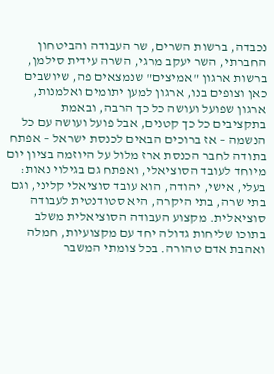נכבדה, ברשות השרים, שר העבודה והביטחון החברתי, השר יעקב מרגי, השרה עידית סילמן, ברשות ארגון "אמיצים" שנמצאים פה, שיושבים כאן וצופים בנו, ארגון למען יתומים ואלמנות, ארגון שפועל ועושה כל כך הרבה, ובאמת בתקציבים כל כך קטנים, אבל פועל ועושה עם כל הנשמה – אז ברוכים הבאים לכנסת ישראל – אפתח בתודה לחבר הכנסת ארז מלול על היוזמה בציון יום מיוחד לעובד הסוציאלי, ואפתח גם בגילוי נאות: בעלי, אישי, יהודה, הוא עובד סוציאלי קליני, וגם בתי שרה, בתי היקרה, היא סטודנטית לעבודה סוציאלית. מקצוע העבודה הסוציאלית משלב בתוכו שליחות גדולה יחד עם מקצועיות, חמלה ואהבת אדם טהורה. בכל צומתי המשבר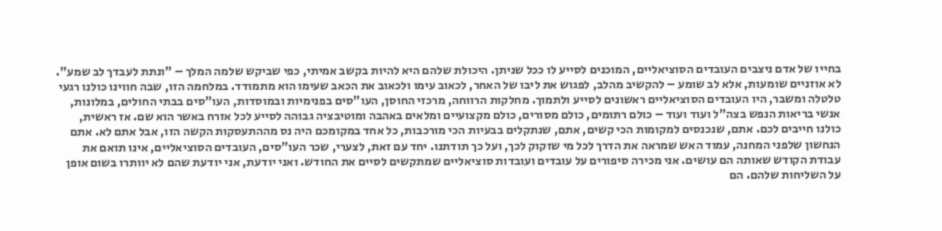בחייו של אדם ניצבים העובדים הסוציאליים, המוכנים לסייע לו ככל שניתן. היכולת שלהם היא להיות בקשב אמיתי, כפי שביקש שלמה המלך – "ונתת לעבדך לב שמע". לא אוזניים שומעות, אלא לב שומע – להקשיב מהלב, לפגוש את ליבו של האחר, לכאוב עימו ולכאוב את הכאב שעימו הוא מתמודד. במלחמה הזו, שבה חווינו כולנו רגעי טלטלה ומשבר, היו העובדים הסוציאליים ראשונים לסייע ולתמוך. מחלקות הרווחה, מרכזי החוסן, העו"סים בפנימיות ובמוסדות, העו"סים בבתי החולים, במלונות, אנשי בריאות הנפש בצה"ל ועוד ועוד – כולם רתומים, כולם מסורים, כולם מקצועיים ומלאים באהבה ומוטיבציה גבוהה לסייע לכל אזרח באשר הוא שם. אז ראשית, כולנו חייבים לכם. אתם, שנכנסים למקומות הכי קשים, אתם, שנתקלים בבעיות הכי מורכבות, כל אחד במקומכם היה נס מההתעסקות הקשה הזו, אבל אתם לא. אתם הנחשון שלפני המחנה, עמוד האש שמראה את הדרך לכל מי שזקוק לכך, ועל כך תודתנו. יחד עם זאת, לצערי, שכר העו"סים, העובדים הסוציאליים, אינו תואם את עבודת הקודש שאותה הם עושים. אני מכירה סיפורים על עובדים ועובדות סוציאליים שמתקשים לסיים את החודש. ואני יודעת, אני יודעת שהם לא יוותרו בשום אופן על השליחות שלהם. הם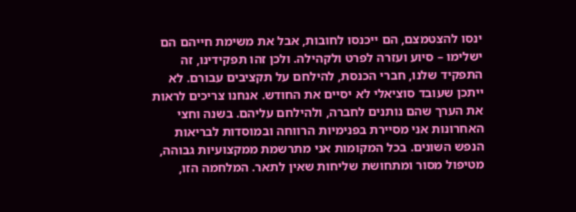ינסו להצטמצם, הם ייכנסו לחובות, אבל את משימת חייהם הם ישלימו – סיוע ועזרה לפרט ולקהילה. ולכן זהו תפקידינו, זה התפקיד שלנו, חברי הכנסת, להילחם על תקציבים עבורם. לא ייתכן שעובד סוציאלי לא יסיים את החודש. אנחנו צריכים לראות את הערך שהם נותנים לחברה, ולהילחם עליהם. בשנה וחצי האחרונות אני מסיירת בפנימיות הרווחה ובמוסדות לבריאות הנפש השונים. בכל המקומות אני מתרשמת ממקצועיות גבוהה, מטיפול מסור ומתחושת שליחות שאין לתאר. המלחמה הזו,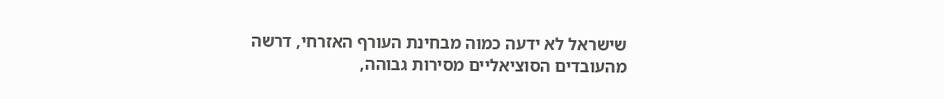שישראל לא ידעה כמוה מבחינת העורף האזרחי, דרשה מהעובדים הסוציאליים מסירות גבוהה,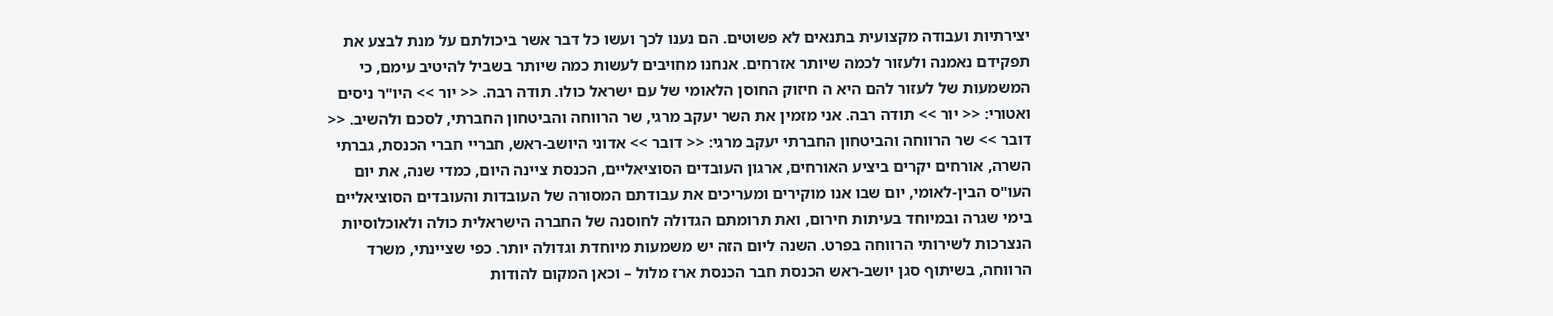יצירתיות ועבודה מקצועית בתנאים לא פשוטים. הם נענו לכך ועשו כל דבר אשר ביכולתם על מנת לבצע את תפקידם נאמנה ולעזור לכמה שיותר אזרחים. אנחנו מחויבים לעשות כמה שיותר בשביל להיטיב עימם, כי המשמעות של לעזור להם היא ה חיזוק החוסן הלאומי של עם ישראל כולו. תודה רבה. << יור >> היו"ר ניסים ואטורי: << יור >> תודה רבה. אני מזמין את השר יעקב מרגי, שר הרווחה והביטחון החברתי, לסכם ולהשיב. << דובר >> שר הרווחה והביטחון החברתי יעקב מרגי: << דובר >> אדוני היושב-ראש, חבריי חברי הכנסת, גברתי השרה, אורחים יקרים ביציע האורחים, ארגון העובדים הסוציאליים, הכנסת ציינה היום, כמדי שנה, את יום העו"ס הבין-לאומי, יום שבו אנו מוקירים ומעריכים את עבודתם המסורה של העובדות והעובדים הסוציאליים בימי שגרה ובמיוחד בעיתות חירום, ואת תרומתם הגדולה לחוסנה של החברה הישראלית כולה ולאוכלוסיות הנצרכות לשירותי הרווחה בפרט. השנה ליום הזה יש משמעות מיוחדת וגדולה יותר. כפי שציינתי, משרד הרווחה, בשיתוף סגן יושב-ראש הכנסת חבר הכנסת ארז מלול – וכאן המקום להודות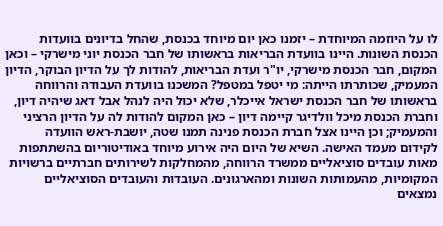לו על היוזמה המיוחדת – יזמנו כאן יום מיוחד בכנסת, שהחל בדיונים בוועדות הכנסת השונות. היינו בוועדת הבריאות בראשותו של חבר הכנסת יוני מישרקי – וכאן המקום, חבר הכנסת מישרקי, יו"ר ועדת הבריאות, להודות לך על הדיון הבוקר, הדיון המעמיק, שכותרתו הייתה: מי יטפל במטפל? המשכנו בוועדת העבודה והרווחה בראשותו של חבר הכנסת ישראל אייכלר, שלא יכול היה לנהל אבל דאג שיהיה דיון, וחברת הכנסת מיכל וולדיגר קיימה דיון – כאן המקום להודות לה על הדיון הרציני והמעמיק; וכן היינו אצל חברת הכנסת פנינה תמנו שטה, יושבת-ראש הוועדה לקידום מעמד האישה. השיא של היום היה אירוע מיוחד באודיטוריום בהשתתפות מאות עובדים סוציאליים ממשרד הרווחה, מהמחלקות לשירותים חברתיים ברשויות המקומיות, מהעמותות השונות ומהארגונים. העובדות והעובדים הסוציאליים נמצאים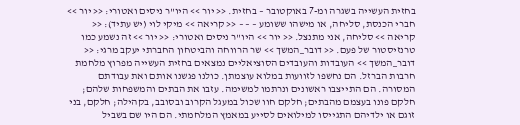בחזית העשייה בשגרה ומ-7 באוקטובר – בחזית. << יור >> היו"ר ניסים ואטורי: << יור >> חברי הכנסת, סליחה, או מישהו ששומע – – – << קריאה >> מיקי לוי (יש עתיד): << קריאה >> סליחה, אני מתנצל. << יור >> היו"ר ניסים ואטורי: << יור >> זה נשמע כמו טרנזיסטור של פעם. << דובר_המשך >> שר הרווחה והביטחון החברתי יעקב מרגי: << דובר_המשך >> העובדות והעובדים הסוציאליים נמצאים בחזית העשייה מפרוץ מלחמת חרבות הברזל. הם נחשפו לזוועות במלוא עוצמתן. כולנו פגשנו אותם ואת עבודתם המסורה. הם התייצבו ראשונים ונרתמו למשימה. עזבו את הבתים והמשפחות שלהם; חלקם פונו בעצמם מהבתים; חלקם חוו שכול במעגל הקרוב ובסובב, בקהילה; חלקם, בני זוגם או ילדיהם התגייסו למילואים לסייע במאמץ המלחמתי. הם היו שם בשביל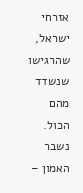אזרחי ישראל, שהרגישו שנשדד מהם הכול. נשבר האמון –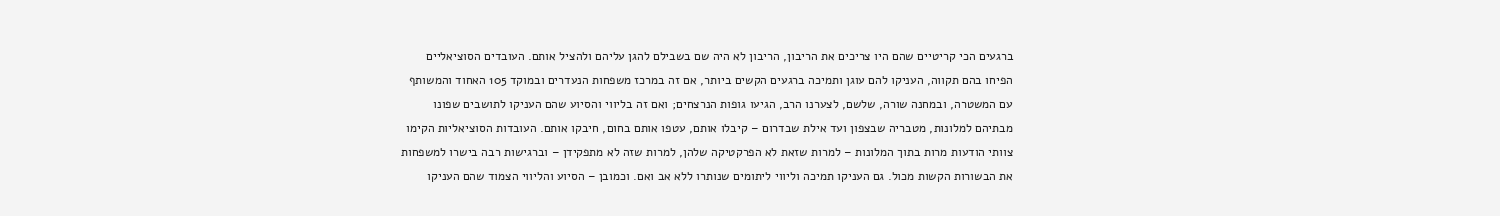ברגעים הכי קריטיים שהם היו צריכים את הריבון, הריבון לא היה שם בשבילם להגן עליהם ולהציל אותם. העובדים הסוציאליים הפיחו בהם תקווה, העניקו להם עוגן ותמיכה ברגעים הקשים ביותר, אם זה במרכז משפחות הנעדרים ובמוקד 105 האחוד והמשותף עם המשטרה, ובמחנה שורה, שלשם, לצערנו הרב, הגיעו גופות הנרצחים; ואם זה בליווי והסיוע שהם העניקו לתושבים שפונו מבתיהם למלונות, מטבריה שבצפון ועד אילת שבדרום – קיבלו אותם, עטפו אותם בחום, חיבקו אותם. העובדות הסוציאליות הקימו צוותי הודעות מרות בתוך המלונות – למרות שזאת לא הפרקטיקה שלהן, למרות שזה לא מתפקידן – וברגישות רבה בישרו למשפחות את הבשורות הקשות מכול. גם העניקו תמיכה וליווי ליתומים שנותרו ללא אב ואם. וכמובן – הסיוע והליווי הצמוד שהם העניקו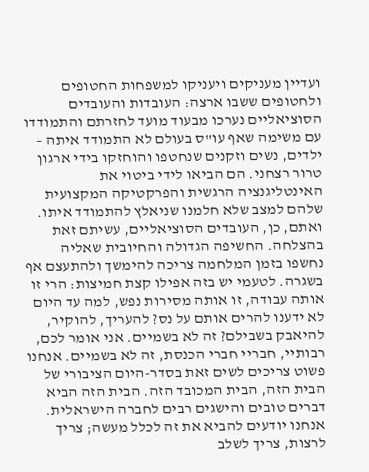ועדיין מעניקים ויעניקו למשפחות החטופים ולחטופים ששבו ארצה: העובדות והעובדים הסוציאליים נערכו מבעוד מועד לחזרתם והתמודדו עם משימה שאף עו"ס בעולם לא התמודד איתה – ילדים, נשים וזקנים שנחטפו והוחזקו בידי ארגון טרור רצחני. הם הביאו לידי ביטוי את האינטליגנציה הרגשית והפרקטיקה המקצועית שלהם למצב שלא חלמנו שניאלץ להתמודד איתו. ואתם, כן, העובדים הסוציאליים, עשיתם זאת בהצלחה. החשיפה הגדולה והחיובית שאליה נחשפו בזמן המלחמה צריכה להימשך ולהתעצם אף בשגרה. לטעמי יש בזה אפילו קצת חמיצות: הרי זו אותה עבודה, זו אותה מסירות נפש, למה עד היום לא ידענו להרים אותם על נס? להעריך, להוקיר, להיאבק בשבילם? זה לא בשמיים. אני אומר לכם, רבותיי, חבריי חברי הכנסת, זה לא בשמיים. אנחנו פשוט צריכים לשים זאת בסדר-היום הציבורי של הבית הזה, הבית המכובד הזה. הבית הזה הביא דברים טובים והישגים רבים לחברה הישראלית. אנחנו יודעים להביא את זה לכלל מעשה; צריך לרצות, צריך לשלב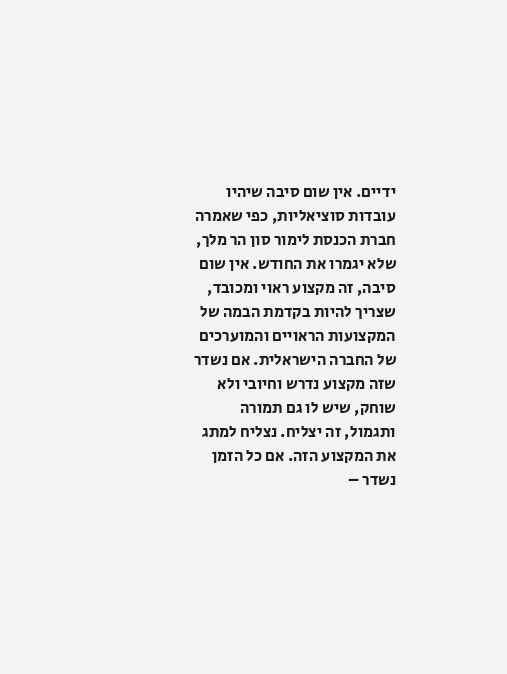ידיים. אין שום סיבה שיהיו עובדות סוציאליות, כפי שאמרה חברת הכנסת לימור סון הר מלך, שלא יגמרו את החודש. אין שום סיבה, זה מקצוע ראוי ומכובד, שצריך להיות בקדמת הבמה של המקצועות הראויים והמוערכים של החברה הישראלית. אם נשדר שזה מקצוע נדרש וחיובי ולא שוחק, שיש לו גם תמורה ותגמול, זה יצליח. נצליח למתג את המקצוע הזה. אם כל הזמן נשדר –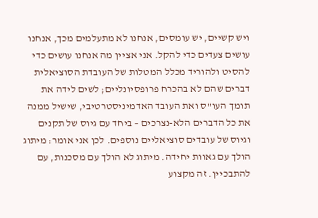ויש קשיים, יש עומסים, אנחנו לא מתעלמים מכך, אנחנו עושים צעדים כדי להקל. אני אציין מה אנחנו עושים כדי להסיט ולהוריד מכלל המטלות של העובדת הסוציאלית דברים שהם לא בהכרח פרופסיונליים; לשים לידה את תומך העו"ס ואת העובד האדמיניסטרטיבי, שישיל ממנה את כל הדברים הלא-נצרכים – ביחד עם גיוס של תקנים וגיוס של עובדים סוציאליים נוספים. לכן אני אומר: מיתוג הולך עם גאוות יחידה. מיתוג לא הולך עם מסכנות, עם להתבכיין. זה מקצוע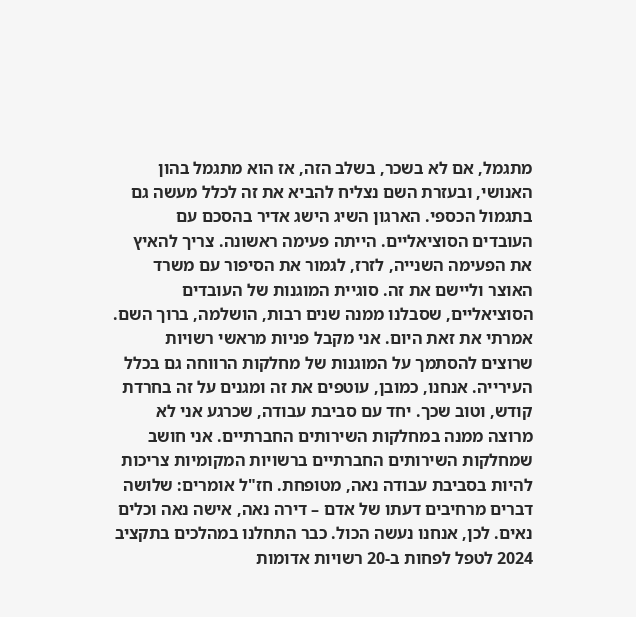מתגמל, אם לא בשכר, בשלב הזה, אז הוא מתגמל בהון האנושי, ובעזרת השם נצליח להביא את זה לכלל מעשה גם בתגמול הכספי. הארגון השיג הישג אדיר בהסכם עם העובדים הסוציאליים. הייתה פעימה ראשונה. צריך להאיץ את הפעימה השנייה, לזרז, לגמור את הסיפור עם משרד האוצר וליישם את זה. סוגיית המוגנות של העובדים הסוציאליים, שסבלנו ממנה שנים רבות, הושלמה, ברוך השם. אמרתי את זאת היום. אני מקבל פניות מראשי רשויות שרוצים להסתמך על המוגנות של מחלקות הרווחה גם בכלל העירייה. אנחנו, כמובן, עוטפים את זה ומגנים על זה בחרדת קודש, וטוב שכך. יחד עם סביבת עבודה, שכרגע אני לא מרוצה ממנה במחלקות השירותים החברתיים. אני חושב שמחלקות השירותים החברתיים ברשויות המקומיות צריכות להיות בסביבת עבודה נאה, מטופחת. חז"ל אומרים: שלושה דברים מרחיבים דעתו של אדם – דירה נאה, אישה נאה וכלים נאים. לכן, אנחנו נעשה הכול. כבר התחלנו במהלכים בתקציב 2024 לטפל לפחות ב-20 רשויות אדומות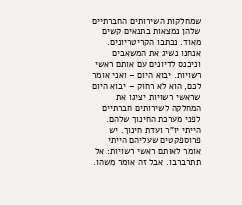שמחלקות השירותים החברתיים שלהן נמצאות בתנאים קשים מאוד. נכתבו הקריטריונים. אנחנו נשיג את המשאבים וניכנס לדיונים עם אותם ראשי רשויות. יבוא היום – ואני אומר לכם, הוא לא רחוק – יבוא היום שראשי רשויות יציגו את המחלקה לשירותים חברתיים לפני מערכת החינוך שלהם. הייתי יו"ר ועדת חינוך. יש פרוספקטים שעליהם הייתי אומר לאותם ראשי רשויות: אל תתרברבו. אבל זה אומר משהו.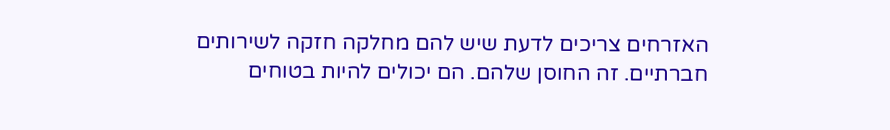האזרחים צריכים לדעת שיש להם מחלקה חזקה לשירותים חברתיים. זה החוסן שלהם. הם יכולים להיות בטוחים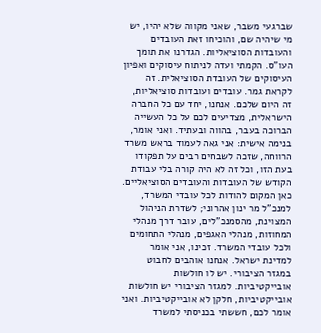שברגעי משבר, שאני מקווה שלא יהיו, יש מי שיהיה שם, והוכיחו זאת העובדים והעובדות הסוציאליות. הגדרנו את תומך העו"ס. הקמתי ועדה לניתוח עיסוקים ואפיון העיסוקים של העובדת הסוציאלית. זה לקראת גמר. עובדים ועובדות סוציאליות, זה היום שלכם. אנחנו, יחד עם כל החברה הישראלית, מצדיעים לכם על כל העשייה הברוכה בעבר, בהווה ובעתיד. ואני אומר, בנימה אישית: אני גאה לעמוד בראש משרד הרווחה, שזכה לשבחים רבים על תפקודו בעת הזו, וכל זה לא היה קורה בלי עבודת הקודש של העובדות והעובדים הסוציאליים. כאן המקום להודות לכל עובדי המשרד, למנכ"ל מר ינון אהרוני; לשדרת הניהול המצוינת, מהסמנכ"לים, עובר דרך מנהלי המחוזות, מנהלי האגפים, מנהלי התחומים ולכל עובדי המשרד. זכינו, אני אומר למדינת ישראל. אנחנו אוהבים לחבוט במגזר הציבורי. יש לו חולשות אובייקטיביות. למגזר הציבורי יש חולשות אובייקטיביות, חלקן לא אובייקטיביות. ואני אומר לכם, חששתי בכניסתי למשרד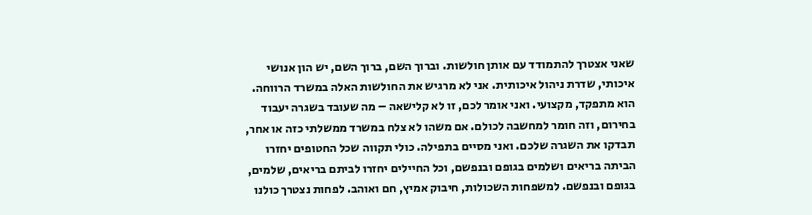שאני אצטרך להתמודד עם אותן חולשות. וברוך השם, ברוך השם, יש הון אנושי איכותי, שדרת ניהול איכותית. אני לא מרגיש את החולשות האלה במשרד הרווחה. הוא מתפקד, מקצועי. ואני אומר לכם, זו לא קלישאה – מה שעובד בשגרה יעבוד בחירום, וזה חומר למחשבה לכולם. אם משהו לא צלח במשרד ממשלתי כזה או אחר, תבדקו את השגרה שלכם. ואני מסיים בתפילה. כולי תקווה שכל החטופים יחזרו הביתה בריאים ושלמים בגופם ובנפשם, וכל החיילים יחזרו לביתם בריאים, שלמים, בגופם ובנפשם. למשפחות השכולות, חיבוק אמיץ, חם ואוהב. לפחות נצטרך כולנו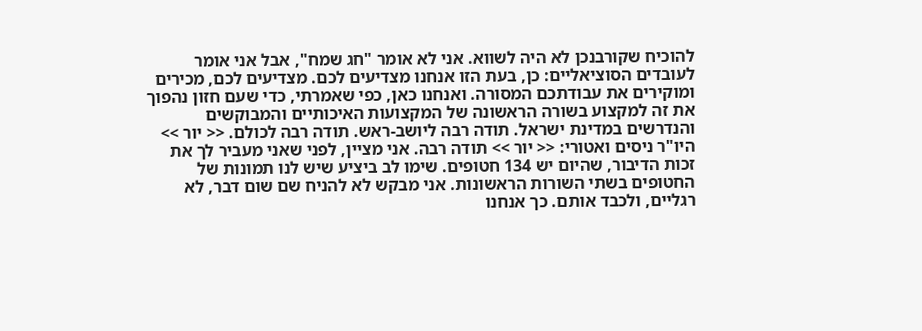להוכיח שקורבנכן לא היה לשווא. אני לא אומר "חג שמח", אבל אני אומר לעובדים הסוציאליים: כן, בעת הזו אנחנו מצדיעים לכם. מצדיעים לכם, מכירים ומוקירים את עבודתכם המסורה. ואנחנו כאן, כפי שאמרתי, כדי שעם חזון נהפוך את זה למקצוע בשורה הראשונה של המקצועות האיכותיים והמבוקשים והנדרשים במדינת ישראל. תודה רבה ליושב-ראש. תודה רבה לכולם. << יור >> היו"ר ניסים ואטורי: << יור >> תודה רבה. אני מציין, לפני שאני מעביר לך את זכות הדיבור, שהיום יש 134 חטופים. שימו לב ביציע שיש לנו תמונות של החטופים בשתי השורות הראשונות. אני מבקש לא להניח שם שום דבר, לא רגליים, ולכבד אותם. כך אנחנו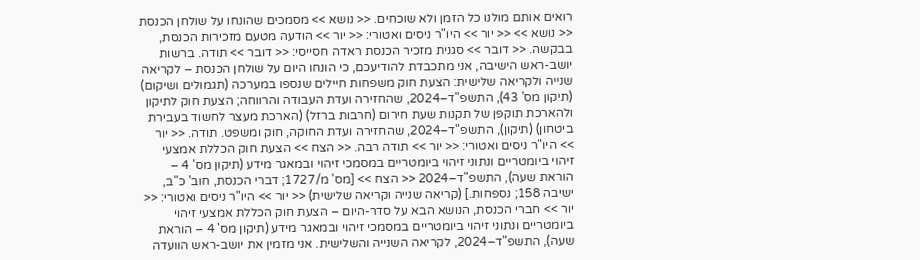רואים אותם מולנו כל הזמן ולא שוכחים. << נושא >> מסמכים שהונחו על שולחן הכנסת << נושא >> << יור >> היו"ר ניסים ואטורי: << יור >> הודעה מטעם מזכירות הכנסת, בבקשה. << דובר >> סגנית מזכיר הכנסת ראדה חסייסי: << דובר >> תודה. ברשות יושב-ראש הישיבה, אני מתכבדת להודיעכם, כי הונחו היום על שולחן הכנסת – לקריאה שנייה ולקריאה שלישית: הצעת חוק משפחות חיילים שנספו במערכה (תגמולים ושיקום) (תיקון מס' 43), התשפ"ד–2024, שהחזירה ועדת העבודה והרווחה; הצעת חוק לתיקון ולהארכת תוקפן של תקנות שעת חירום (חרבות ברזל) (הארכת מעצר לחשוד בעבירת ביטחון) (תיקון), התשפ"ד–2024, שהחזירה ועדת החוקה, חוק ומשפט. תודה. << יור >> היו"ר ניסים ואטורי: << יור >> תודה רבה. << הצח >> הצעת חוק הכללת אמצעי זיהוי ביומטריים ונתוני זיהוי ביומטריים במסמכי זיהוי ובמאגר מידע (תיקון מס' 4 – הוראת שעה), התשפ"ד–2024 << הצח >> [מס' מ/1727; דברי הכנסת, חוב' כ"ב, ישיבה 158; נספחות.] (קריאה שנייה וקריאה שלישית) << יור >> היו"ר ניסים ואטורי: << יור >> חברי הכנסת, הנושא הבא על סדר-היום – הצעת חוק הכללת אמצעי זיהוי ביומטריים ונתוני זיהוי ביומטריים במסמכי זיהוי ובמאגר מידע (תיקון מס' 4 – הוראת שעה), התשפ"ד–2024, לקריאה השנייה והשלישית. אני מזמין את יושב-ראש הוועדה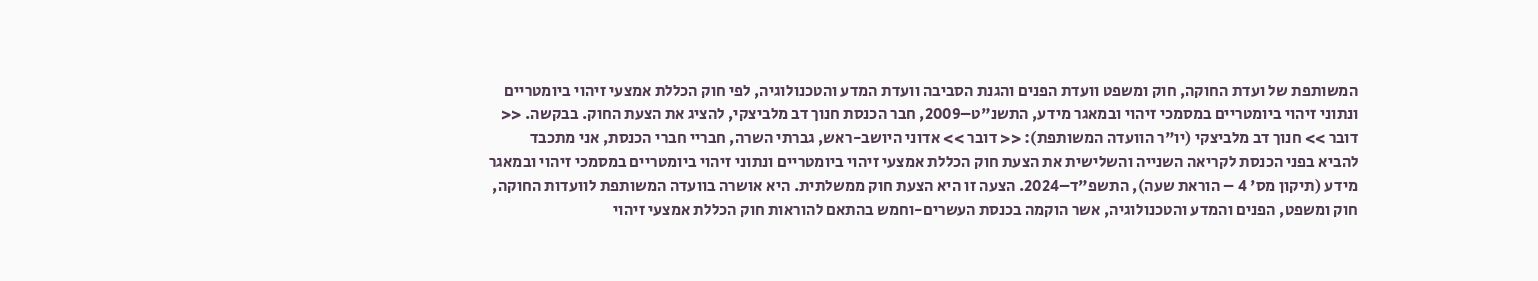המשותפת של ועדת החוקה, חוק ומשפט וועדת הפנים והגנת הסביבה וועדת המדע והטכנולוגיה, לפי חוק הכללת אמצעי זיהוי ביומטריים ונתוני זיהוי ביומטריים במסמכי זיהוי ובמאגר מידע, התשנ"ט–2009, חבר הכנסת חנוך דב מלביצקי, להציג את הצעת החוק. בבקשה. << דובר >> חנוך דב מלביצקי (יו"ר הוועדה המשותפת): << דובר >> אדוני היושב-ראש, גברתי השרה, חבריי חברי הכנסת, אני מתכבד להביא בפני הכנסת לקריאה השנייה והשלישית את הצעת חוק הכללת אמצעי זיהוי ביומטריים ונתוני זיהוי ביומטריים במסמכי זיהוי ובמאגר מידע (תיקון מס' 4 – הוראת שעה), התשפ"ד–2024. הצעה זו היא הצעת חוק ממשלתית. היא אושרה בוועדה המשותפת לוועדות החוקה, חוק ומשפט, הפנים והמדע והטכנולוגיה, אשר הוקמה בכנסת העשרים-וחמש בהתאם להוראות חוק הכללת אמצעי זיהוי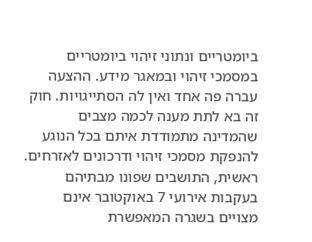ביומטריים ונתוני זיהוי ביומטריים במסמכי זיהוי ובמאגר מידע. ההצעה עברה פה אחד ואין לה הסתייגויות. חוק זה בא לתת מענה לכמה מצבים שהמדינה מתמודדת איתם בכל הנוגע להנפקת מסמכי זיהוי ודרכונים לאזרחים. ראשית, התושבים שפונו מבתיהם בעקבות אירועי 7 באוקטובר אינם מצויים בשגרה המאפשרת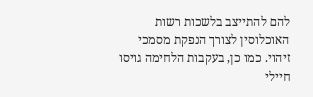להם להתייצב בלשכות רשות האוכלוסין לצורך הנפקת מסמכי זיהוי. כמו כן, בעקבות הלחימה גויסו חיילי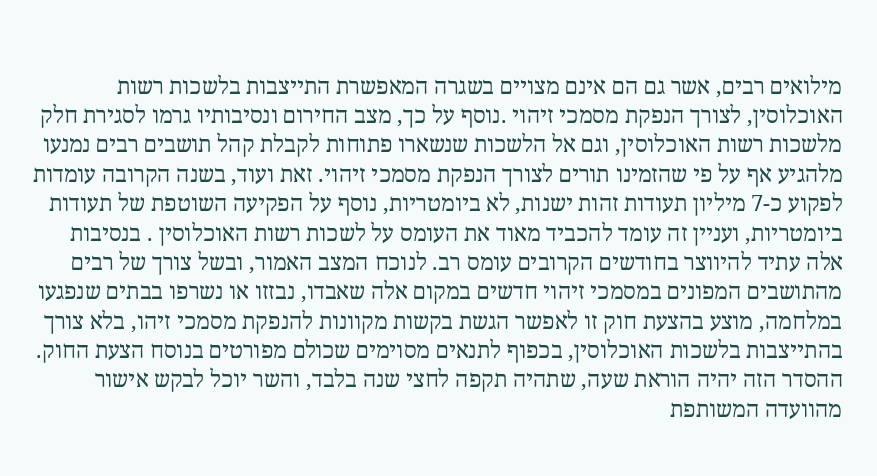מילואים רבים, אשר גם הם אינם מצויים בשגרה המאפשרת התייצבות בלשכות רשות האוכלוסין, לצורך הנפקת מסמכי זיהוי .נוסף על כך, מצב החירום ונסיבותיו גרמו לסגירת חלק מלשכות רשות האוכלוסין, וגם אל הלשכות שנשארו פתוחות לקבלת קהל תושבים רבים נמנעו מלהגיע אף על פי שהזמינו תורים לצורך הנפקת מסמכי זיהוי. זאת ועוד, בשנה הקרובה עומדות לפקוע כ-7 מיליון תעודות זהות ישנות, לא ביומטריות, נוסף על הפקיעה השוטפת של תעודות ביומטריות, ועניין זה עומד להכביד מאוד את העומס על לשכות רשות האוכלוסין . בנסיבות אלה עתיד להיווצר בחודשים הקרובים עומס רב. לנוכח המצב האמור, ובשל צורך של רבים מהתושבים המפונים במסמכי זיהוי חדשים במקום אלה שאבדו, נבזזו או נשרפו בבתים שנפגעו במלחמה, מוצע בהצעת חוק זו לאפשר הגשת בקשות מקוונות להנפקת מסמכי זיהו, בלא צורך בהתייצבות בלשכות האוכלוסין, בכפוף לתנאים מסוימים שכולם מפורטים בנוסח הצעת החוק. ההסדר הזה יהיה הוראת שעה, שתהיה תקפה לחצי שנה בלבד, והשר יוכל לבקש אישור מהוועדה המשותפת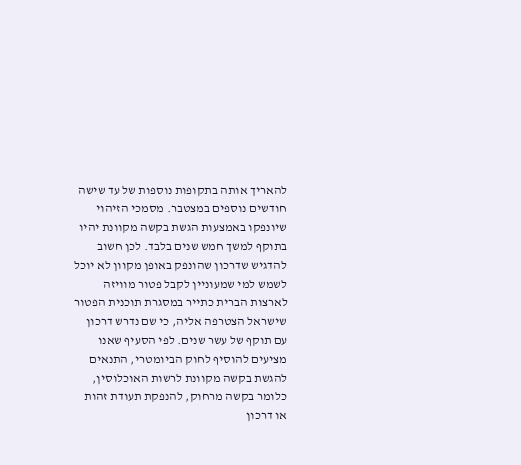להאריך אותה בתקופות נוספות של עד שישה חודשים נוספים במצטבר. מסמכי הזיהוי שיונפקו באמצעות הגשת בקשה מקוונת יהיו בתוקף למשך חמש שנים בלבד. לכן חשוב להדגיש שדרכון שהונפק באופן מקוון לא יוכל לשמש למי שמעוניין לקבל פטור מוויזה לארצות הברית כתייר במסגרת תוכנית הפטור שישראל הצטרפה אליה, כי שם נדרש דרכון עם תוקף של עשר שנים. לפי הסעיף שאנו מציעים להוסיף לחוק הביומטרי, התנאים להגשת בקשה מקוונת לרשות האוכלוסין, כלומר בקשה מרחוק, להנפקת תעודת זהות או דרכון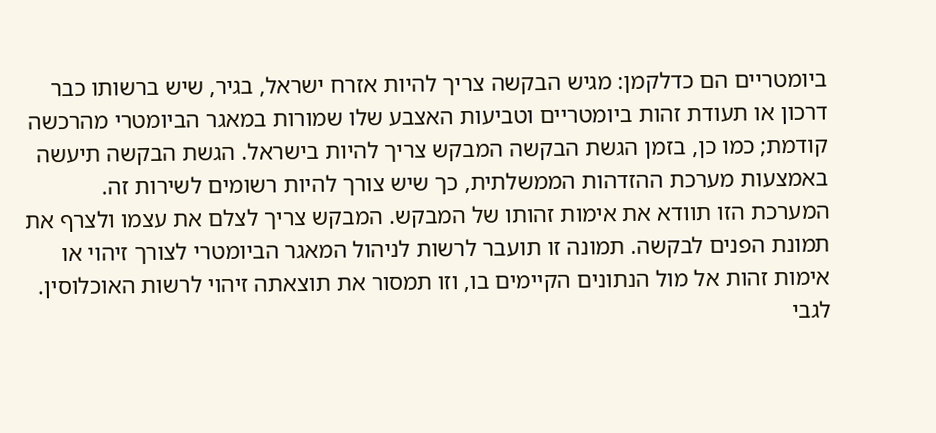ביומטריים הם כדלקמן: מגיש הבקשה צריך להיות אזרח ישראל, בגיר, שיש ברשותו כבר דרכון או תעודת זהות ביומטריים וטביעות האצבע שלו שמורות במאגר הביומטרי מהרכשה קודמת; כמו כן, בזמן הגשת הבקשה המבקש צריך להיות בישראל. הגשת הבקשה תיעשה באמצעות מערכת ההזדהות הממשלתית, כך שיש צורך להיות רשומים לשירות זה. המערכת הזו תוודא את אימות זהותו של המבקש. המבקש צריך לצלם את עצמו ולצרף את תמונת הפנים לבקשה. תמונה זו תועבר לרשות לניהול המאגר הביומטרי לצורך זיהוי או אימות זהות אל מול הנתונים הקיימים בו, וזו תמסור את תוצאתה זיהוי לרשות האוכלוסין. לגבי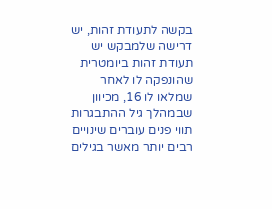בקשה לתעודת זהות, יש דרישה שלמבקש יש תעודת זהות ביומטרית שהונפקה לו לאחר שמלאו לו 16, מכיוון שבמהלך גיל ההתבגרות תווי פנים עוברים שינויים רבים יותר מאשר בגילים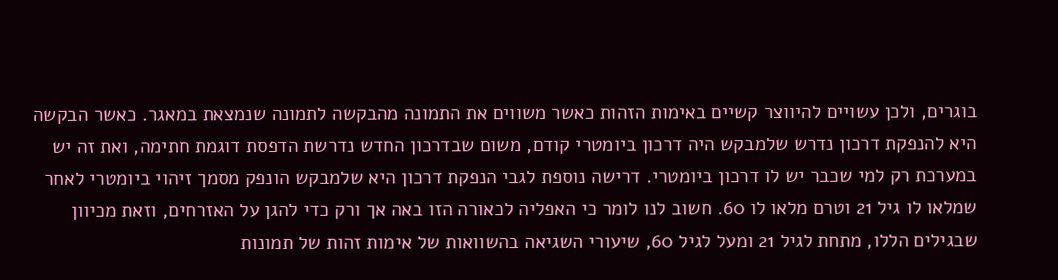בוגרים, ולכן עשויים להיווצר קשיים באימות הזהות כאשר משווים את התמונה מהבקשה לתמונה שנמצאת במאגר. כאשר הבקשה היא להנפקת דרכון נדרש שלמבקש היה דרכון ביומטרי קודם, משום שבדרכון החדש נדרשת הדפסת דוגמת חתימה, ואת זה יש במערכת רק למי שכבר יש לו דרכון ביומטרי. דרישה נוספת לגבי הנפקת דרכון היא שלמבקש הונפק מסמך זיהוי ביומטרי לאחר שמלאו לו גיל 21 וטרם מלאו לו 60. חשוב לנו לומר כי האפליה לכאורה הזו באה אך ורק כדי להגן על האזרחים, וזאת מכיוון שבגילים הללו, מתחת לגיל 21 ומעל לגיל 60, שיעורי השגיאה בהשוואות של אימות זהות של תמונות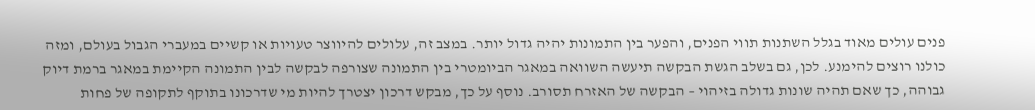פנים עולים מאוד בגלל השתנות תווי הפנים, והפער בין התמונות יהיה גדול יותר. במצב זה, עלולים להיווצר טעויות או קשיים במעברי הגבול בעולם, ומזה כולנו רוצים להימנע. לכן, גם בשלב הגשת הבקשה תיעשה השוואה במאגר הביומטרי בין התמונה שצורפה לבקשה לבין התמונה הקיימת במאגר ברמת דיוק גבוהה, כך שאם תהיה שונות גדולה בזיהוי – הבקשה של האזרח תסורב. נוסף על כך, מבקש דרכון יצטרך להיות מי שדרכונו בתוקף לתקופה של פחות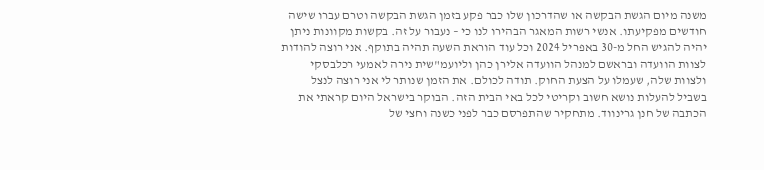משנה מיום הגשת הבקשה או שהדרכון שלו כבר פקע בזמן הגשת הבקשה וטרם עברו שישה חודשים מפקיעתו. אנשי רשות המאגר הבהירו לנו כי – נעבור על זה. בקשות מקוונות ניתן יהיה להגיש החל מ-30 באפריל 2024 וכל עוד הוראת השעה תהיה בתוקף. אני רוצה להודות לצוות הוועדה ובראשם למנהל הוועדה אלירן כהן וליועמ"שית נירה לאמעי רכלבסקי ולצוות שלה, שעמלו על הצעת החוק. תודה לכולם. את הזמן שנותר לי אני רוצה לנצל בשביל להעלות נושא חשוב וקריטי לכל באי הבית הזה. הבוקר בישראל היום קראתי את הכתבה של חנן גרינווד. מתחקיר שהתפרסם כבר לפני כשנה וחצי של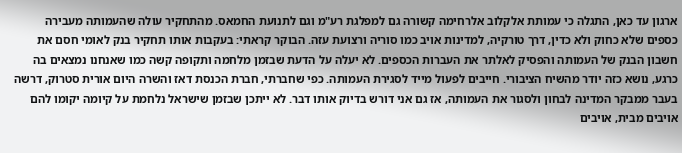ארגון עד כאן, התגלה כי עמותת אלקלוב אלרחימה קשורה גם למפלגת רע"מ וגם לתנועת החמאס. מהתחקיר עולה שהעמותה מעבירה כספים שלא כחוק ולא כדין, דרך טורקיה, למדינות אויב כמו סוריה ורצועת עזה. הבוקר קראתי: בעקבות אותו תחקיר בנק לאומי חסם את חשבון הבנק של העמותה והפסיק לאלתר את העברות הכספים. לא יעלה על הדעת שבזמן מלחמה ותקופה קשה כמו שאנחנו נמצאים בה כרגע, נושא כזה יודר מהשיח הציבורי. חייבים לפעול מייד לסגירת העמותה. כפי שחברתי, חברת הכנסת דאז והשרה היום אורית סטרוק, דרשה בעבר ממבקר המדינה לבחון ולסגור את העמותה, אז גם אני דורש בדיוק אותו דבר. לא ייתכן שבזמן שישראל נלחמת על קיומה יקומו להם אויבים מבית, אויבים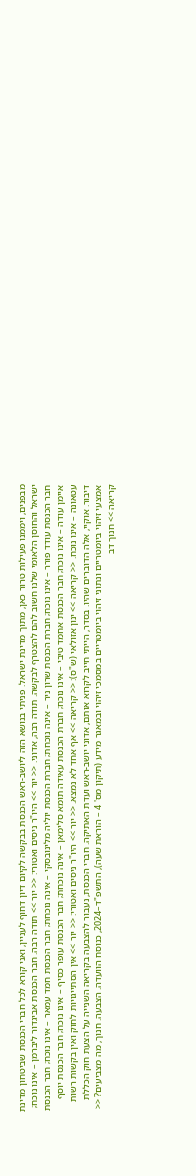מבפנים, ויממנו פעילות טרור כאן, מתוך מדינת ישראל. פניתי בנושא הזה ליושב-ראש הכנסת בבקשה לקיום דיון דחוף לעניין, ואני קורא לכל חברי הכנסת שביטחון מדינת ישראל והחוסן הלאומי שלנו חשוב להם להצטרף לבקשה. תודה רבה, אדוני. << יור >> היו"ר ניסים ואטורי: << יור >> תודה רבה. חבר הכנסת אביגדור ליברמן – אינו נוכח; חבר הכנסת עודד פורר – אינו נוכח; חברת הכנסת שרון ניר – אינה נוכחת; חברת הכנסת יוליה מלינובסקי – אינה נוכחת; חבר הכנסת חמד עמאר – אינו נוכח; חבר הכנסת איימן עודה – אינו נוכח; חבר הכנסת אחמד טיבי – אינו נוכח; חברת הכנסת עאידה תומא סלימאן – אינה נוכחת; חבר הכנסת עופר כסיף – אינו נוכח; חבר הכנסת יוסף עטאונה – אינו נוכח. << קריאה >> ינון אזולאי (ש"ס): << קריאה >> אף אחד לא נמצא. << יור >> היו"ר ניסים ואטורי: << יור >> אין הסתייגויות לחוק ואין בקשות רשות דיבור. אוקיי, אלה הדוברים שהיו. בסדר, הייתי חייב לקרוא אותם, אדוני יושב-ראש ועדת האתיקה. חברי הכנסת, נעבור להצבעה בקריאה השנייה על הצעת חוק הכללת אמצעי זיהוי ביומטריים ונתוני זיהוי ביומטריים במסמכי זיהוי ובמאגר מידע (תיקון מס' 4 – הוראת שעה), התשפ"ד–2024, כנוסח הוועדה. הצבעה. חנוך, מה מצביעים? << קריאה >> חנוך דב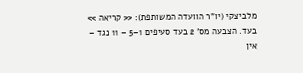מלביצקי (יו"ר הוועדה המשותפת): << קריאה >> בעד. הצבעה מס' 2 בעד סעיפים 1–5 – 11 נגד – אין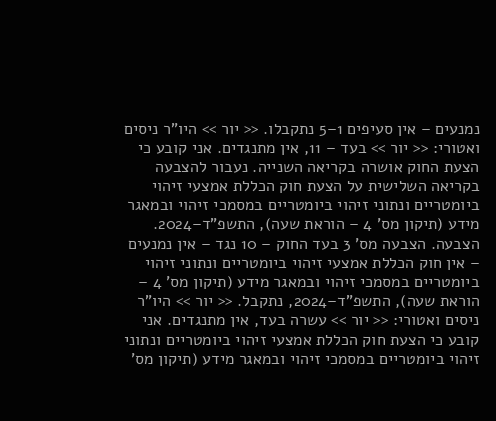נמנעים – אין סעיפים 1–5 נתקבלו. << יור >> היו"ר ניסים ואטורי: << יור >> בעד – 11, אין מתנגדים. אני קובע כי הצעת החוק אושרה בקריאה השנייה. נעבור להצבעה בקריאה השלישית על הצעת חוק הכללת אמצעי זיהוי ביומטריים ונתוני זיהוי ביומטריים במסמכי זיהוי ובמאגר מידע (תיקון מס' 4 – הוראת שעה), התשפ"ד–2024. הצבעה. הצבעה מס' 3 בעד החוק – 10 נגד – אין נמנעים – אין חוק הכללת אמצעי זיהוי ביומטריים ונתוני זיהוי ביומטריים במסמכי זיהוי ובמאגר מידע (תיקון מס' 4 – הוראת שעה), התשפ"ד–2024, נתקבל. << יור >> היו"ר ניסים ואטורי: << יור >> עשרה בעד, אין מתנגדים. אני קובע כי הצעת חוק הכללת אמצעי זיהוי ביומטריים ונתוני זיהוי ביומטריים במסמכי זיהוי ובמאגר מידע (תיקון מס'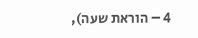4 – הוראת שעה),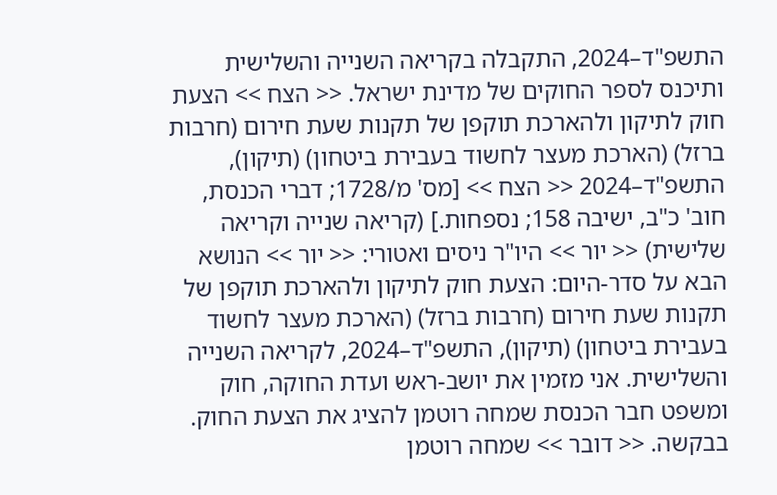התשפ"ד–2024, התקבלה בקריאה השנייה והשלישית ותיכנס לספר החוקים של מדינת ישראל. << הצח >> הצעת חוק לתיקון ולהארכת תוקפן של תקנות שעת חירום (חרבות ברזל) (הארכת מעצר לחשוד בעבירת ביטחון) (תיקון), התשפ"ד–2024 << הצח >> [מס' מ/1728; דברי הכנסת, חוב' כ"ב, ישיבה 158; נספחות.] (קריאה שנייה וקריאה שלישית) << יור >> היו"ר ניסים ואטורי: << יור >> הנושא הבא על סדר-היום: הצעת חוק לתיקון ולהארכת תוקפן של תקנות שעת חירום (חרבות ברזל) (הארכת מעצר לחשוד בעבירת ביטחון) (תיקון), התשפ"ד–2024, לקריאה השנייה והשלישית. אני מזמין את יושב-ראש ועדת החוקה, חוק ומשפט חבר הכנסת שמחה רוטמן להציג את הצעת החוק. בבקשה. << דובר >> שמחה רוטמן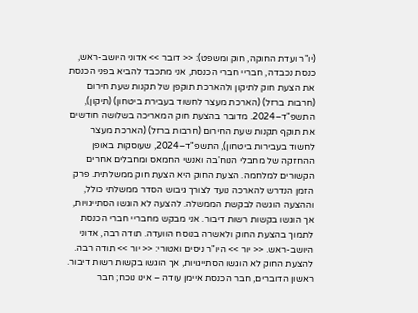(יו"ר ועדת החוקה, חוק ומשפט): << דובר >> אדוני היושב-ראש, כנסת נכבדה, חבריי חברי הכנסת, אני מתכבד להביא בפני הכנסת את הצעת חוק לתיקון ולהארכת תוקפן של תקנות שעת חירום (חרבות ברזל) (הארכת מעצר לחשוד בעבירת ביטחון) (תיקון), התשפ"ד–2024. מדובר בהצעת חוק המאריכה בשלושה חודשים את תוקף תקנות שעת החירום (חרבות ברזל) (הארכת מעצר לחשוד בעבירות ביטחון), התשפ"ד–2024, שעוסקות באופן ההחזקה של מחבלי הנוח'בה ואנשי החמאס ומחבלים אחרים הקשורים למלחמה. הצעת החוק היא הצעת חוק ממשלתית. פרק הזמן הנדרש להארכה נועד לצורך גיבוש הסדר ממשלתי כולל, וההצעה הוגשה לבקשת הממשלה. להצעה לא הוגשו הסתייגויות, אך הוגשו בקשות רשות דיבור. אני מבקש מחבריי חברי הכנסת לתמוך בהצעת החוק ולאשרה בנוסח הוועדה. תודה רבה, אדוני היושב-ראש. << יור >> היו"ר ניסים ואטורי: << יור >> תודה רבה. להצעת החוק לא הוגשו הסתייגויות, אך הוגשו בקשות רשות דיבור. ראשון הדוברים, חבר הכנסת איימן עודה – אינו נוכח; חבר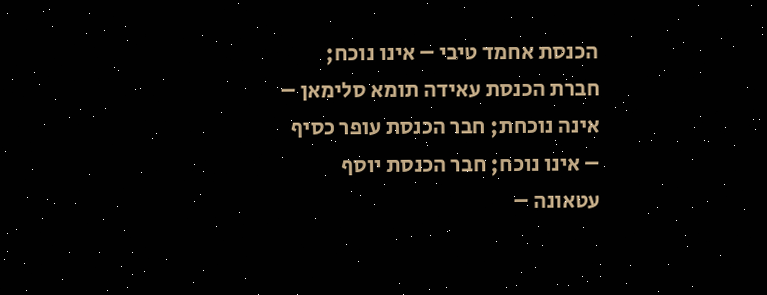הכנסת אחמד טיבי – אינו נוכח; חברת הכנסת עאידה תומא סלימאן – אינה נוכחת; חבר הכנסת עופר כסיף – אינו נוכח; חבר הכנסת יוסף עטאונה –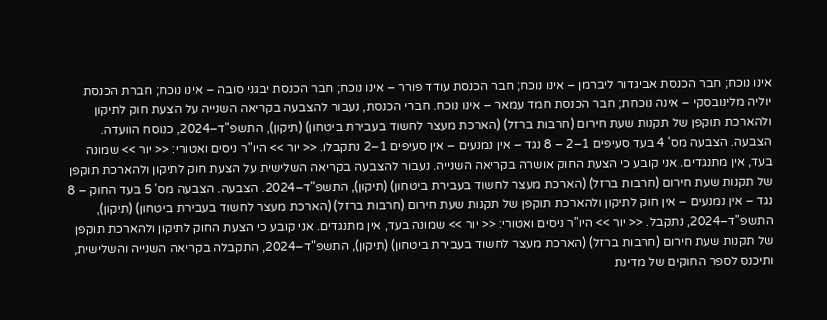אינו נוכח; חבר הכנסת אביגדור ליברמן – אינו נוכח; חבר הכנסת עודד פורר – אינו נוכח; חבר הכנסת יבגני סובה – אינו נוכח; חברת הכנסת יוליה מלינובסקי – אינה נוכחת; חבר הכנסת חמד עמאר – אינו נוכח. חברי הכנסת, נעבור להצבעה בקריאה השנייה על הצעת חוק לתיקון ולהארכת תוקפן של תקנות שעת חירום (חרבות ברזל) (הארכת מעצר לחשוד בעבירת ביטחון) (תיקון), התשפ"ד–2024, כנוסח הוועדה. הצבעה. הצבעה מס' 4 בעד סעיפים 1–2 – 8 נגד – אין נמנעים – אין סעיפים 1–2 נתקבלו. << יור >> היו"ר ניסים ואטורי: << יור >> שמונה בעד, אין מתנגדים. אני קובע כי הצעת החוק אושרה בקריאה השנייה. נעבור להצבעה בקריאה השלישית על הצעת חוק לתיקון ולהארכת תוקפן של תקנות שעת חירום (חרבות ברזל) (הארכת מעצר לחשוד בעבירת ביטחון) (תיקון), התשפ"ד–2024. הצבעה. הצבעה מס' 5 בעד החוק – 8 נגד – אין נמנעים – אין חוק לתיקון ולהארכת תוקפן של תקנות שעת חירום (חרבות ברזל) (הארכת מעצר לחשוד בעבירת ביטחון) (תיקון), התשפ"ד–2024, נתקבל. << יור >> היו"ר ניסים ואטורי: << יור >> שמונה בעד, אין מתנגדים. אני קובע כי הצעת החוק לתיקון ולהארכת תוקפן של תקנות שעת חירום (חרבות ברזל) (הארכת מעצר לחשוד בעבירת ביטחון) (תיקון), התשפ"ד–2024, התקבלה בקריאה השנייה והשלישית, ותיכנס לספר החוקים של מדינת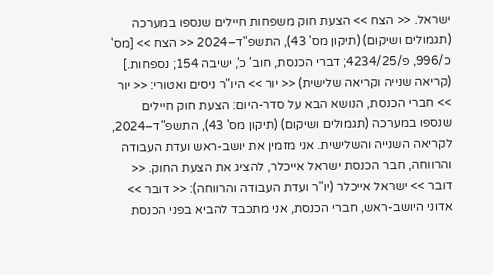ישראל. << הצח >> הצעת חוק משפחות חיילים שנספו במערכה (תגמולים ושיקום) (תיקון מס' 43), התשפ"ד–2024 << הצח >> [מס' כ/996, פ/4234/25; דברי הכנסת, חוב' כ', ישיבה 154; נספחות.] (קריאה שנייה וקריאה שלישית) << יור >> היו"ר ניסים ואטורי: << יור >> חברי הכנסת, הנושא הבא על סדר-היום: הצעת חוק חיילים שנספו במערכה (תגמולים ושיקום) (תיקון מס' 43), התשפ"ד–2024, לקריאה השנייה והשלישית. אני מזמין את יושב-ראש ועדת העבודה והרווחה, חבר הכנסת ישראל אייכלר, להציג את הצעת החוק. << דובר >> ישראל אייכלר (יו"ר ועדת העבודה והרווחה): << דובר >> אדוני היושב-ראש, חברי הכנסת, אני מתכבד להביא בפני הכנסת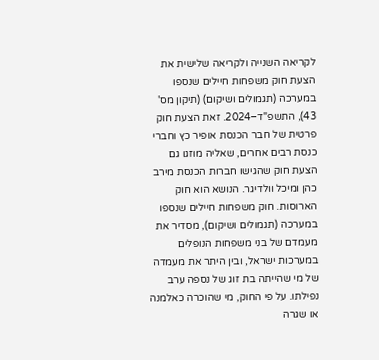לקריאה השנייה ולקריאה שלישית את הצעת חוק משפחות חיילים שנספו במערכה (תגמולים ושיקום) (תיקון מס' 43), התשפ"ד–2024. זאת הצעת חוק פרטית של חבר הכנסת אופיר כץ וחברי כנסת רבים אחרים, שאליה מוזגו גם הצעת חוק שהגישו חברות הכנסת מירב כהן ומיכל וולדיגר. הנושא הוא חוק הארוסות. חוק משפחות חיילים שנספו במערכה (תגמולים ושיקום), מסדיר את מעמדם של בני משפחות הנופלים במערכות ישראל, ובין היתר את מעמדה של מי שהייתה בת זוג של נספה ערב נפילתו. על פי החוק, מי שהוכרה כאלמנה או שגרה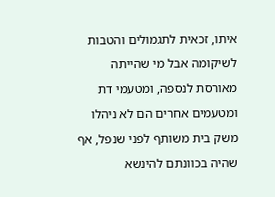איתו, זכאית לתגמולים והטבות לשיקומה אבל מי שהייתה מאורסת לנספה, ומטעמי דת ומטעמים אחרים הם לא ניהלו משק בית משותף לפני שנפל, אף שהיה בכוונתם להינשא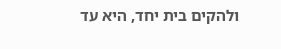ולהקים בית יחד, היא עד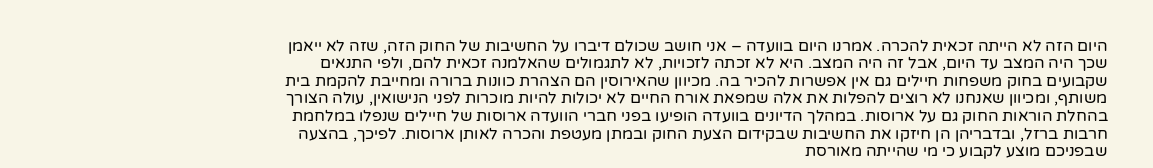היום הזה לא הייתה זכאית להכרה. אמרנו היום בוועדה – אני חושב שכולם דיברו על החשיבות של החוק הזה, שזה לא ייאמן שכך היה המצב עד היום, אבל זה היה המצב. היא לא זכתה לזכויות, לא לתגמולים שהאלמנה זכאית להם, ולפי התנאים שקבועים בחוק משפחות חיילים גם אין אפשרות להכיר בה. מכיוון שהאירוסין הם הצהרת כוונות ברורה ומחייבת להקמת בית משותף, ומכיוון שאנחנו לא רוצים להפלות את אלה שמפאת אורח החיים לא יכולות להיות מוכרות לפני הנישואין, עולה הצורך בהחלת הוראות החוק גם על ארוסות. במהלך הדיונים בוועדה הופיעו בפני חברי הוועדה ארוסות של חיילים שנפלו במלחמת חרבות ברזל, ובדבריהן הן חיזקו את החשיבות שבקידום הצעת החוק ובמתן מעטפת והכרה לאותן ארוסות. לפיכך, בהצעה שבפניכם מוצע לקבוע כי מי שהייתה מאורסת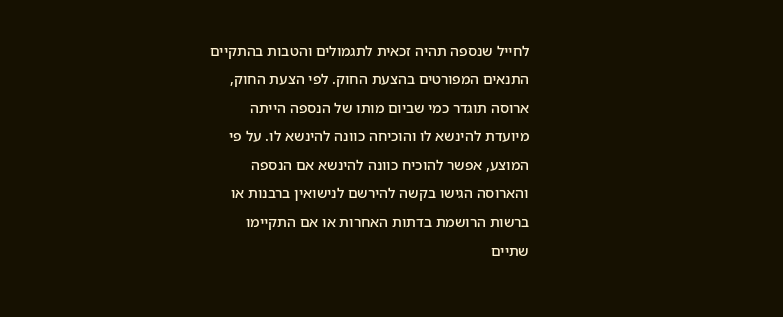לחייל שנספה תהיה זכאית לתגמולים והטבות בהתקיים התנאים המפורטים בהצעת החוק. לפי הצעת החוק, ארוסה תוגדר כמי שביום מותו של הנספה הייתה מיועדת להינשא לו והוכיחה כוונה להינשא לו. על פי המוצע, אפשר להוכיח כוונה להינשא אם הנספה והארוסה הגישו בקשה להירשם לנישואין ברבנות או ברשות הרושמת בדתות האחרות או אם התקיימו שתיים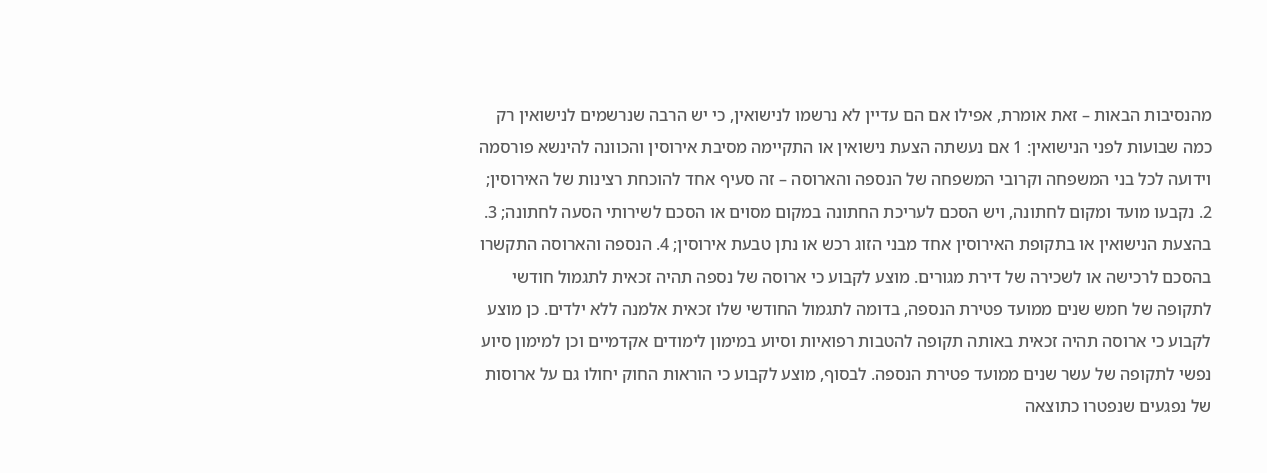מהנסיבות הבאות – זאת אומרת, אפילו אם הם עדיין לא נרשמו לנישואין, כי יש הרבה שנרשמים לנישואין רק כמה שבועות לפני הנישואין: 1 אם נעשתה הצעת נישואין או התקיימה מסיבת אירוסין והכוונה להינשא פורסמה וידועה לכל בני המשפחה וקרובי המשפחה של הנספה והארוסה – זה סעיף אחד להוכחת רצינות של האירוסין; 2. נקבעו מועד ומקום לחתונה, ויש הסכם לעריכת החתונה במקום מסוים או הסכם לשירותי הסעה לחתונה; 3. בהצעת הנישואין או בתקופת האירוסין אחד מבני הזוג רכש או נתן טבעת אירוסין; 4. הנספה והארוסה התקשרו בהסכם לרכישה או לשכירה של דירת מגורים. מוצע לקבוע כי ארוסה של נספה תהיה זכאית לתגמול חודשי לתקופה של חמש שנים ממועד פטירת הנספה, בדומה לתגמול החודשי שלו זכאית אלמנה ללא ילדים. כן מוצע לקבוע כי ארוסה תהיה זכאית באותה תקופה להטבות רפואיות וסיוע במימון לימודים אקדמיים וכן למימון סיוע נפשי לתקופה של עשר שנים ממועד פטירת הנספה. לבסוף, מוצע לקבוע כי הוראות החוק יחולו גם על ארוסות של נפגעים שנפטרו כתוצאה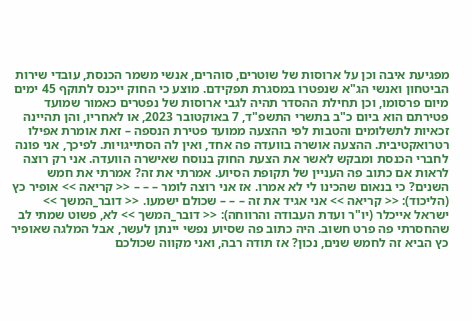מפגיעת איבה וכן על ארוסות של שוטרים, סוהרים, אנשי משמר הכנסת, עובדי שירות הביטחון ואנשי הג"א שנפטרו במסגרת תפקידם. מוצע כי החוק ייכנס לתוקף 45 ימים מיום פרסומו, וכן תחילת ההסדר תהיה לגבי ארוסות של נפטרים כאמור שמועד פטירתם הוא ביום כ"ב בתשרי התשפ"ד, 7 באוקטובר 2023, או לאחריו, והן תהיינה זכאיות לתשלומים והטבות לפי ההצעה ממועד פטירת הנספה – זאת אומרת אפילו רטרואקטיבית. ההצעה אושרה בוועדה פה אחד, ואין לה הסתייגויות. לפיכך, אני פונה לחברי הכנסת ומבקש לאשר את הצעת החוק בנוסח שאישרה הוועדה. אני רק רוצה לראות אם כתוב פה העניין של תקופת הסיוע. אמרתי את זה? אמרתי את חמש השנים? כי בנאום שהכינו לי לא אמרו. אז אני רוצה לומר – – – << קריאה >> אופיר כץ (הליכוד): << קריאה >> אני אגיד את זה – – – שכולם ישמעו. << דובר_המשך >> ישראל אייכלר (יו"ר ועדת העבודה והרווחה): << דובר_המשך >> לא, פשוט שמתי לב שהחסרתי פה פרט חשוב. היה כתוב פה שסיוע נפשי יינתן לעשר, אבל המלגה שאופיר כץ הביא זה לחמש שנים, נכון? אז תודה רבה, ואני מקווה שכולכם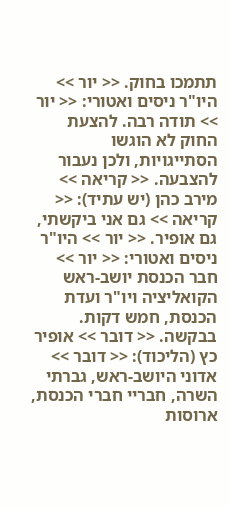תתמכו בחוק. << יור >> היו"ר ניסים ואטורי: << יור >> תודה רבה. להצעת החוק לא הוגשו הסתייגויות, ולכן נעבור להצבעה. << קריאה >> מירב כהן (יש עתיד): << קריאה >> גם אני ביקשתי, גם אופיר. << יור >> היו"ר ניסים ואטורי: << יור >> חבר הכנסת יושב-ראש הקואליציה ויו"ר ועדת הכנסת, חמש דקות. בבקשה. << דובר >> אופיר כץ (הליכוד): << דובר >> אדוני היושב-ראש, גברתי השרה, חבריי חברי הכנסת, ארוסות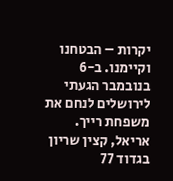יקרות – הבטחנו וקיימנו. ב-6 בנובמבר הגעתי לירושלים לנחם את משפחת רייך. אריאל, קצין שריון בגדוד 77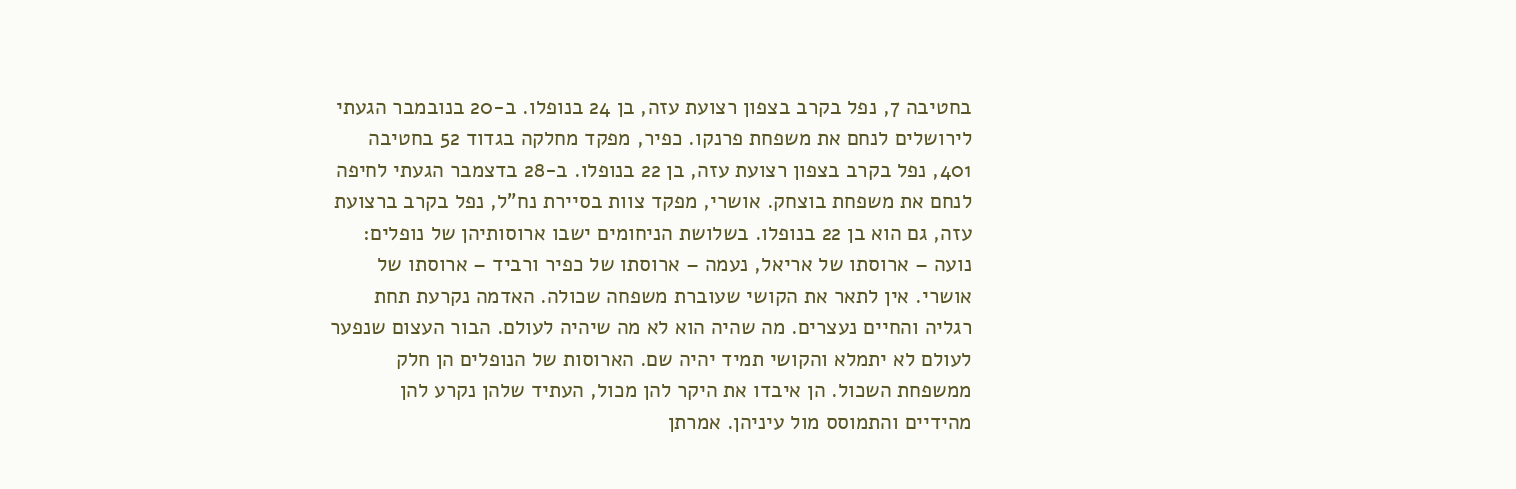בחטיבה 7, נפל בקרב בצפון רצועת עזה, בן 24 בנופלו. ב-20 בנובמבר הגעתי לירושלים לנחם את משפחת פרנקו. כפיר, מפקד מחלקה בגדוד 52 בחטיבה 401, נפל בקרב בצפון רצועת עזה, בן 22 בנופלו. ב-28 בדצמבר הגעתי לחיפה לנחם את משפחת בוצחק. אושרי, מפקד צוות בסיירת נח"ל, נפל בקרב ברצועת עזה, גם הוא בן 22 בנופלו. בשלושת הניחומים ישבו ארוסותיהן של נופלים: נועה – ארוסתו של אריאל, נעמה – ארוסתו של כפיר ורביד – ארוסתו של אושרי. אין לתאר את הקושי שעוברת משפחה שכולה. האדמה נקרעת תחת רגליה והחיים נעצרים. מה שהיה הוא לא מה שיהיה לעולם. הבור העצום שנפער לעולם לא יתמלא והקושי תמיד יהיה שם. הארוסות של הנופלים הן חלק ממשפחת השכול. הן איבדו את היקר להן מכול, העתיד שלהן נקרע להן מהידיים והתמוסס מול עיניהן. אמרתן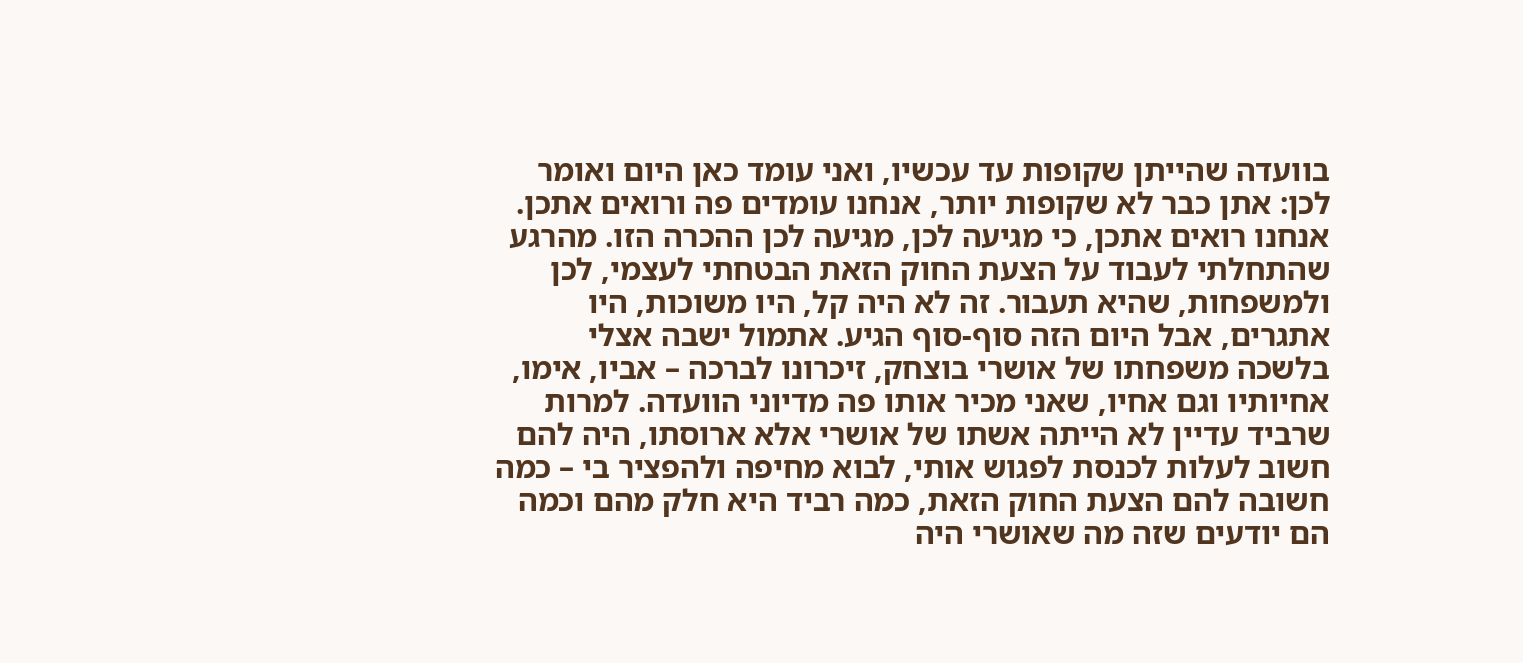בוועדה שהייתן שקופות עד עכשיו, ואני עומד כאן היום ואומר לכן: אתן כבר לא שקופות יותר, אנחנו עומדים פה ורואים אתכן. אנחנו רואים אתכן, כי מגיעה לכן, מגיעה לכן ההכרה הזו. מהרגע שהתחלתי לעבוד על הצעת החוק הזאת הבטחתי לעצמי, לכן ולמשפחות, שהיא תעבור. זה לא היה קל, היו משוכות, היו אתגרים, אבל היום הזה סוף-סוף הגיע. אתמול ישבה אצלי בלשכה משפחתו של אושרי בוצחק, זיכרונו לברכה – אביו, אימו, אחיותיו וגם אחיו, שאני מכיר אותו פה מדיוני הוועדה. למרות שרביד עדיין לא הייתה אשתו של אושרי אלא ארוסתו, היה להם חשוב לעלות לכנסת לפגוש אותי, לבוא מחיפה ולהפציר בי – כמה חשובה להם הצעת החוק הזאת, כמה רביד היא חלק מהם וכמה הם יודעים שזה מה שאושרי היה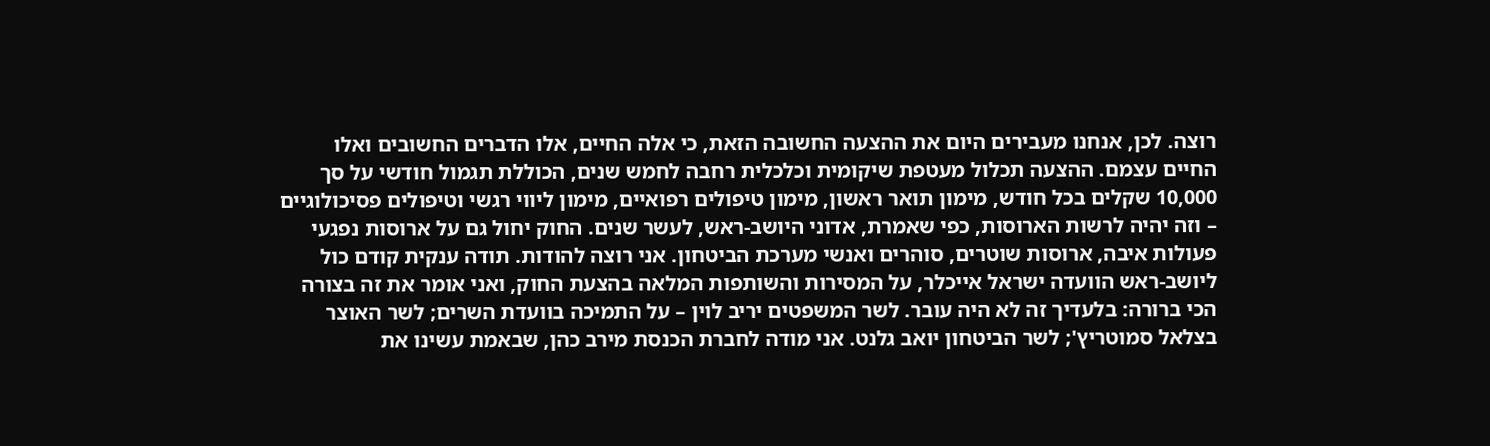רוצה. לכן, אנחנו מעבירים היום את ההצעה החשובה הזאת, כי אלה החיים, אלו הדברים החשובים ואלו החיים עצמם. ההצעה תכלול מעטפת שיקומית וכלכלית רחבה לחמש שנים, הכוללת תגמול חודשי על סך 10,000 שקלים בכל חודש, מימון תואר ראשון, מימון טיפולים רפואיים, מימון ליווי רגשי וטיפולים פסיכולוגיים – וזה יהיה לרשות הארוסות, כפי שאמרת, אדוני היושב-ראש, לעשר שנים. החוק יחול גם על ארוסות נפגעי פעולות איבה, ארוסות שוטרים, סוהרים ואנשי מערכת הביטחון. אני רוצה להודות. תודה ענקית קודם כול ליושב-ראש הוועדה ישראל אייכלר, על המסירות והשותפות המלאה בהצעת החוק, ואני אומר את זה בצורה הכי ברורה: בלעדיך זה לא היה עובר. לשר המשפטים יריב לוין – על התמיכה בוועדת השרים; לשר האוצר בצלאל סמוטריץ'; לשר הביטחון יואב גלנט. אני מודה לחברת הכנסת מירב כהן, שבאמת עשינו את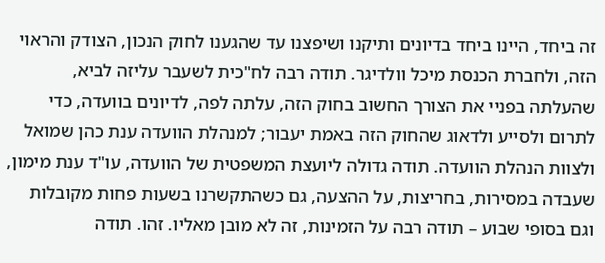זה ביחד, היינו ביחד בדיונים ותיקנו ושיפצנו עד שהגענו לחוק הנכון, הצודק והראוי הזה, ולחברת הכנסת מיכל וולדיגר. תודה רבה לח"כית לשעבר עליזה לביא, שהעלתה בפניי את הצורך החשוב בחוק הזה, עלתה לפה, לדיונים בוועדה, כדי לתרום ולסייע ולדאוג שהחוק הזה באמת יעבור; למנהלת הוועדה ענת כהן שמואל ולצוות הנהלת הוועדה. תודה גדולה ליועצת המשפטית של הוועדה, עו"ד ענת מימון, שעבדה במסירות, בחריצות, על ההצעה, גם כשהתקשרנו בשעות פחות מקובלות וגם בסופי שבוע – תודה רבה על הזמינות, זה לא מובן מאליו. זהו. תודה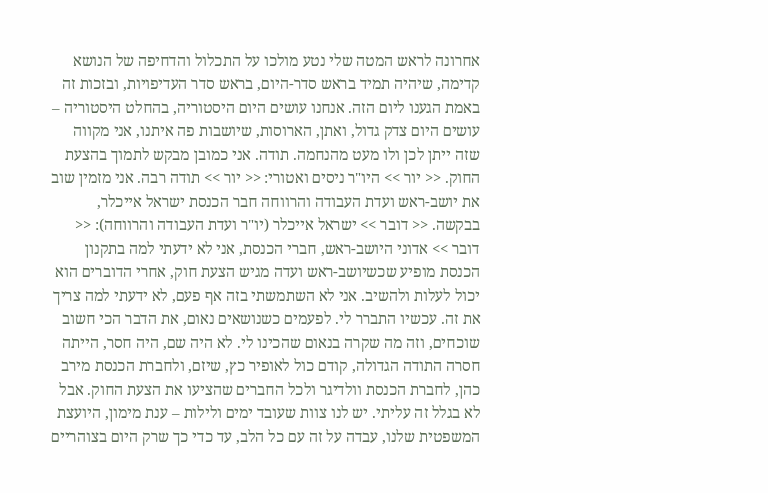אחרונה לראש המטה שלי נטע מולכו על התכלול והדחיפה של הנושא קדימה, שיהיה תמיד בראש סדר-היום, בראש סדר העדיפויות, ובזכות זה באמת הגענו ליום הזה. אנחנו עושים היום היסטוריה, בהחלט היסטוריה – עושים היום צדק גדול, ואתן, הארוסות, שיושבות פה איתנו, אני מקווה שזה ייתן לכן ולו מעט מהנחמה. תודה. אני כמובן מבקש לתמוך בהצעת החוק. << יור >> היו"ר ניסים ואטורי: << יור >> תודה רבה. אני מזמין שוב את יושב-ראש ועדת העבודה והרווחה חבר הכנסת ישראל אייכלר, בבקשה. << דובר >> ישראל אייכלר (יו"ר ועדת העבודה והרווחה): << דובר >> אדוני היושב-ראש, חברי הכנסת, אני לא ידעתי למה בתקנון הכנסת מופיע שכשיושב-ראש ועדה מגיש הצעת חוק, אחרי הדוברים הוא יכול לעלות ולהשיב. אני לא השתמשתי בזה אף פעם, לא ידעתי למה צריך את זה. עכשיו התברר לי. לפעמים כשנושאים נאום, את הדבר הכי חשוב שוכחים, וזה מה שקרה בנאום שהכינו לי. לא היה שם, היה חסר, הייתה חסרה התודה הגדולה, קודם כול לאופיר כץ, שיזם, ולחברת הכנסת מירב כהן, לחברת הכנסת וולדיגר ולכל החברים שהציעו את הצעת החוק. אבל לא בגלל זה עליתי. יש לנו צוות שעובד ימים ולילות – ענת מימון, היועצת המשפטית שלנו, עבדה על זה עם כל הלב, עד כדי כך שרק היום בצוהריים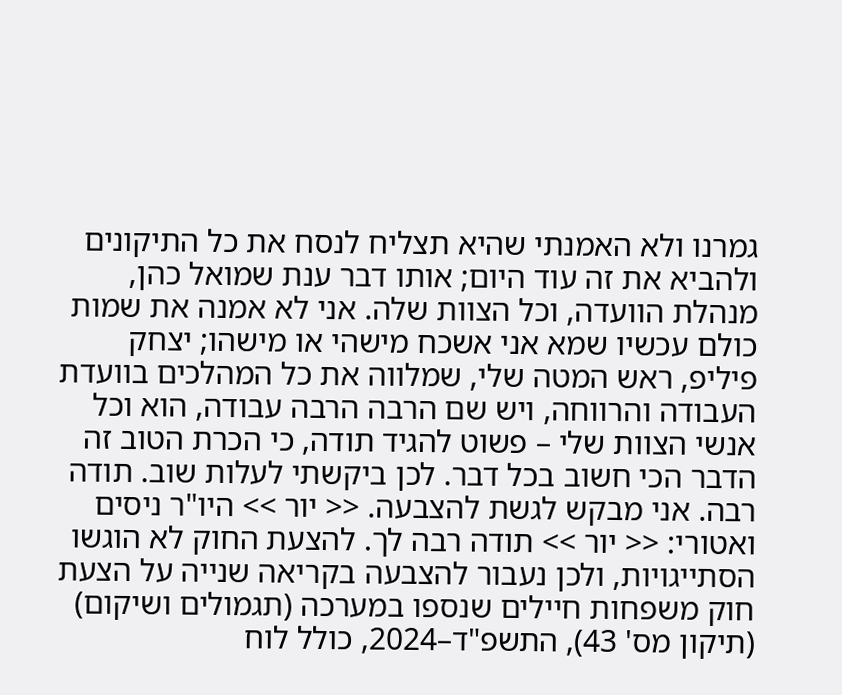גמרנו ולא האמנתי שהיא תצליח לנסח את כל התיקונים ולהביא את זה עוד היום; אותו דבר ענת שמואל כהן, מנהלת הוועדה, וכל הצוות שלה. אני לא אמנה את שמות כולם עכשיו שמא אני אשכח מישהי או מישהו; יצחק פיליפ, ראש המטה שלי, שמלווה את כל המהלכים בוועדת העבודה והרווחה, ויש שם הרבה הרבה עבודה, הוא וכל אנשי הצוות שלי – פשוט להגיד תודה, כי הכרת הטוב זה הדבר הכי חשוב בכל דבר. לכן ביקשתי לעלות שוב. תודה רבה. אני מבקש לגשת להצבעה. << יור >> היו"ר ניסים ואטורי: << יור >> תודה רבה לך. להצעת החוק לא הוגשו הסתייגויות, ולכן נעבור להצבעה בקריאה שנייה על הצעת חוק משפחות חיילים שנספו במערכה (תגמולים ושיקום) (תיקון מס' 43), התשפ"ד–2024, כולל לוח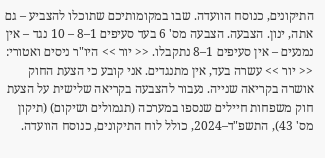התיקונים, כנוסח הוועדה. שבו במקומותיכם שתוכלו להצביע – גם אתה, ינון. הצבעה. הצבעה מס' 6 בעד סעיפים 1–8 – 10 נגד – אין נמנעים – אין סעיפים 1–8 נתקבלו. << יור >> היו"ר ניסים ואטורי: << יור >> עשרה בעד, אין מתנגדים. אני קובע כי הצעת החוק אושרה בקריאה שנייה. נעבור להצבעה בקריאה שלישית על הצעת חוק משפחות חיילים שנספו במערכה (תגמולים ושיקום) (תיקון מס' 43), התשפ"ד–2024, כולל לוח התיקונים, כנוסח הוועדה.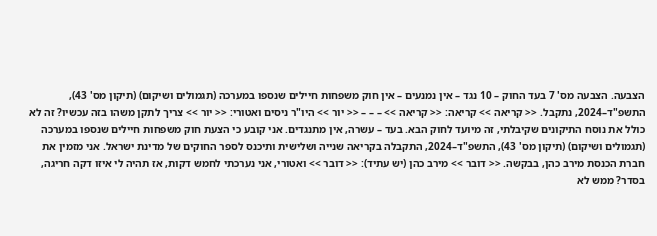הצבעה. הצבעה מס' 7 בעד החוק – 10 נגד – אין נמנעים – אין חוק משפחות חיילים שנספו במערכה (תגמולים ושיקום) (תיקון מס' 43), התשפ"ד–2024, נתקבל. << קריאה >> קריאה: << קריאה >> – – – << יור >> היו"ר ניסים ואטורי: << יור >> צריך לתקן משהו בזה עכשיו? זה לא כולל את נוסח התיקונים שקיבלתי, זה מיועד לחוק הבא. בעד – עשרה, אין מתנגדים. אני קובע כי הצעת חוק משפחות חיילים שנספו במערכה (תגמולים ושיקום) (תיקון מס' 43), התשפ"ד–2024, התקבלה בקריאה שנייה ושלישית ותיכנס לספר החוקים של מדינת ישראל. אני מזמין את חברת הכנסת מירב כהן, בבקשה. << דובר >> מירב כהן (יש עתיד): << דובר >> ואטורי, אני נערכתי לחמש דקות, אז תהיה לי איזו דקה חריגה, בסדר? ממש לא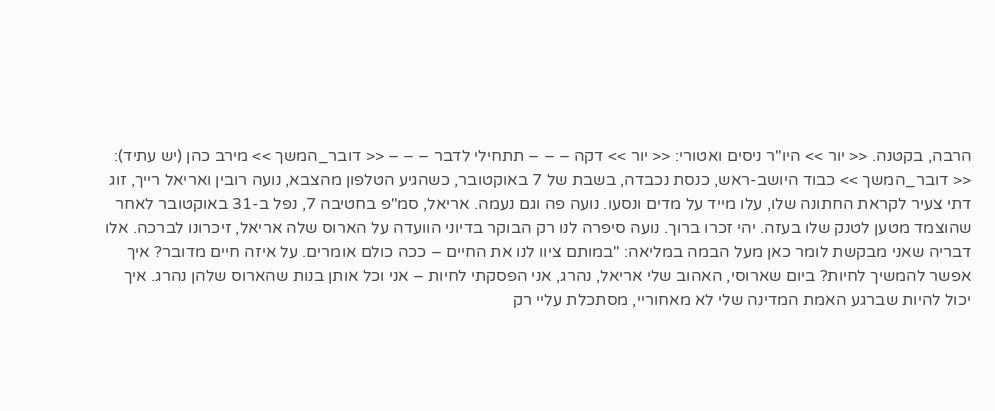הרבה, בקטנה. << יור >> היו"ר ניסים ואטורי: << יור >> דקה – – – תתחילי לדבר – – – << דובר_המשך >> מירב כהן (יש עתיד): << דובר_המשך >> כבוד היושב-ראש, כנסת נכבדה, בשבת של 7 באוקטובר, כשהגיע הטלפון מהצבא, נועה רובין ואריאל רייך, זוג דתי צעיר לקראת החתונה שלו, עלו מייד על מדים ונסעו. נועה פה וגם נעמה. אריאל, סמ"פ בחטיבה 7, נפל ב-31 באוקטובר לאחר שהוצמד מטען לטנק שלו בעזה. יהי זכרו ברוך. נועה סיפרה לנו רק הבוקר בדיוני הוועדה על הארוס שלה אריאל, זיכרונו לברכה. אלו דבריה שאני מבקשת לומר כאן מעל הבמה במליאה: "במותם ציוו לנו את החיים – ככה כולם אומרים. על איזה חיים מדובר? איך אפשר להמשיך לחיות? ביום שארוסי, האהוב שלי אריאל, נהרג, אני הפסקתי לחיות – אני וכל אותן בנות שהארוס שלהן נהרג. איך יכול להיות שברגע האמת המדינה שלי לא מאחוריי, מסתכלת עליי רק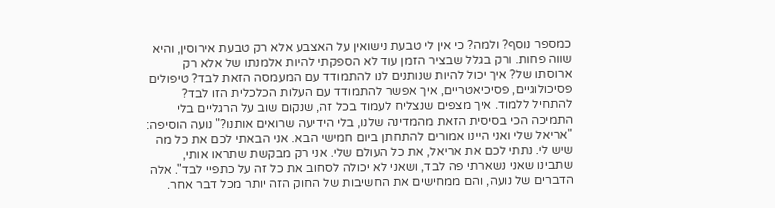כמספר נוסף? ולמה? כי אין לי טבעת נישואין על האצבע אלא רק טבעת אירוסין, והיא שווה פחות. ורק בגלל שבציר הזמן עוד לא הספקתי להיות אלמנתו של אלא רק ארוסתו של? איך יכול להיות שנותנים לנו להתמודד עם המעמסה הזאת לבד? טיפולים פסיכולוגיים, פסיכיאטריים, איך אפשר להתמודד עם העלות הכלכלית הזו לבד? להתחיל ללמוד. איך מצפים שנצליח לעמוד בכל זה, שנקום שוב על הרגליים בלי התמיכה הכי בסיסית הזאת מהמדינה שלנו, בלי הידיעה שרואים אותנו?" נועה הוסיפה: "אריאל שלי ואני היינו אמורים להתחתן ביום חמישי הבא. אני הבאתי לכם את כל מה שיש לי. נתתי לכם את אריאל, את כל העולם שלי. אני רק מבקשת שתראו אותי, שתבינו שאני נשארתי פה לבד, ושאני לא יכולה לסחוב את כל זה על כתפיי לבד". אלה הדברים של נועה, והם ממחישים את החשיבות של החוק הזה יותר מכל דבר אחר.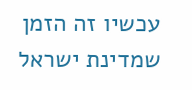עכשיו זה הזמן שמדינת ישראל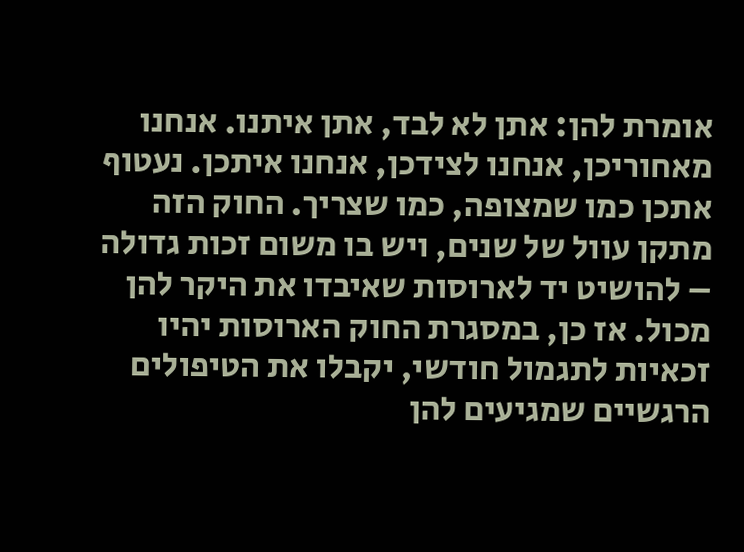אומרת להן: אתן לא לבד, אתן איתנו. אנחנו מאחוריכן, אנחנו לצידכן, אנחנו איתכן. נעטוף אתכן כמו שמצופה, כמו שצריך. החוק הזה מתקן עוול של שנים, ויש בו משום זכות גדולה – להושיט יד לארוסות שאיבדו את היקר להן מכול. אז כן, במסגרת החוק הארוסות יהיו זכאיות לתגמול חודשי, יקבלו את הטיפולים הרגשיים שמגיעים להן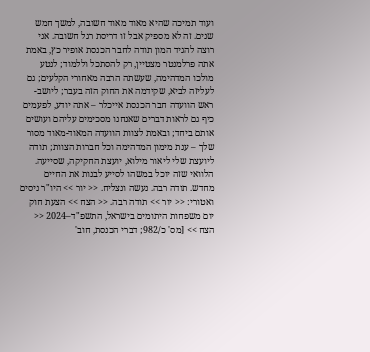ועוד תמיכה שהיא מאוד מאוד חשובה, למשך חמש שנים. זה לא מספיק אבל זו דריסת רגל חשובה. אני רוצה להגיד המון תודה לחבר הכנסת אופיר כץ, באמת אתה פרלמנטר מצטיין, רק להסתכל וללמוד; לנטע מולכו המדהימה, שעשתה הרבה מאחורי הקלעים; גם לעליזה לביא, שקידמה את החוק הזה בעבר; ליושב-ראש הוועדה חבר הכנסת אייכלר – אתה יודע, לפעמים כיף גם לראות דברים שאנחנו מסכימים עליהם ועושים אותם ביחד; ובאמת לצוות הוועדה המאוד-מאוד מסור שלך – ענת מימון המדהימה וכל חברות הצוות; תודה ליועצת שלי ליאור מילוא, יועצת החקיקה, שסייעה. הלוואי שזה יוכל במשהו לסייע לבנות את החיים מחדש. תודה רבה. נעשה ונצליח. << יור >> היו"ר ניסים ואטורי: << יור >> תודה רבה. << הצח >> הצעת חוק יום משפחות היתומים בישראל, התשפ"ד–2024 << הצח >> [מס' כ/982; דברי הכנסת, חוב'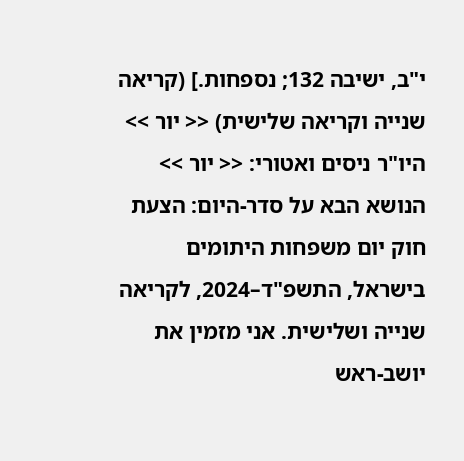י"ב, ישיבה 132; נספחות.] (קריאה שנייה וקריאה שלישית) << יור >> היו"ר ניסים ואטורי: << יור >> הנושא הבא על סדר-היום: הצעת חוק יום משפחות היתומים בישראל, התשפ"ד–2024, לקריאה שנייה ושלישית. אני מזמין את יושב-ראש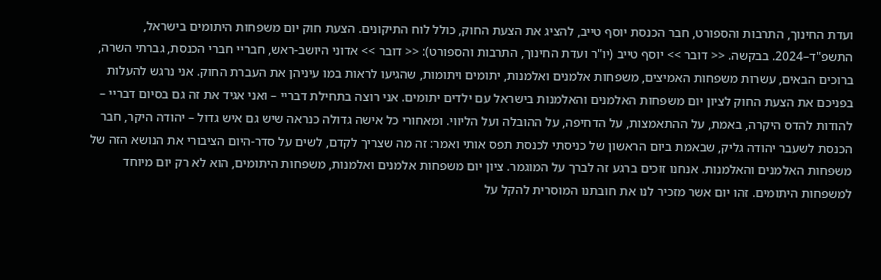ועדת החינוך, התרבות והספורט, חבר הכנסת יוסף טייב, להציג את הצעת החוק, כולל לוח התיקונים. הצעת חוק יום משפחות היתומים בישראל, התשפ"ד–2024. בבקשה. << דובר >> יוסף טייב (יו"ר ועדת החינוך, התרבות והספורט): << דובר >> אדוני היושב-ראש, חבריי חברי הכנסת, גברתי השרה, ברוכים הבאים, עשרות משפחות האמיצים, משפחות אלמנים ואלמנות, יתומים ויתומות, שהגיעו לראות במו עיניהן את העברת החוק. אני נרגש להעלות בפניכם את הצעת החוק לציון יום משפחות האלמנים והאלמנות בישראל עם ילדים יתומים. אני רוצה בתחילת דבריי – ואני אגיד את זה גם בסיום דבריי – להודות להדס היקרה, באמת, על ההתאמצות, על הדחיפה, על ההובלה ועל הליווי. ומאחורי כל אישה גדולה כנראה שיש גם איש גדול – יהודה היקר, חבר הכנסת לשעבר יהודה גליק, שבאמת ביום הראשון של כניסתי לכנסת תפס אותי ואמר: זה מה שצריך לקדם, לשים על סדר-היום הציבורי את הנושא הזה של משפחות האלמנים והאלמנות. אנחנו זוכים ברגע זה לברך על המוגמר. ציון יום משפחות אלמנים ואלמנות, משפחות היתומים, הוא לא רק יום מיוחד למשפחות היתומים. זהו יום אשר מזכיר לנו את חובתנו המוסרית להקל על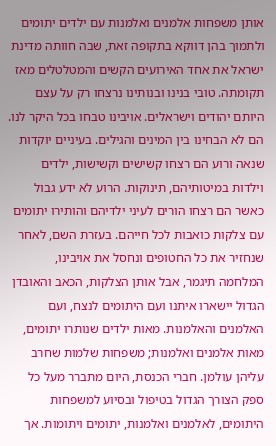אותן משפחות אלמנים ואלמנות עם ילדים יתומים ולתמוך בהן דווקא בתקופה זאת, שבה חוותה מדינת ישראל את אחד האירועים הקשים והמטלטלים מאז תקומתה. טובי בנינו ובנותינו נרצחו רק על עצם היותם יהודים וישראלים. אויבינו טבחו בכל היקר לנו. הם לא הבחינו בין המינים והגילים. בעיניים יוקדות שנאה ורוע הם רצחו קשישים וקשישות, ילדים וילדות במיטותיהם, תינוקות. הרוע לא ידע גבול כאשר הם רצחו הורים לעיני ילדיהם והותירו יתומים עם צלקות כואבות לכל חייהם. בעזרת השם, לאחר שנחזיר את כל החטופים ונחסל את אויבינו, המלחמה תיגמר, אבל אותן הצלקות, הכאב והאובדן הגדול יישארו איתנו ועם היתומים לנצח, ועם האלמנים והאלמנות. מאות ילדים שנותרו יתומים, מאות אלמנים ואלמנות; משפחות שלמות שחרב עליהן עולמן. חברי הכנסת, היום מתברר מעל כל ספק הצורך הגדול בטיפול ובסיוע למשפחות היתומים, לאלמנים ואלמנות, יתומים ויתומות. אך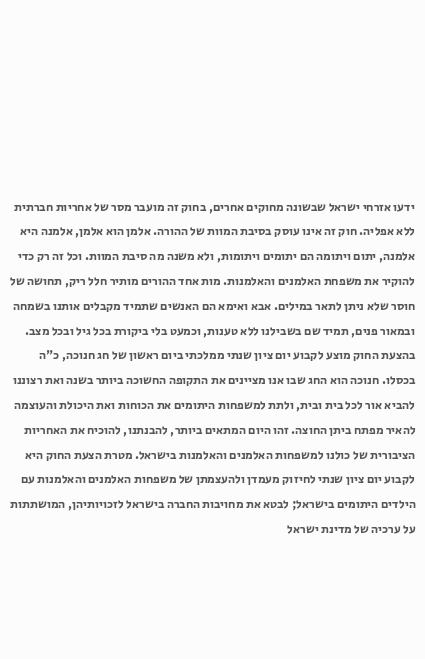ידעו אזרחי ישראל שבשונה מחוקים אחרים, בחוק זה מועבר מסר של אחריות חברתית ללא אפליה. חוק זה אינו עוסק בסיבת המוות של ההורה. אלמן הוא אלמן, אלמנה היא אלמנה, יתום ויתומה הם יתומים ויתומות, ולא משנה מה סיבת המוות. וכל זה רק כדי להוקיר את משפחת האלמנים והאלמנות. מות אחד ההורים מותיר חלל ריק, תחושה של חוסר שלא ניתן לתאר במילים. אבא ואימא הם האנשים שתמיד מקבלים אותנו בשמחה ובמאור פנים, תמיד שם בשבילנו ללא טענות, וכמעט בלי ביקורת בכל גיל ובכל מצב. בהצעת החוק מוצע לקבוע יום ציון שנתי ממלכתי ביום ראשון של חג חנוכה, כ"ה בכסלו. חנוכה הוא החג שבו אנו מציינים את התקופה החשוכה ביותר בשנה ואת רצוננו להביא אור לכל בית ובית, ולתת למשפחות היתומים את הכוחות ואת היכולת והעוצמה להאיר מפתח ביתן החוצה. זהו היום המתאים ביותר, להבנתנו, להוכיח את האחריות הציבורית של כולנו למשפחות האלמנים והאלמנות בישראל. מטרת הצעת החוק היא לקבוע יום ציון שנתי לחיזוק מעמדן ולהעצמתן של משפחות האלמנים והאלמנות עם הילדים היתומים בישראל; לבטא את מחויבות החברה בישראל לזכויותיהן, המושתתות על ערכיה של מדינת ישראל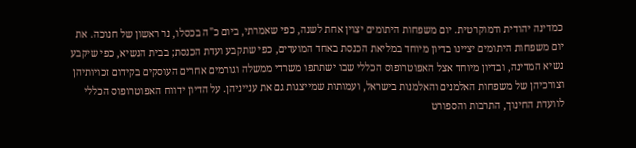כמדינה יהודית ודמוקרטית. יום משפחות היתומים יצוין אחת לשנה, כפי שאמרתי, ביום כ"ה בכסלו, נר ראשון של חנוכה. את יום משפחות היתומים יציינו בדיון מיוחד במליאת הכנסת באחד המועדים, כפי שתקבע ועדת הכנסת; בבית הנשיא, כפי שיקבע נשיא המדינה, ובדיון מיוחד אצל האפוטרופוס הכללי שבו ישתתפו משרדי ממשלה וגורמים אחרים העוסקים בקידום זכויותיהן וצורכיהן של משפחות האלמנים והאלמנות בישראל, ועמותות שמייצגות גם את ענייניהן. על הדיון ידווח האפוטרופוס הכללי לוועדת החינוך, התרבות והספורט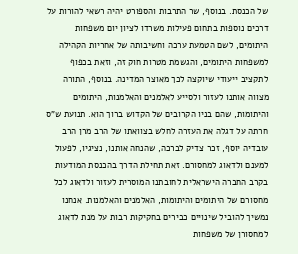של הכנסת. בנוסף, שר התרבות והספורט יהיה רשאי להורות על דרכים נוספות בתחום פעילות משרדו לציון יום משפחות היתומים, לשם הטמעת ערכה וחשיבותה של אחריות הקהילה למשפחות היתומים, והגשמת מטרות חוק זה, וזאת בכפוף לתקציב ייעודי שיוקצה לכך מאוצר המדינה. בנוסף, התורה מצווה אותנו לעזור ולסייע לאלמנים והאלמנות, היתומים והיתומות, שהם בניו הקרובים של הקדוש ברוך הוא. תנועת ש"ס חרתה על דגלה את העזרה לחלש בצוואתו של הרב מרן הרב עובדיה יוסף, זכר צדיק לברכה, שהנחה אותנו, נציגיו, לפעול למענם ולדאוג למחסורם. זאת תחילת הדרך בהכנסת המודעות בקרב החברה הישראלית לחובתנו המוסרית לעזור ולדאוג לכל מחסורם של היתומים והיתומות, האלמנים והאלמנות. אנחנו נמשיך להוביל שינויים כבירים בחקיקות רבות על מנת לדאוג למחסורן של משפחות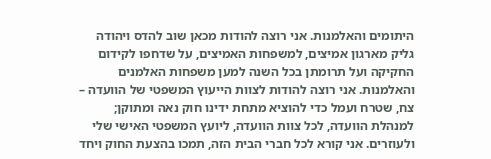היתומים והאלמנות. אני רוצה להודות מכאן שוב להדס ויהודה גליק מארגון אמיצים, למשפחות האמיצים, על שדחפו לקידום החקיקה ועל תרומתן בכל השנה למען משפחות האלמנים והאלמנות. אני רוצה להודות לצוות הייעוץ המשפטי של הוועדה – צח, שטרח ועמל כדי להוציא מתחת ידינו חוק נאה ומתוקן; למנהלת הוועדה, לכל צוות הוועדה, ליועץ המשפטי האישי שלי ולעוזרים. אני קורא לכל חברי הבית הזה, תמכו בהצעת החוק ויחד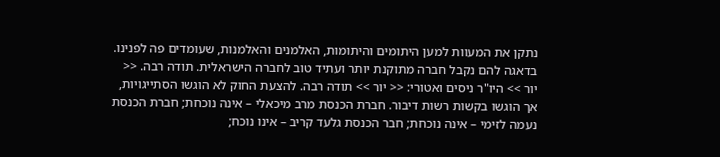נתקן את המעוות למען היתומים והיתומות, האלמנים והאלמנות, שעומדים פה לפנינו. בדאגה להם נקבל חברה מתוקנת יותר ועתיד טוב לחברה הישראלית. תודה רבה. << יור >> היו"ר ניסים ואטורי: << יור >> תודה רבה. להצעת החוק לא הוגשו הסתייגויות, אך הוגשו בקשות רשות דיבור. חברת הכנסת מרב מיכאלי – אינה נוכחת; חברת הכנסת נעמה לזימי – אינה נוכחת; חבר הכנסת גלעד קריב – אינו נוכח;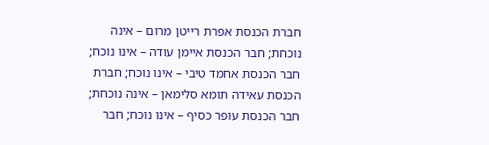חברת הכנסת אפרת רייטן מרום – אינה נוכחת; חבר הכנסת איימן עודה – אינו נוכח; חבר הכנסת אחמד טיבי – אינו נוכח; חברת הכנסת עאידה תומא סלימאן – אינה נוכחת; חבר הכנסת עופר כסיף – אינו נוכח; חבר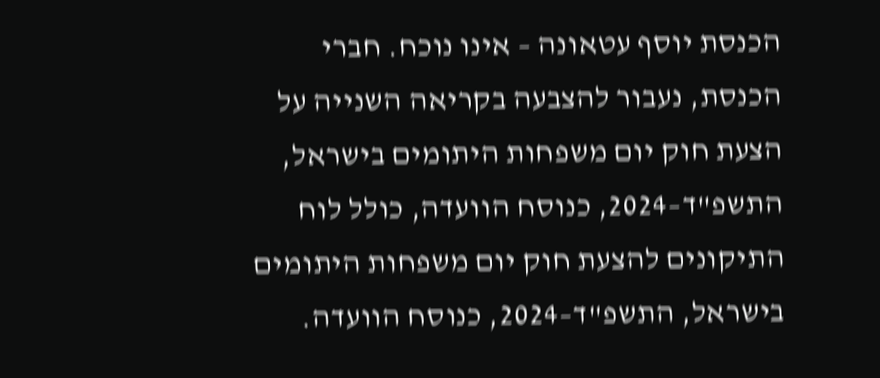הכנסת יוסף עטאונה – אינו נוכח. חברי הכנסת, נעבור להצבעה בקריאה השנייה על הצעת חוק יום משפחות היתומים בישראל, התשפ"ד–2024, כנוסח הוועדה, כולל לוח התיקונים להצעת חוק יום משפחות היתומים בישראל, התשפ"ד–2024, כנוסח הוועדה.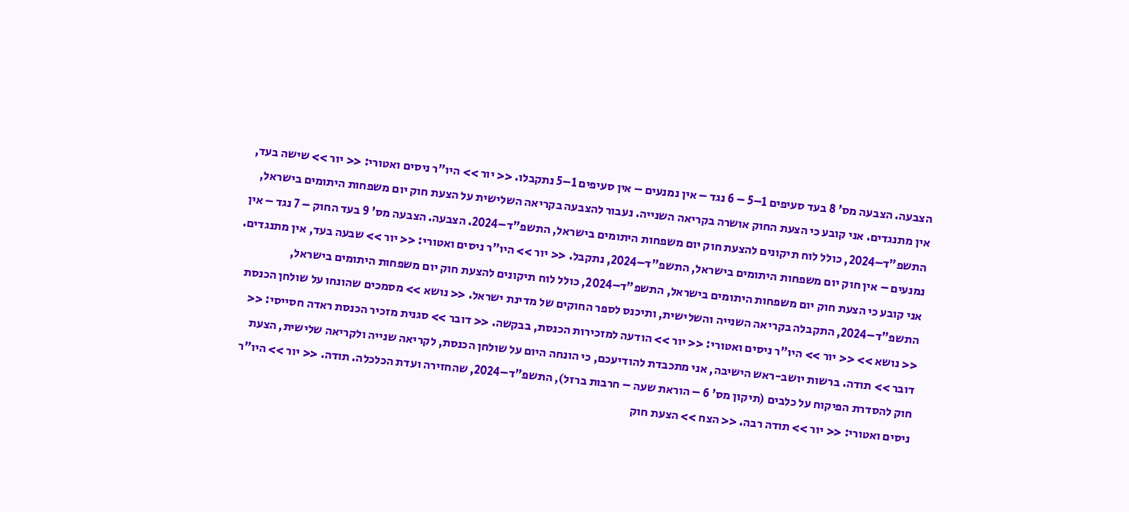הצבעה. הצבעה מס' 8 בעד סעיפים 1–5 – 6 נגד – אין נמנעים – אין סעיפים 1–5 נתקבלו. << יור >> היו"ר ניסים ואטורי: << יור >> שישה בעד, אין מתנגדים. אני קובע כי הצעת החוק אושרה בקריאה השנייה. נעבור להצבעה בקריאה השלישית על הצעת חוק יום משפחות היתומים בישראל, התשפ"ד–2024, כולל לוח תיקונים להצעת חוק יום משפחות היתומים בישראל, התשפ"ד–2024. הצבעה. הצבעה מס' 9 בעד החוק – 7 נגד – אין נמנעים – אין חוק יום משפחות היתומים בישראל, התשפ"ד–2024, נתקבל. << יור >> היו"ר ניסים ואטורי: << יור >> שבעה בעד, אין מתנגדים. אני קובע כי הצעת חוק יום משפחות היתומים בישראל, התשפ"ד–2024, כולל לוח תיקונים להצעת חוק יום משפחות היתומים בישראל, התשפ"ד–2024, התקבלה בקריאה השנייה והשלישית, ותיכנס לספר החוקים של מדינת ישראל. << נושא >> מסמכים שהונחו על שולחן הכנסת << נושא >> << יור >> היו"ר ניסים ואטורי: << יור >> הודעה למזכירות הכנסת, בבקשה. << דובר >> סגנית מזכיר הכנסת ראדה חסייסי: << דובר >> תודה. ברשות יושב-ראש הישיבה, אני מתכבדת להודיעכם, כי הונחה היום על שולחן הכנסת, לקריאה שנייה ולקריאה שלישית, הצעת חוק להסדרת הפיקוח על כלבים (תיקון מס' 6 – הוראת שעה – חרבות ברזל), התשפ"ד–2024, שהחזירה ועדת הכלכלה. תודה. << יור >> היו"ר ניסים ואטורי: << יור >> תודה רבה. << הצח >> הצעת חוק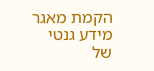הקמת מאגר מידע גנטי של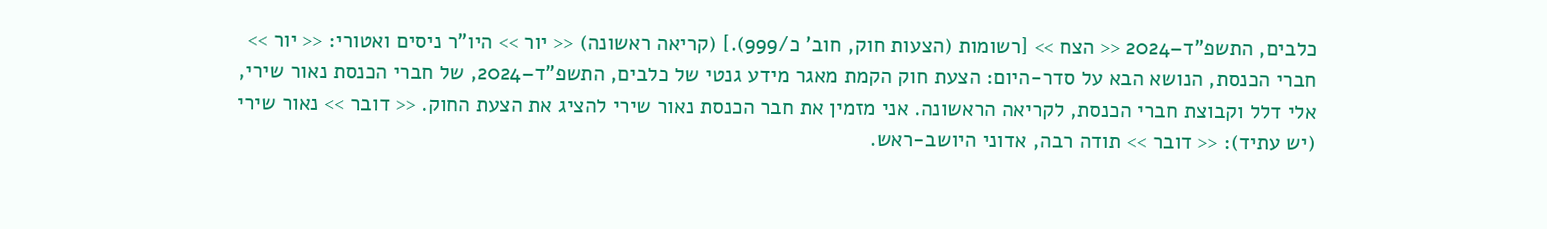כלבים, התשפ"ד–2024 << הצח >> [רשומות (הצעות חוק, חוב' כ/999).] (קריאה ראשונה) << יור >> היו"ר ניסים ואטורי: << יור >> חברי הכנסת, הנושא הבא על סדר-היום: הצעת חוק הקמת מאגר מידע גנטי של כלבים, התשפ"ד–2024, של חברי הכנסת נאור שירי, אלי דלל וקבוצת חברי הכנסת, לקריאה הראשונה. אני מזמין את חבר הכנסת נאור שירי להציג את הצעת החוק. << דובר >> נאור שירי (יש עתיד): << דובר >> תודה רבה, אדוני היושב-ראש.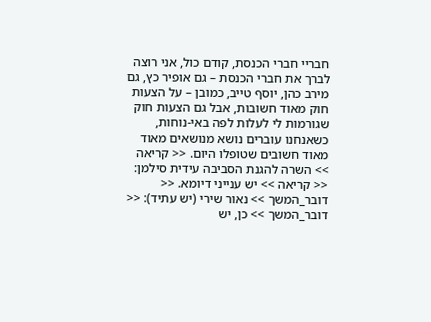חבריי חברי הכנסת, קודם כול, אני רוצה לברך את חברי הכנסת – גם אופיר כץ, גם מירב כהן, יוסף טייב, כמובן – על הצעות חוק מאוד חשובות, אבל גם הצעות חוק שגורמות לי לעלות לפה באי-נוחות, כשאנחנו עוברים נושא מנושאים מאוד מאוד חשובים שטופלו היום. << קריאה >> השרה להגנת הסביבה עידית סילמן: << קריאה >> יש ענייני דיומא. << דובר_המשך >> נאור שירי (יש עתיד): << דובר_המשך >> כן, יש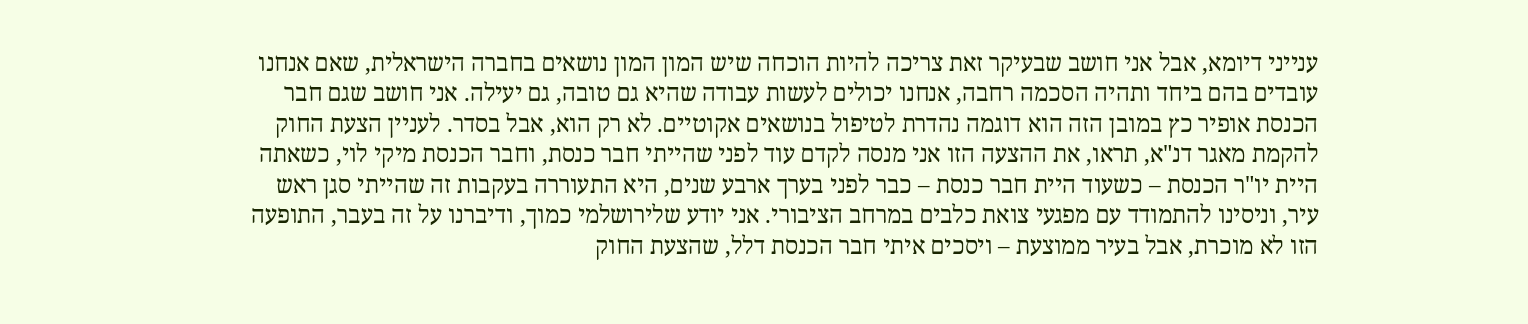ענייני דיומא, אבל אני חושב שבעיקר זאת צריכה להיות הוכחה שיש המון המון נושאים בחברה הישראלית, שאם אנחנו עובדים בהם ביחד ותהיה הסכמה רחבה, אנחנו יכולים לעשות עבודה שהיא גם טובה, גם יעילה. אני חושב שגם חבר הכנסת אופיר כץ במובן הזה הוא דוגמה נהדרת לטיפול בנושאים אקוטיים. לא רק הוא, אבל בסדר. לעניין הצעת החוק להקמת מאגר דנ"א, תראו, את ההצעה הזו אני מנסה לקדם עוד לפני שהייתי חבר כנסת, וחבר הכנסת מיקי לוי, כשאתה היית יו"ר הכנסת – כשעוד היית חבר כנסת – כבר לפני בערך ארבע שנים, היא התעוררה בעקבות זה שהייתי סגן ראש עיר, וניסינו להתמודד עם מפגעי צואת כלבים במרחב הציבורי. אני יודע שלירושלמי כמוך, ודיברנו על זה בעבר, התופעה הזו לא מוכרת, אבל בעיר ממוצעת – ויסכים איתי חבר הכנסת דלל, שהצעת החוק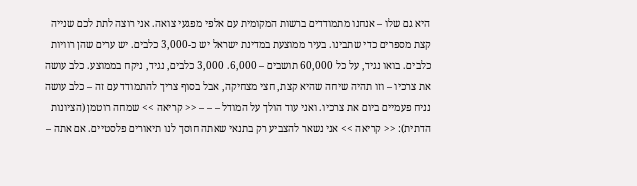היא גם שלו – אנחנו מתמודדים ברשות המקומית עם אלפי מפגעי צואה. אני רוצה לתת לכם שנייה קצת מספרים כדי שתבינו. בעיר ממוצעת במדינת ישראל יש כ-3,000 כלבים. יש ערים שהן רוויות כלבים. בואו נגיד, על כל 60,000 תושבים – 6,000. 3,000 כלבים, נגיד, ניקח בממוצע. כלב עושה את צרכיו – וזו תהיה שיחה שהיא קצת, חצי מצחיקה, אבל בסוף צריך להתמודד עם זה – כלב עושה נניח פעמיים ביום את צרכיו. ואני עוד הולך על המודל – – – << קריאה >> שמחה רוטמן (הציונות הדתית): << קריאה >> אני נשאר להצביע רק בתנאי שאתה חוסך לנו תיאורים פלסטיים. אם אתה –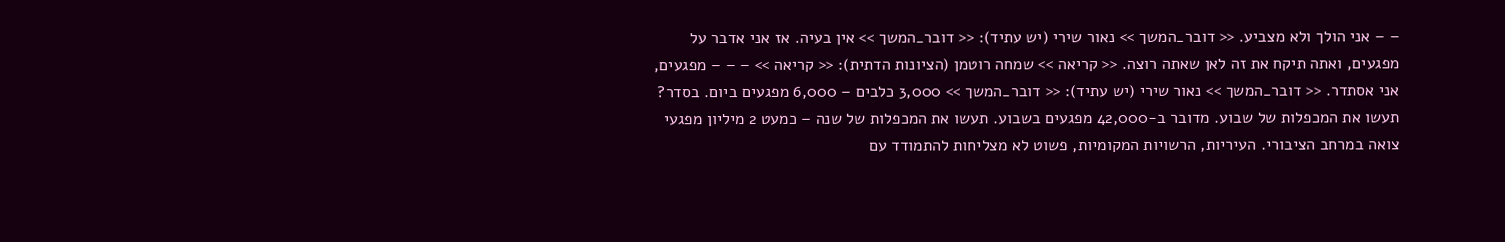– – אני הולך ולא מצביע. << דובר_המשך >> נאור שירי (יש עתיד): << דובר_המשך >> אין בעיה. אז אני אדבר על מפגעים, ואתה תיקח את זה לאן שאתה רוצה. << קריאה >> שמחה רוטמן (הציונות הדתית): << קריאה >> – – – מפגעים, אני אסתדר. << דובר_המשך >> נאור שירי (יש עתיד): << דובר_המשך >> 3,000 כלבים – 6,000 מפגעים ביום. בסדר? תעשו את המכפלות של שבוע. מדובר ב-42,000 מפגעים בשבוע. תעשו את המכפלות של שנה – כמעט 2 מיליון מפגעי צואה במרחב הציבורי. העיריות, הרשויות המקומיות, פשוט לא מצליחות להתמודד עם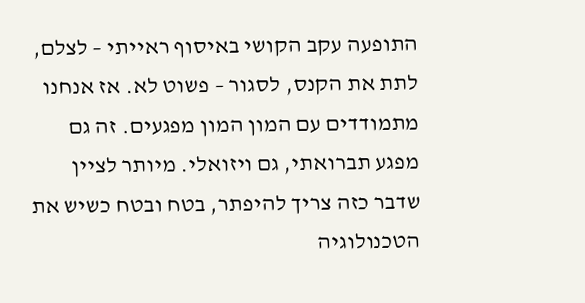התופעה עקב הקושי באיסוף ראייתי – לצלם, לתת את הקנס, לסגור – פשוט לא. אז אנחנו מתמודדים עם המון המון מפגעים. זה גם מפגע תברואתי, גם ויזואלי. מיותר לציין שדבר כזה צריך להיפתר, בטח ובטח כשיש את הטכנולוגיה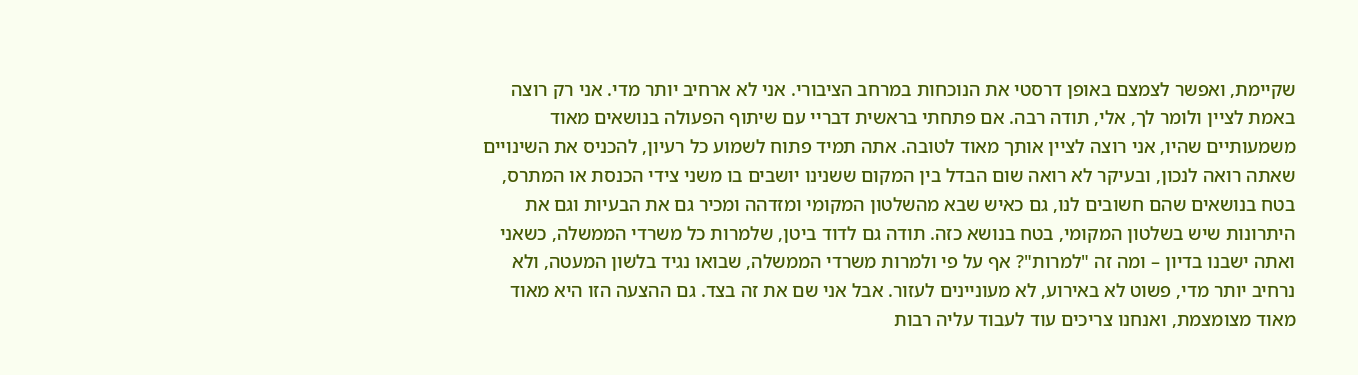שקיימת, ואפשר לצמצם באופן דרסטי את הנוכחות במרחב הציבורי. אני לא ארחיב יותר מדי. אני רק רוצה באמת לציין ולומר לך, אלי, תודה רבה. אם פתחתי בראשית דבריי עם שיתוף הפעולה בנושאים מאוד משמעותיים שהיו, אני רוצה לציין אותך מאוד לטובה. אתה תמיד פתוח לשמוע כל רעיון, להכניס את השינויים שאתה רואה לנכון, ובעיקר לא רואה שום הבדל בין המקום ששנינו יושבים בו משני צידי הכנסת או המתרס, בטח בנושאים שהם חשובים לנו, גם כאיש שבא מהשלטון המקומי ומזדהה ומכיר גם את הבעיות וגם את היתרונות שיש בשלטון המקומי, בטח בנושא כזה. תודה גם לדוד ביטן, שלמרות כל משרדי הממשלה, כשאני ואתה ישבנו בדיון – ומה זה "למרות"? אף על פי ולמרות משרדי הממשלה, שבואו נגיד בלשון המעטה, ולא נרחיב יותר מדי, פשוט לא באירוע, לא מעוניינים לעזור. אבל אני שם את זה בצד. גם ההצעה הזו היא מאוד מאוד מצומצמת, ואנחנו צריכים עוד לעבוד עליה רבות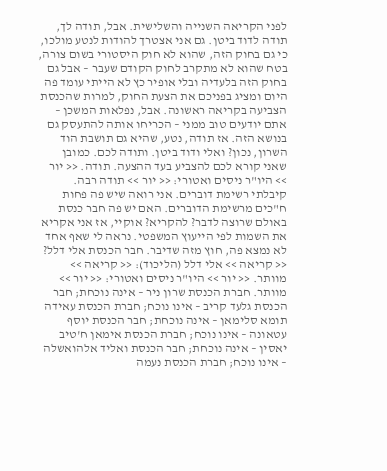לפני הקריאה השנייה והשלישית. אבל, תודה לך, תודה לדוד ביטן. גם אני אצטרך להודות לנטע מולכו, כי גם בחוק הזה, שהוא לא חוק היסטורי בשום צורה, בטח שהוא לא מתקרב לחוק הקודם שעבר – אבל גם בחוק הזה בלעדיה ובלי אופיר כץ לא הייתי עומד פה היום ומציג בפניכם את הצעת החוק, למרות שהכנסת הצביעה בקריאה ראשונה. אבל, נפלאות המשכן – אתם יודעים טוב ממני – הכריחו אותה להתעסק גם בנושא הזה. אז תודה, נטע, שהיא גם תושבת הוד השרון, נכון? ואלי ודוד ביטן. ותודה לכם. כמובן שאני קורא לכם להצביע בעד ההצעה. תודה. << יור >> היו"ר ניסים ואטורי: << יור >> תודה רבה. קיבלתי רשימת דוברים. אני רואה שיש פה פחות ח"כים מרשימת הדוברים. האם יש פה חבר כנסת באולם שרוצה לדבר? להקריא? אוקיי, אז אני אקריא את השמות לפי הייעוץ המשפטי. נראה לי שאף אחד לא נמצא פה, חוץ מזה שדיבר. חבר הכנסת אלי דלל? << קריאה >> אלי דלל (הליכוד): << קריאה >> מוותר. << יור >> היו"ר ניסים ואטורי: << יור >> מוותר. חברת הכנסת שרון ניר – אינה נוכחת; חבר הכנסת גלעד קריב – אינו נוכח; חברת הכנסת עאידה תומא סלימאן – אינה נוכחת; חבר הכנסת יוסף עטאונה – אינו נוכח; חברת הכנסת אימאן ח'טיב יאסין – אינה נוכחת; חבר הכנסת ואליד אלהואשלה – אינו נוכח; חברת הכנסת נעמה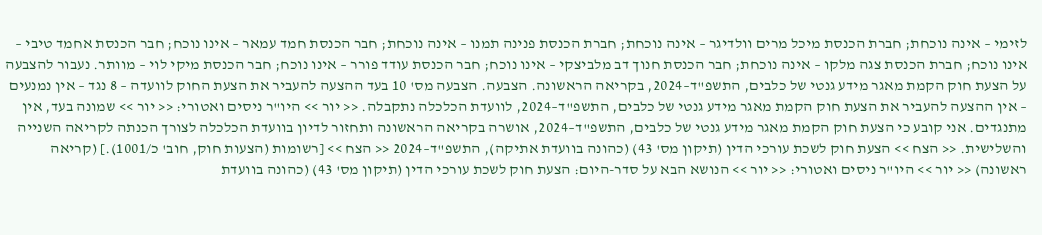לזימי – אינה נוכחת; חברת הכנסת מיכל מרים וולדיגר – אינה נוכחת; חברת הכנסת פנינה תמנו – אינה נוכחת; חבר הכנסת חמד עמאר – אינו נוכח; חבר הכנסת אחמד טיבי – אינו נוכח; חברת הכנסת צגה מלקו – אינה נוכחת; חבר הכנסת חנוך דב מלביצקי – אינו נוכח; חבר הכנסת עודד פורר – אינו נוכח; חבר הכנסת מיקי לוי – מוותר. נעבור להצבעה על הצעת חוק הקמת מאגר מידע גנטי של כלבים, התשפ"ד–2024, בקריאה הראשונה. הצבעה. הצבעה מס' 10 בעד ההצעה להעביר את הצעת החוק לוועדה – 8 נגד – אין נמנעים – אין ההצעה להעביר את הצעת חוק הקמת מאגר מידע גנטי של כלבים, התשפ"ד–2024, לוועדת הכלכלה נתקבלה. << יור >> היו"ר ניסים ואטורי: << יור >> שמונה בעד, אין מתנגדים. אני קובע כי הצעת חוק הקמת מאגר מידע גנטי של כלבים, התשפ"ד–2024, אושרה בקריאה הראשונה ותחזור לדיון בוועדת הכלכלה לצורך הכנתה לקריאה השנייה והשלישית. << הצח >> הצעת חוק לשכת עורכי הדין (תיקון מס' 43) (כהונה בוועדת אתיקה), התשפ"ד–2024 << הצח >> [רשומות (הצעות חוק, חוב' כ/1001).] (קריאה ראשונה) << יור >> היו"ר ניסים ואטורי: << יור >> הנושא הבא על סדר-היום: הצעת חוק לשכת עורכי הדין (תיקון מס' 43) (כהונה בוועדת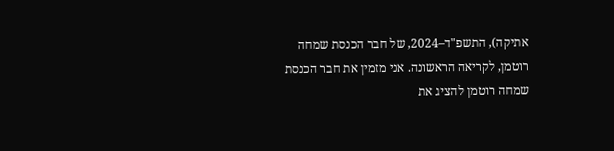אתיקה), התשפ"ד–2024, של חבר הכנסת שמחה רוטמן, לקריאה הראשונה. אני מזמין את חבר הכנסת שמחה רוטמן להציג את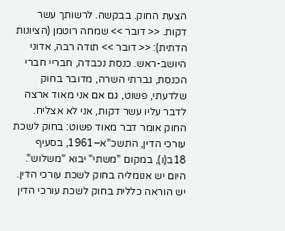הצעת החוק. בבקשה. לרשותך עשר דקות. << דובר >> שמחה רוטמן (הציונות הדתית): << דובר >> תודה רבה, אדוני היושב-ראש. כנסת נכבדה, חבריי חברי הכנסת, גברתי השרה, מדובר בחוק שלדעתי, פשוט, גם אם אני מאוד ארצה לדבר עליו עשר דקות, אני לא אצליח. החוק אומר דבר מאוד פשוט: בחוק לשכת עורכי הדין, התשכ"א–1961, בסעיף 18ב(ו), במקום "משתי" יבוא "משלוש". היום יש אנומליה בחוק לשכת עורכי הדין. יש הוראה כללית בחוק לשכת עורכי הדין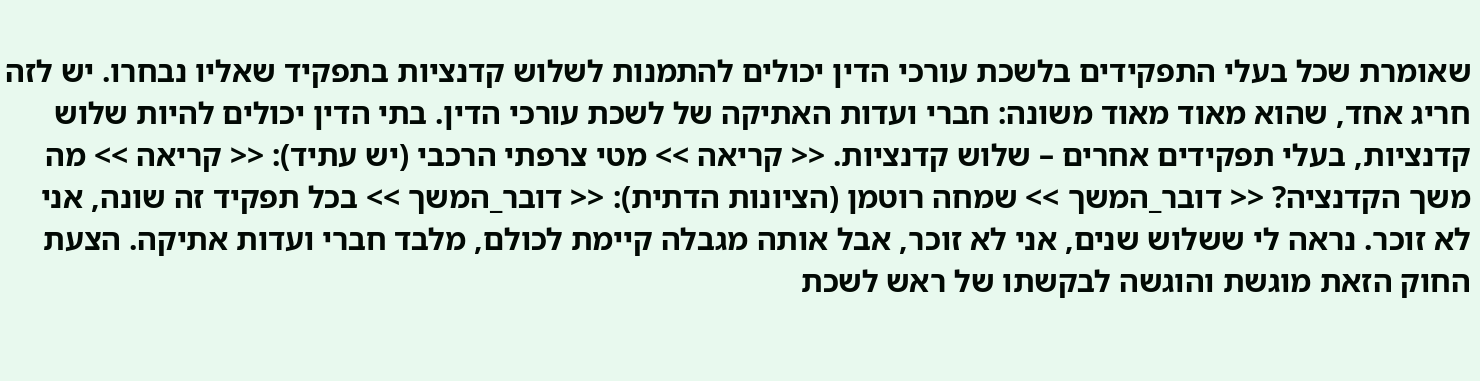שאומרת שכל בעלי התפקידים בלשכת עורכי הדין יכולים להתמנות לשלוש קדנציות בתפקיד שאליו נבחרו. יש לזה חריג אחד, שהוא מאוד מאוד משונה: חברי ועדות האתיקה של לשכת עורכי הדין. בתי הדין יכולים להיות שלוש קדנציות, בעלי תפקידים אחרים – שלוש קדנציות. << קריאה >> מטי צרפתי הרכבי (יש עתיד): << קריאה >> מה משך הקדנציה? << דובר_המשך >> שמחה רוטמן (הציונות הדתית): << דובר_המשך >> בכל תפקיד זה שונה, אני לא זוכר. נראה לי ששלוש שנים, אני לא זוכר, אבל אותה מגבלה קיימת לכולם, מלבד חברי ועדות אתיקה. הצעת החוק הזאת מוגשת והוגשה לבקשתו של ראש לשכת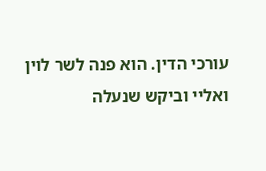עורכי הדין. הוא פנה לשר לוין ואליי וביקש שנעלה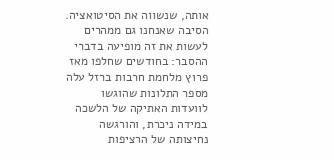אותה, שנשווה את הסיטואציה. הסיבה שאנחנו גם ממהרים לעשות את זה מופיעה בדברי ההסבר: בחודשים שחלפו מאז פרוץ מלחמת חרבות ברזל עלה מספר התלונות שהוגשו לוועדות האתיקה של הלשכה במידה ניכרת, והורגשה נחיצותה של הרציפות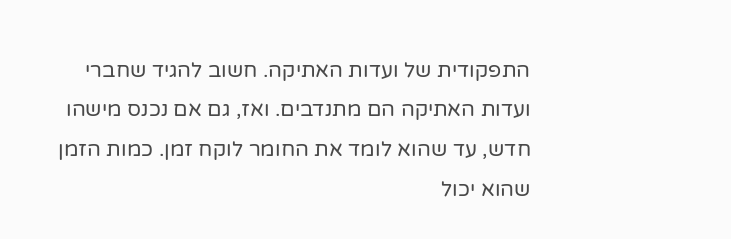התפקודית של ועדות האתיקה. חשוב להגיד שחברי ועדות האתיקה הם מתנדבים. ואז, גם אם נכנס מישהו חדש, עד שהוא לומד את החומר לוקח זמן. כמות הזמן שהוא יכול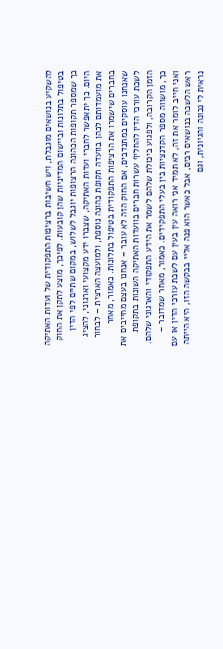להשקיע בנושאים מוגבלת, ויש חשיבות ברציפות התפקודית של ועדות האתיקה בטיפול בתלונות וביישום המדיניות שהן קובעות. לפיכך, מוצע לתקן את החוק כך שמספר תקופות הכהונה הרצופות יוגבל לשלוש, במקום שתיים לפי הדין היום. כך יתאפשר לחברי ועדות האתיקה, שצברו ידע מקצועי וארגוני, להציג את מועמדותם לכהן בוועדה תקופת כהונה נוספת, ולמועצה הארצית – לבחור בחברים שישמרו את הרציפות התפקודית בטיפול בתלונות. כאמור, מאחר שאנחנו עוסקים במתנדבים, אם החוק הזה לא עובר – אנחנו בעצם מחייבים את לשכת עורכי הדין להחליף עשרות חברים בוועדות האתיקה השונות בתקופת הזמן הקרובה, ולפגוע ביכולת שלהם לשמר את הידע התפקודי והארגוני שלהם. כך, מושווה מספר הקדנציות בין בעלי התפקידים. כאמור, מאחר שמדובר – ואני חייב לומר את זה, לא תמיד אני רואה עין בעין עם לשכת עורכי הדין או עם ראש הלשכה בנושאים רבים, אבל כאשר הוא פנה אליי בבקשה הזו, היא הייתה נראית לי נכונה והגיונית, וגם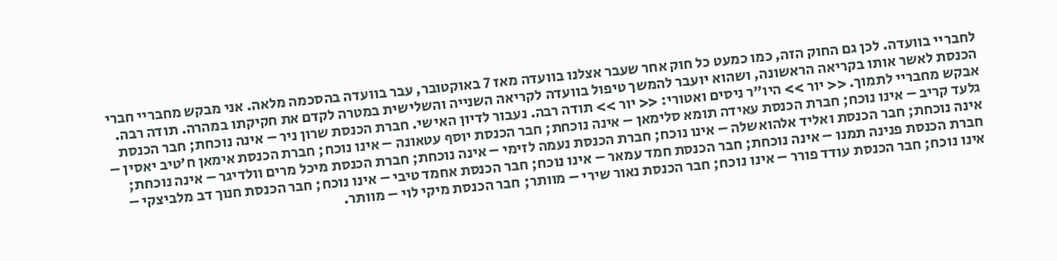לחבריי בוועדה. לכן גם החוק הזה, כמו כמעט כל חוק אחר שעבר אצלנו בוועדה מאז 7 באוקטובר, עבר בוועדה בהסכמה מלאה. אני מבקש מחבריי חברי הכנסת לאשר אותו בקריאה הראשונה, ושהוא יועבר להמשך טיפול בוועדה לקריאה השנייה והשלישית במטרה לקדם את חקיקתו במהרה. תודה רבה. אבקש מחבריי לתמוך. << יור >> היו"ר ניסים ואטורי: << יור >> תודה רבה. נעבור לדיון האישי. חברת הכנסת שרון ניר – אינה נוכחת; חבר הכנסת גלעד קריב – אינו נוכח; חברת הכנסת עאידה תומא סלימאן – אינה נוכחת; חבר הכנסת יוסף עטאונה – אינו נוכח; חברת הכנסת אימאן ח'טיב יאסין – אינה נוכחת; חבר הכנסת ואליד אלהואשלה – אינו נוכח; חברת הכנסת נעמה לזימי – אינה נוכחת; חברת הכנסת מיכל מרים וולדיגר – אינה נוכחת; חברת הכנסת פנינה תמנו – אינה נוכחת; חבר הכנסת חמד עמאר – אינו נוכח; חבר הכנסת אחמד טיבי – אינו נוכח; חבר הכנסת חנוך דב מלביצקי – אינו נוכח; חבר הכנסת עודד פורר – אינו נוכח; חבר הכנסת נאור שירי – מוותר; חבר הכנסת מיקי לוי – מוותר.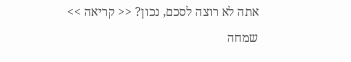אתה לא רוצה לסכם, נכון? << קריאה >> שמחה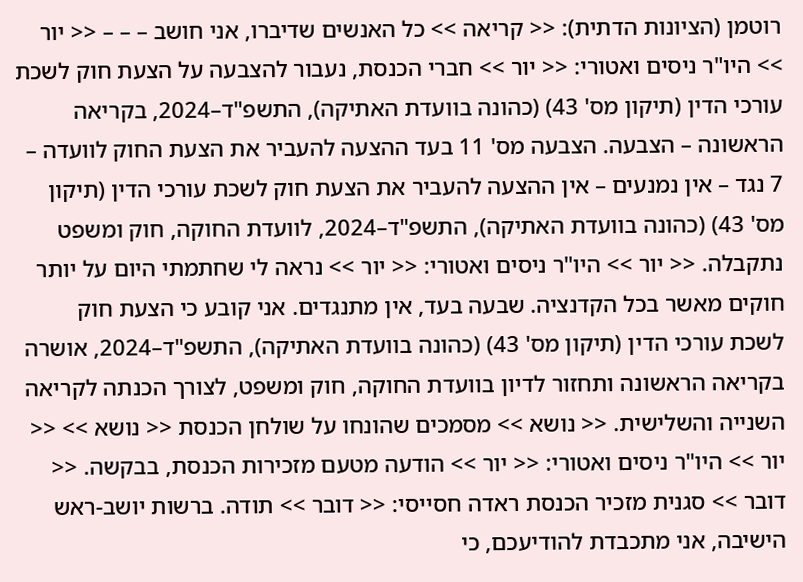רוטמן (הציונות הדתית): << קריאה >> כל האנשים שדיברו, אני חושב – – – << יור >> היו"ר ניסים ואטורי: << יור >> חברי הכנסת, נעבור להצבעה על הצעת חוק לשכת עורכי הדין (תיקון מס' 43) (כהונה בוועדת האתיקה), התשפ"ד–2024, בקריאה הראשונה – הצבעה. הצבעה מס' 11 בעד ההצעה להעביר את הצעת החוק לוועדה – 7 נגד – אין נמנעים – אין ההצעה להעביר את הצעת חוק לשכת עורכי הדין (תיקון מס' 43) (כהונה בוועדת האתיקה), התשפ"ד–2024, לוועדת החוקה, חוק ומשפט נתקבלה. << יור >> היו"ר ניסים ואטורי: << יור >> נראה לי שחתמתי היום על יותר חוקים מאשר בכל הקדנציה. שבעה בעד, אין מתנגדים. אני קובע כי הצעת חוק לשכת עורכי הדין (תיקון מס' 43) (כהונה בוועדת האתיקה), התשפ"ד–2024, אושרה בקריאה הראשונה ותחזור לדיון בוועדת החוקה, חוק ומשפט, לצורך הכנתה לקריאה השנייה והשלישית. << נושא >> מסמכים שהונחו על שולחן הכנסת << נושא >> << יור >> היו"ר ניסים ואטורי: << יור >> הודעה מטעם מזכירות הכנסת, בבקשה. << דובר >> סגנית מזכיר הכנסת ראדה חסייסי: << דובר >> תודה. ברשות יושב-ראש הישיבה, אני מתכבדת להודיעכם, כי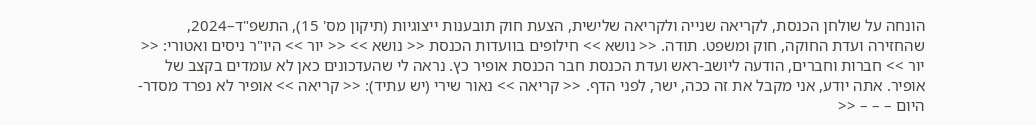הונחה על שולחן הכנסת, לקריאה שנייה ולקריאה שלישית, הצעת חוק תובענות ייצוגיות (תיקון מס' 15), התשפ"ד–2024, שהחזירה ועדת החוקה, חוק ומשפט. תודה. << נושא >> חילופים בוועדות הכנסת << נושא >> << יור >> היו"ר ניסים ואטורי: << יור >> חברות וחברים, הודעה ליושב-ראש ועדת הכנסת חבר הכנסת אופיר כץ. נראה לי שהעדכונים כאן לא עומדים בקצב של אופיר. אתה יודע, אני מקבל את זה ככה, ישר, לפני הדף. << קריאה >> נאור שירי (יש עתיד): << קריאה >> אופיר לא נפרד מסדר-היום – – – <<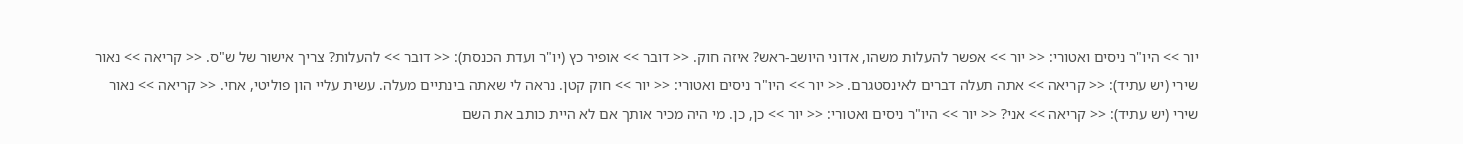יור >> היו"ר ניסים ואטורי: << יור >> אפשר להעלות משהו, אדוני היושב-ראש? איזה חוק. << דובר >> אופיר כץ (יו"ר ועדת הכנסת): << דובר >> להעלות? צריך אישור של ש"ס. << קריאה >> נאור שירי (יש עתיד): << קריאה >> אתה תעלה דברים לאינסטגרם. << יור >> היו"ר ניסים ואטורי: << יור >> חוק קטן. נראה לי שאתה בינתיים מעלה. עשית עליי הון פוליטי, אחי. << קריאה >> נאור שירי (יש עתיד): << קריאה >> אני? << יור >> היו"ר ניסים ואטורי: << יור >> כן, כן. מי היה מכיר אותך אם לא היית כותב את השם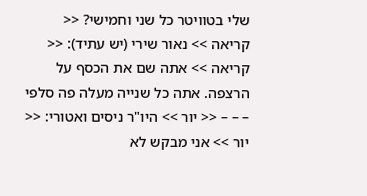שלי בטוויטר כל שני וחמישי? << קריאה >> נאור שירי (יש עתיד): << קריאה >> אתה שם את הכסף על הרצפה. אתה כל שנייה מעלה פה סלפי – – – << יור >> היו"ר ניסים ואטורי: << יור >> אני מבקש לא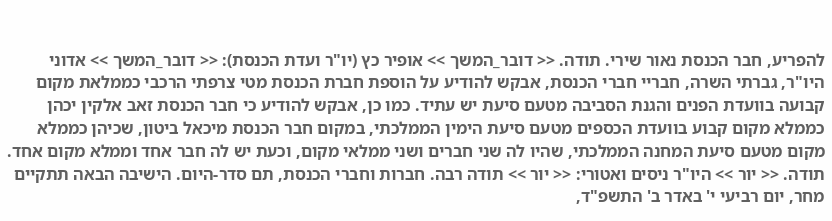להפריע, חבר הכנסת נאור שירי. תודה. << דובר_המשך >> אופיר כץ (יו"ר ועדת הכנסת): << דובר_המשך >> אדוני היו"ר, גברתי השרה, חבריי חברי הכנסת, אבקש להודיע על הוספת חברת הכנסת מטי צרפתי הרכבי כממלאת מקום קבועה בוועדת הפנים והגנת הסביבה מטעם סיעת יש עתיד. כמו כן, אבקש להודיע כי חבר הכנסת זאב אלקין יכהן כממלא מקום קבוע בוועדת הכספים מטעם סיעת הימין הממלכתי, במקום חבר הכנסת מיכאל ביטון, שכיהן כממלא מקום מטעם סיעת המחנה הממלכתי, שהיו לה שני חברים ושני ממלאי מקום, וכעת יש לה חבר אחד וממלא מקום אחד. תודה. << יור >> היו"ר ניסים ואטורי: << יור >> תודה רבה. חברות וחברי הכנסת, תם סדר-היום. הישיבה הבאה תתקיים מחר, יום רביעי י' באדר ב' התשפ"ד,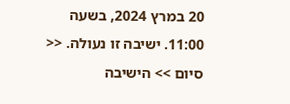20 במרץ 2024, בשעה 11:00. ישיבה זו נעולה. << סיום >> הישיבה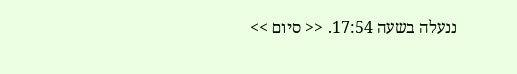ננעלה בשעה 17:54. << סיום >>